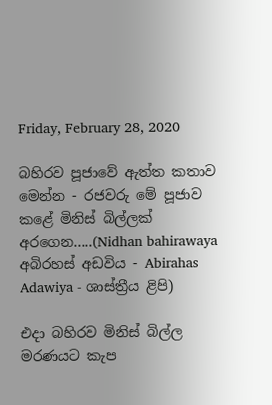Friday, February 28, 2020

බහිරව පූජාවේ ඇත්ත කතාව මෙන්න - රජවරු මේ පූජාව කළේ මිනිස් බිල්ලක් අරගෙන.....(Nidhan bahirawaya අබිරහස් අඩවිය - Abirahas Adawiya - ශාස්ත්‍රීය ළිපි)

එදා බහිරව මිනිස් බිල්ල මරණයට කැප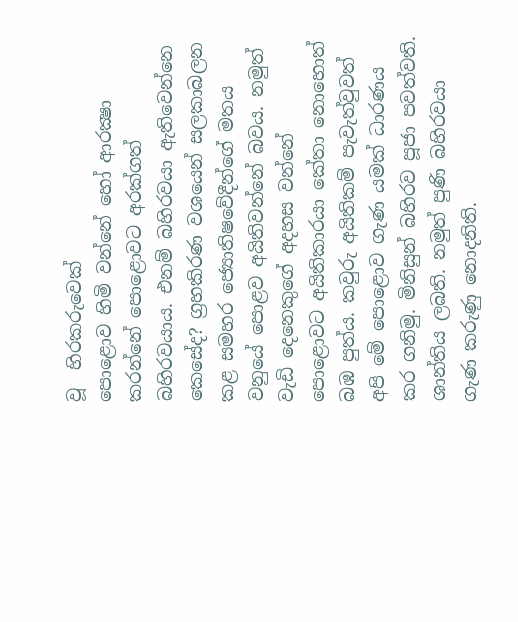වූ  හිරකරුවෙක්
පොළොව හිමි වන්නේ හෝ ආරක්‍ෂා කරන්නේ පොළොවට අරක්ගත් බහිරවයාය. එනම් බහිරවයා ඇතිවෙන්නෙ කෙසේද? ග්‍රහකිරණ වශයෙන් සලකාබලන කළ සමහර ජ්‍යොතිෂවේදීන්ගේ මතය වනුයේ පොළව අයිතිවන්නේ බවය. නමුත් වැඩි දෙනෙකුගේ අදහස වන්නේ පොළොවට අයිතිකාරයා කේතා නොහොත් බඹ පුත්ය. කවුරු අයිතිකම් පැවැත්වුවත් අපි මේ පොළොව ගැණ යමක් ධාරණය කර ගනිමු. මිනිසුන් බහිරව පූජා පවත්වති. ශාන්තිය ලබති. නමුත් පුණි බහිරවයා ගැණ කරුණු නොදනිති.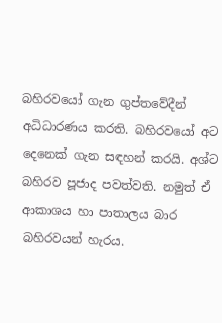බහිරවයෝ ගැන ගුප්තවේදීන් අධිධාරණය කරති. බහිරවයෝ අට දෙනෙක් ගැන සඳහන් කරයි. අශ්ට බහිරව පූජාද පවත්වති. නමුත් ඒ ආකාශය හා පාතාලය බාර බහිරවයන් හැරය.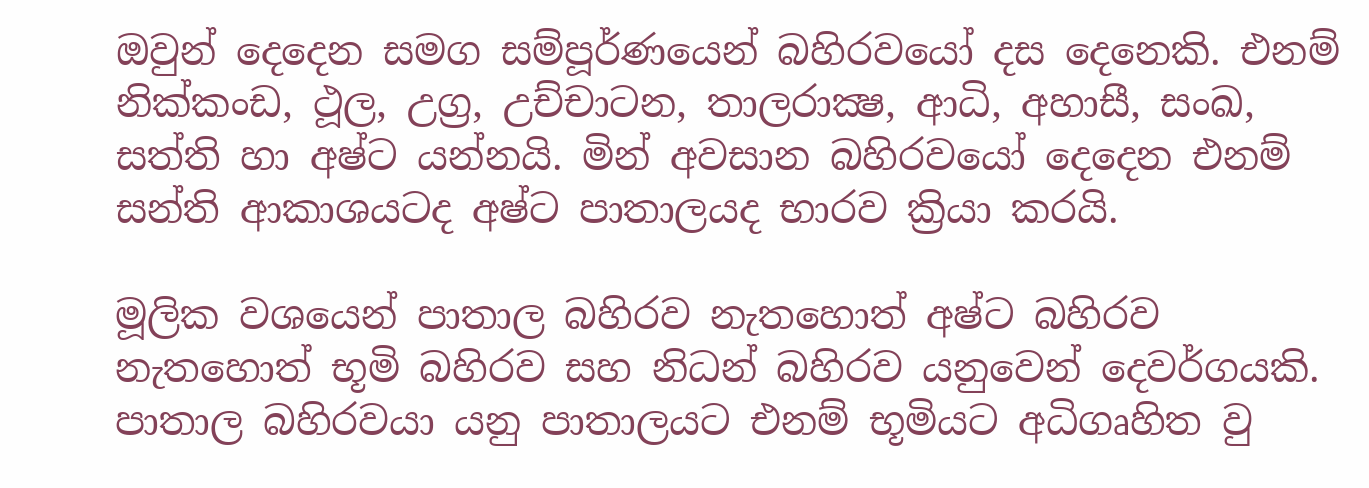ඔවුන් දෙදෙන සමග සම්පූර්ණයෙන් බහිරවයෝ දස දෙනෙකි. එනම් නික්කංඩ, ථූල, උග්‍ර, උච්චාටන, තාලරාක්‍ෂ, ආධි, අහාසී, සංඛ, සත්ති හා අෂ්ට යන්නයි. මින් අවසාන බහිරවයෝ දෙදෙන එනම් සන්ති ආකාශයටද අෂ්ට පාතාලයද භාරව ක්‍රියා කරයි.

මූලික වශයෙන් පාතාල බහිරව නැතහොත් අෂ්ට බහිරව නැතහොත් භූමි බහිරව සහ නිධන් බහිරව යනුවෙන් දෙවර්ගයකි. පාතාල බහිරවයා යනු පාතාලයට එනම් භූමියට අධිගෘහිත වු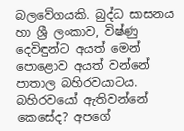බලවේගයකි. බුද්ධ සාසනය හා ශ්‍රී ලංකාව, විෂ්ණු දෙවිඳුන්ට අයත් මෙන් පොළොව අයත් වන්නේ පාතාල බහිරවයාටය. බහිරවයෝ ඇතිවන්නේ කෙසේද? අපගේ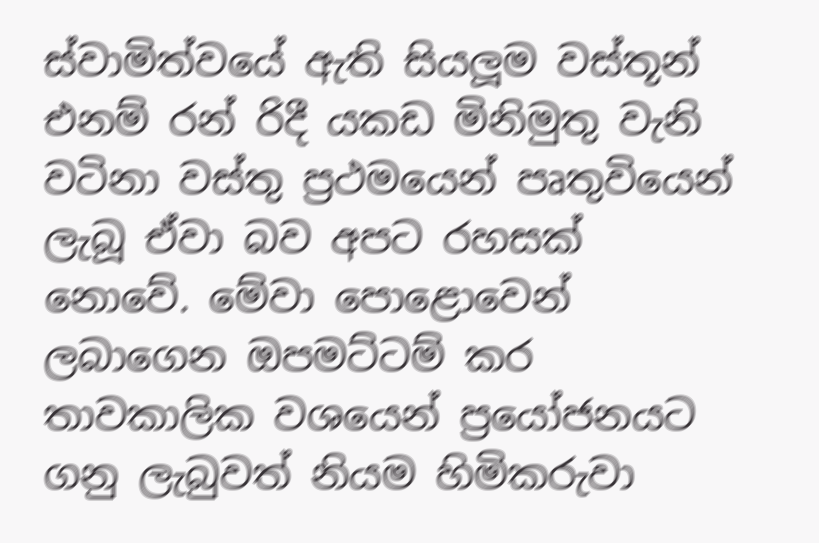ස්වාමිත්වයේ ඇති සියලූම වස්තූන් එනම් රන් රිදී යකඩ මිනිමුතු වැනි වටිනා වස්තු ප්‍රථමයෙන් පෘතුවියෙන් ලැබූ ඒවා බව අපට රහසක් නොවේ. මේවා පොළොවෙන් ලබාගෙන ඔපමට්ටම් කර තාවකාලික වශයෙන් ප්‍රයෝජනයට ගනු ලැබුවත් නියම හිමිකරුවා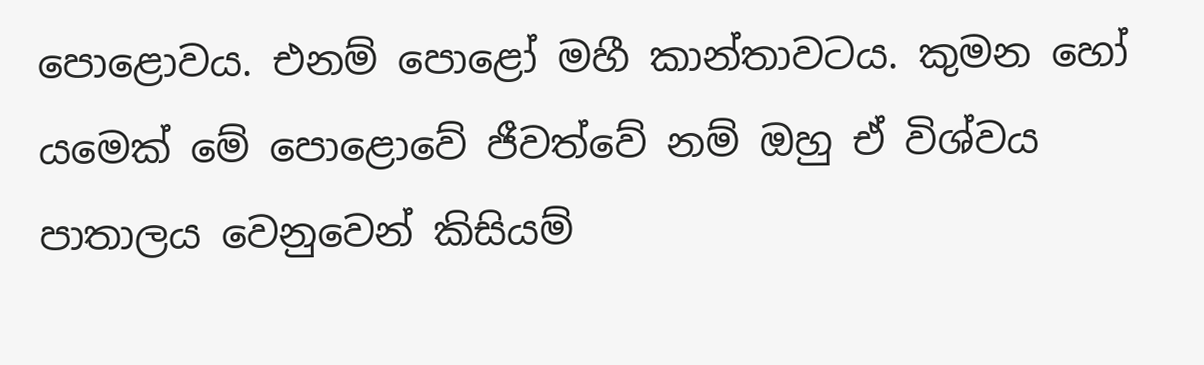පොළොවය. එනම් පොළෝ මහී කාන්තාවටය. කුමන හෝ යමෙක් මේ පොළොවේ ජීවත්වේ නම් ඔහු ඒ විශ්වය පාතාලය වෙනුවෙන් කිසියම්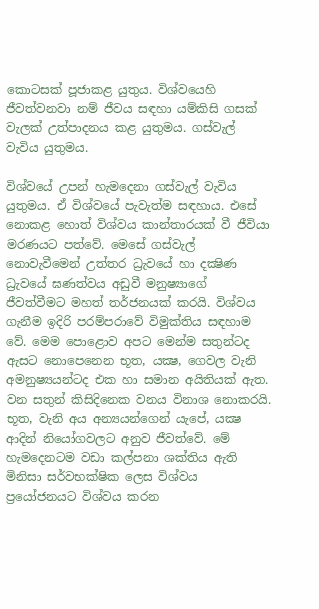කොටසක් පූජාකළ යුතුය. විශ්වයෙහි ජීවත්වනවා නම් ජීවය සඳහා යම්කිසි ගසක් වැලක් උත්පාදනය කළ යුතුමය. ගස්වැල් වැවිය යුතුමය.

විශ්වයේ උපන් හැමදෙනා ගස්වැල් වැවිය යුතුමය. ඒ විශ්වයේ පැවැත්ම සඳහාය. එසේ නොකළ හොත් විශ්වය කාන්තාරයක් වී ජීවියා මරණයට පත්වේ. මෙසේ ගස්වැල් නොවැවීමෙන් උත්තර ධ්‍රැවයේ හා දක්‍ෂිණ ධ්‍රැවයේ ඝණත්වය අඩුවී මනුෂ්‍යාගේ ජීවත්වීමට මහත් තර්ජනයක් කරයි. විශ්වය ගැනීම ඉදිරි පරම්පරාවේ විමුක්තිය සඳහාම වේ. මෙම පොළොව අපට මෙන්ම සතුන්ටද ඇසට නොපෙනෙන භූත, යක්‍ෂ, ගෙවල වැනි අමනුෂ්‍යයන්ටද එක හා සමාන අයිතියක් ඇත. වන සතුන් කිසිදිනෙක වනය විනාශ නොකරයි. භූත, වැනි අය අන්‍යයන්ගෙන් යැපේ, යක්‍ෂ ආදින් නියෝගවලට අනුව ජීවත්වේ. මේ හැමදෙනටම වඩා කල්පනා ශක්තිය ඇති මිනිසා සර්වභක්ෂික ලෙස විශ්වය ප්‍රයෝජනයට විශ්වය කරන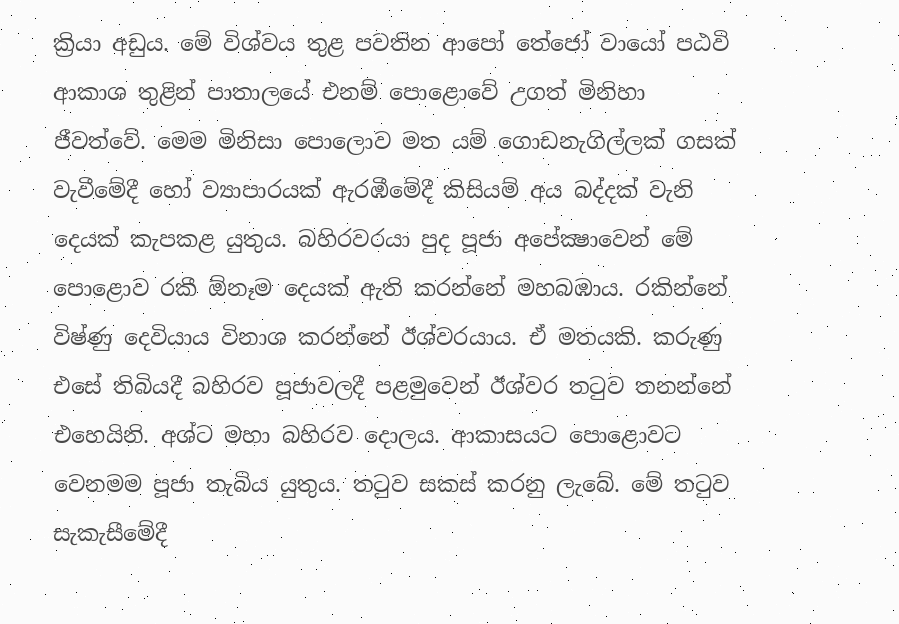ක්‍රියා අඩුය. මේ විශ්වය තුළ පවතින ආපෝ තේජෝ වායෝ පඨවි ආකාශ තුළින් පාතාලයේ එනම් පොළොවේ උගත් මිනිහා ජීවත්වේ. මෙම මිනිසා පොලොව මත යම් ගොඩනැගිල්ලක් ගසක් වැවීමේදී හෝ ව්‍යාපාරයක් ඇරඹීමේදී කිසියම් අය බද්දක් වැනි දෙයක් කැපකළ යුතුය. බහිරවරයා පුද පූජා අපේක්‍ෂාවෙන් මේ පොළොව රකී ඕනෑම දෙයක් ඇති කරන්නේ මහබඹාය. රකින්නේ විෂ්ණු දෙවියාය විනාශ කරන්නේ ඊශ්වරයාය. ඒ මතයකි. කරුණු එසේ තිබියදී බහිරව පූජාවලදී පළමුවෙන් ඊශ්වර තටුව තනන්නේ එහෙයිනි. අශ්ට මහා බහිරව දොලය. ආකාසයට පොළොවට වෙනමම පූජා තැබිය යුතුය. තටුව සකස් කරනු ලැබේ. මේ තටුව සැකැසීමේදී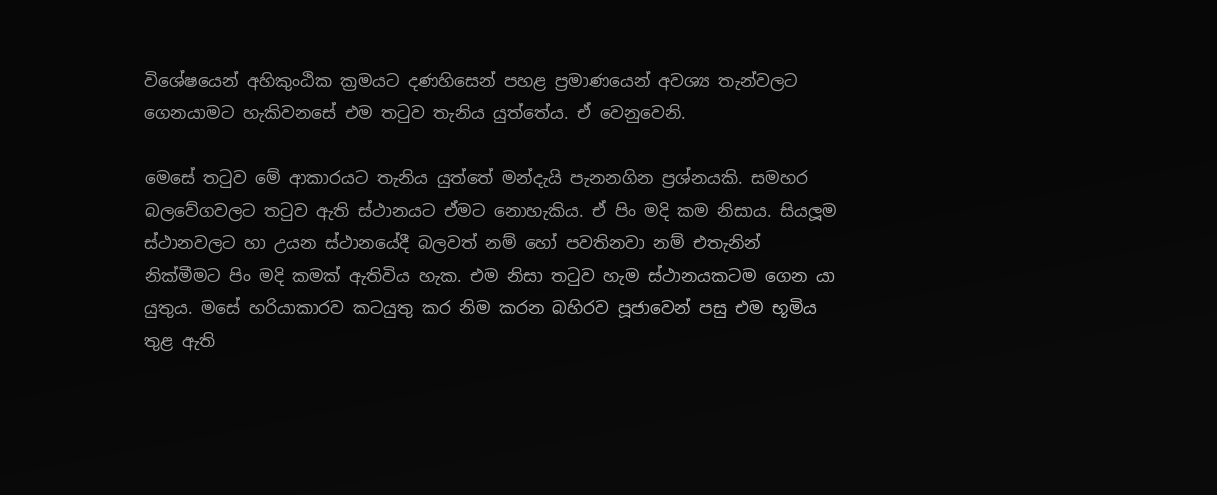විශේෂයෙන් අහිකුංඨික ක්‍රමයට දණහිසෙන් පහළ ප්‍රමාණයෙන් අවශ්‍ය තැන්වලට ගෙනයාමට හැකිවනසේ එම තටුව තැනිය යුත්තේය. ඒ වෙනුවෙනි.

මෙසේ තටුව මේ ආකාරයට තැනිය යුත්තේ මන්දැයි පැනනගින ප්‍රශ්නයකි. සමහර බලවේගවලට තටුව ඇති ස්ථානයට ඒමට නොහැකිය. ඒ පිං මදි කම නිසාය. සියලූම ස්ථානවලට හා උයන ස්ථානයේදී බලවත් නම් හෝ පවතිනවා නම් එතැනින් නික්මීමට පිං මදි කමක් ඇතිවිය හැක. එම නිසා තටුව හැම ස්ථානයකටම ගෙන යා යුතුය. මසේ හරියාකාරව කටයුතු කර නිම කරන බහිරව පූජාවෙන් පසු එම භූමිය තුළ ඇති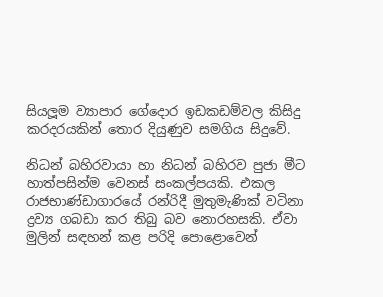සියලූම ව්‍යාපාර ගේදොර ඉඩකඩම්වල කිසිදු කරදරයකින් තොර දියුණුව සමගිය සිදුවේ.

නිධන් බහිරවායා හා නිධන් බහිරව පුජා මීට හාත්පසින්ම වෙනස් සංකල්පයකි. එකල රාජභාණ්ඩාගාරයේ රන්රිදී මුතුමැණික් වටිනා ද්‍රව්‍ය ගබඩා කර තිබු බව නොරහසකි. ඒවා මුලින් සඳහන් කළ පරිදි පොළොවෙන්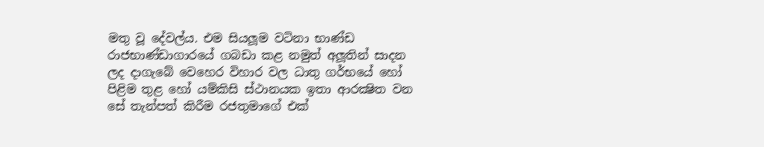මතු වූ දේවල්ය. එම සියලූම වටිනා භාණ්ඩ රාජභාණ්ඩාගාරයේ ගබඩා කළ නමුත් අලූතින් සාදන ලද දාගැබේ වෙහෙර විහාර වල ධාතු ගර්භයේ හෝ පිළිම තුළ හෝ යම්කිසි ස්ථානයක ඉතා ආරක්‍ෂිත වන සේ තැන්පත් කිරීම රජතුමාගේ එක්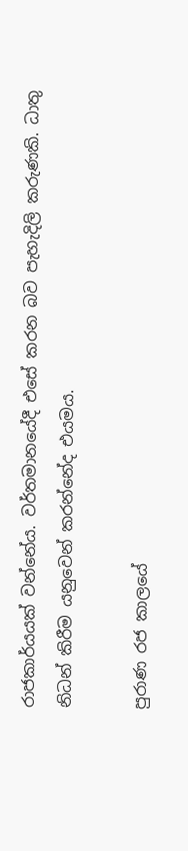රාජකාර්යයක් වන්නේය. වර්තමානයේදී එසේ කරන බව පැහැදිලි කරුණකි. ධාතු නිධන් කිරීම යනුවෙන් කරන්නේද එයමය.

පුරාණ රජ කාලයේ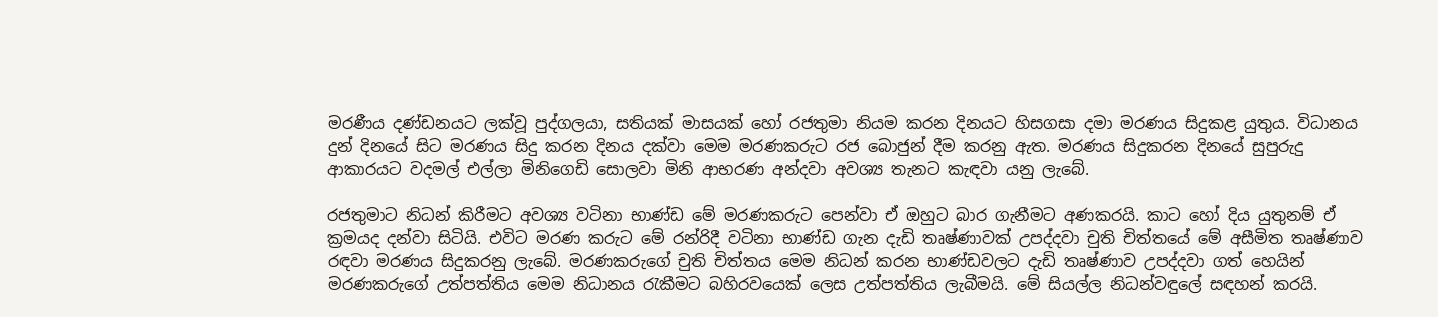මරණීය දණ්ඩනයට ලක්වූ පුද්ගලයා, සතියක් මාසයක් හෝ රජතුමා නියම කරන දිනයට හිසගසා දමා මරණය සිදුකළ යුතුය. විධානය දුන් දිනයේ සිට මරණය සිදු කරන දිනය දක්වා මෙම මරණකරුට රජ බොජුන් දීම කරනු ඇත. මරණය සිදුකරන දිනයේ සුපුරුදු ආකාරයට වදමල් එල්ලා මිනිගෙඩි සොලවා මිනි ආභරණ අන්දවා අවශ්‍ය තැනට කැඳවා යනු ලැබේ.

රජතුමාට නිධන් කිරීමට අවශ්‍ය වටිනා භාණ්ඩ මේ මරණකරුට පෙන්වා ඒ ඔහුට බාර ගැනීමට අණකරයි. කාට හෝ දිය යුතුනම් ඒ ක්‍රමයද දන්වා සිටියි. එවිට මරණ කරුට මේ රන්රිදී වටිනා භාණ්ඩ ගැන දැඩි තෘෂ්ණාවක් උපද්දවා චුති චිත්තයේ මේ අසීමිත තෘෂ්ණාව රඳවා මරණය සිදුකරනු ලැබේ. මරණකරුගේ චුති චිත්තය මෙම නිධන් කරන භාණ්ඩවලට දැඩි තෘෂ්ණාව උපද්දවා ගත් හෙයින් මරණකරුගේ උත්පත්තිය මෙම නිධානය රැකීමට බහිරවයෙක් ලෙස උත්පත්තිය ලැබීමයි. මේ සියල්ල නිධන්වඳුලේ සඳහන් කරයි.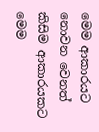මෙම ආකාරයට නොවන වෙනත් කිසිම ආකාරයකට මෙම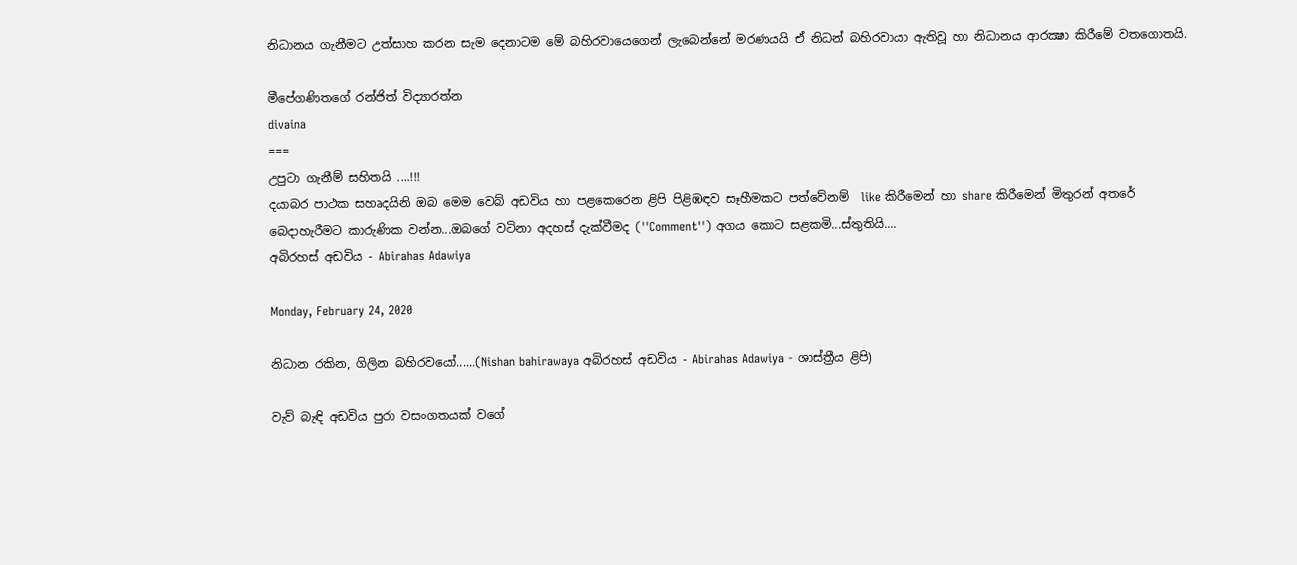නිධානය ගැනීමට උත්සාහ කරන සැම දෙනාටම මේ බහිරවායෙගෙන් ලැබෙන්නේ මරණයයි ඒ නිධන් බහිරවායා ඇතිවූ හා නිධානය ආරක්‍ෂා කිරීමේ වතගොතයි.

මීපේගණිතගේ රන්ජිත් විද්‍යාරත්න
divaina
===
උපුටා ගැනීම් සහිතයි ....!!!
දයාබර පාථක සහෘදයිනි ඔබ මෙම වෙබ් අඩවිය හා පළකෙරෙන ළිපි පිළිඹඳව සෑහීමකට පත්වේනම්  like කිරීමෙන් හා share කිරීමෙන් මිතුරන් අතරේ බෙදාහැරීමට කාරුණික වන්න...ඔබගේ වටිනා අදහස් දැක්වීමද (''Comment'') අගය කොට සළකමි...ස්තුතියි....
අබිරහස් අඩවිය - Abirahas Adawiya

Monday, February 24, 2020

නිධාන රකින, ගිලින බහිරවයෝ......(Nishan bahirawaya අබිරහස් අඩවිය - Abirahas Adawiya - ශාස්ත්‍රීය ළිපි)

වැව් බැඳි අඩවිය පුරා වසංගතයක් වගේ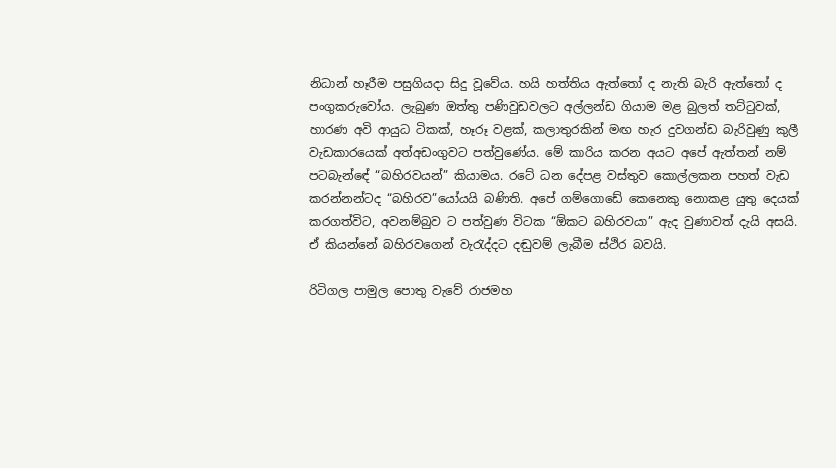නිධාන් හෑරීම පසුගියදා සිදු වූවේය. හයි හත්තිය ඇත්තෝ ද නැති බැරි ඇත්තෝ ද පංගුකරුවෝය. ලැබුණ ඔත්තු පණිවුඩවලට අල්ලන්ඩ ගියාම මළ බුලත් තට්ටුවක්, හාරණ අවි ආයුධ ටිකක්, හෑරූ වළක්, කලාතුරකින් මඟ හැර දුවගන්ඩ බැරිවුණු කුලී වැඩකාරයෙක් අත්අඩංගුවට පත්වුණේය. මේ කාරිය කරන අයට ‍අපේ ඇත්තන් නම් පටබැන්ඳේ “බහිරවයන්” කියාමය. ර‍ටේ ධන ‍දේපළ වස්තුව කොල්ලකන පහත් වැඩ කරන්නන්ටද “බහිරව‍”යෝයයි බණිති. අපේ ගම්ගොඩේ කෙනෙකු නොකළ යුතු දෙයක් කරගත්විට, අවනම්බුව ට පත්වුණ විටක “ඕකට බහිරවයා” ඇද වුණාවත් දැයි අසයි. ඒ කියන්නේ බහිරවගෙන් වැරැද්දට දඬුවම් ලැබීම ස්ථිර බවයි.

රිටිගල පාමුල පොතු වැවේ රාජමහ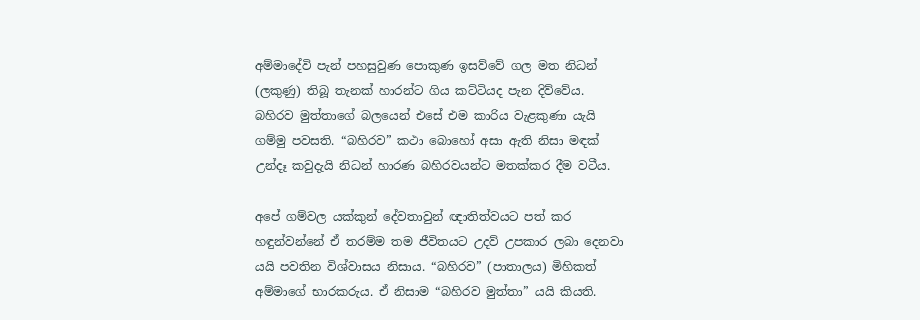අම්මාදේවි පැන් පහසුවුණ පොකුණ ඉසව්වේ ගල මත නිධන් (ලකුණු) තිබූ තැනක් හාරන්ට ගිය කට්ටියද පැන දිව්වේය. බහිරව මුත්තාගේ බලයෙන් එසේ එම කාරිය වැළකුණා යැයි ගම්මු පවසති. “බහිරව” කථා බොහෝ අසා ඇති නිසා මඳක් උන්දෑ කවුදැයි නිධන් හාරණ බහිරවයන්ට මතක්කර දීම වටීය.

අපේ ගම්වල යක්කුන් දේවතාවුන් ඥාතිත්වයට පත් කර හඳුන්වන්නේ ඒ තරම්ම තම ජීවිතයට උදව් උපකාර ලබා දෙනවා යයි පවතින විශ්වාසය නිසාය. “බහිරව” (පාතාලය) මිහිකත් අම්මාගේ භාරකරුය. ඒ නිසාම “බහිරව මුත්තා” යයි කියති.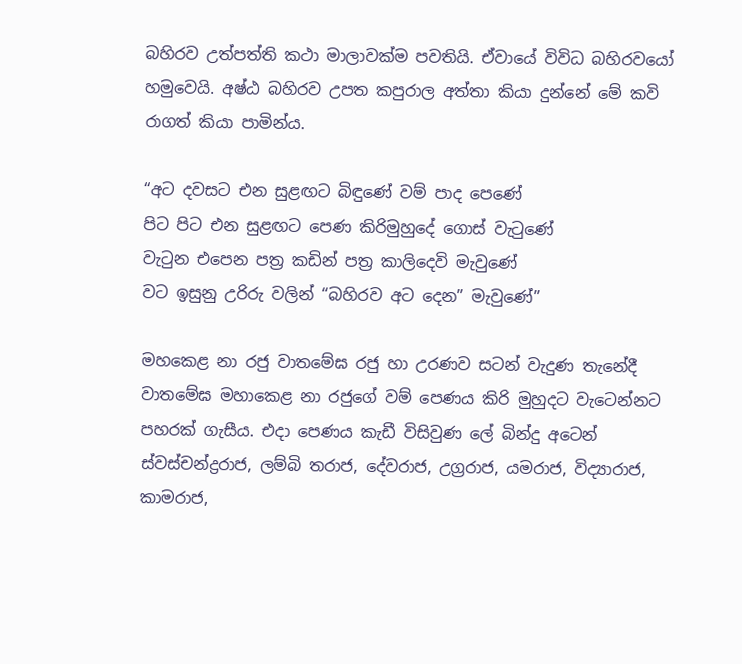බහිරව උත්පත්ති කථා මාලාවක්ම පවතියි. ඒවායේ විවිධ බහිරවයෝ හමුවෙයි. අෂ්ඨ බහිරව උපත කපුරාල අත්තා කියා දුන්නේ මේ කවි රාගත් කියා පාමින්ය.

“අට දවසට එන සුළඟට බිඳුණේ වම් පාද පෙණේ
පිට පිට එන සුළඟට පෙණ කිරිමුහුදේ ගොස් වැටුණේ
වැටුන එපෙන පත්‍ර කඩින් පත්‍ර කාලිදෙවි මැවුණේ
වට ඉසුනු උරිරු වලින් “බහිරව අට දෙන” මැවුණේ”

මහකෙළ නා රජු වාතමේඝ රජු හා උරණව සටන් වැදුණ තැනේදී වාතමේඝ මහාකෙළ නා රජුගේ වම් පෙණය කිරි මුහුදට වැටෙන්නට පහරක් ගැසීය. එදා පෙණය කැඩී විසිවුණ ලේ බින්දු අටෙන් ස්වස්චන්ද්‍රරාජ, ලම්බි තරාජ, දේවරාජ, උග්‍රරාජ, යමරාජ, විද්‍යාරාජ, කාමරාජ,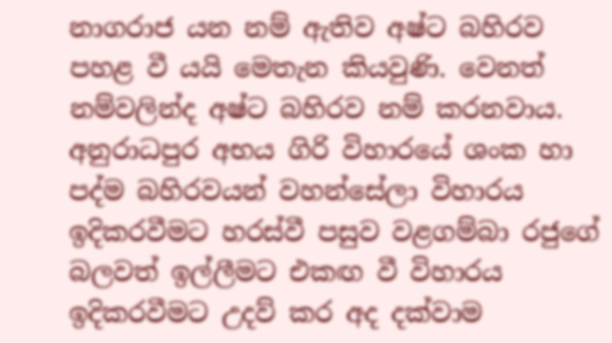නාගරාජ යන නම් ඇතිව අෂ්ට බහිරව පහළ වී යයි මෙතැන කියවුණි. වෙනත් නම්වලින්ද අෂ්ට බහිරව නම් කරනවාය. අනුරාධපුර අභය ගිරි විහාරයේ ශංක හා පද්ම බහිරවයන් වහන්සේලා විහාරය ඉදිකරවීමට හරස්වී පසුව වළගම්බා රජුගේ බලවත් ඉල්ලීමට එකඟ වී විහාරය ඉදිකරවීමට උදව් කර අද දක්වාම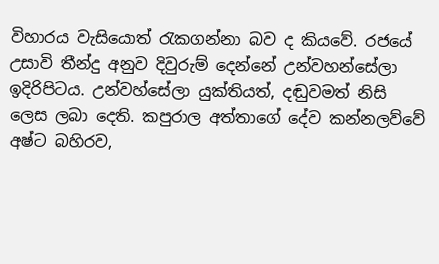විහාරය වැසියොත් රැකගන්නා බව ද කියවේ. රජයේ උසාවි තීන්දු අනුව දිවුරුම් දෙන්නේ උන්වහන්සේලා ඉදිරිපිටය. උන්වහ්සේලා යුක්තියත්, දඬුවමත් නිසි ලෙස ලබා දෙති. කපුරාල අත්තාගේ දේව කන්නලව්වේ අෂ්ට බහිරව,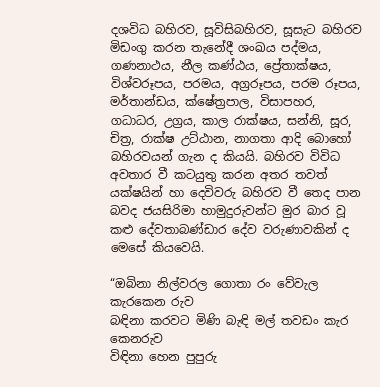දශවිධ බහිරව, සූවිසිබහිරව, සූසැට බහිරව මිඩංගු කරන තැනේදී ශංඛය පද්මය, ගණනාථය, නීල කණ්ඨය, ප්‍රේතාක්ෂය, විශ්වරූපය, පරමය, අග්‍රරූපය, පරම රූපය, මර්තාන්ඩය, ක්ෂේත්‍රපාල, විසාපහර, ගධාධර, උග්‍රය, කාල රාක්ෂය, සන්නි, සූර, චිත්‍ර, රාක්ෂ උට්ඨාන, නාගතා ආදි බොහෝ බහිරවයන් ගැන ද කියයි. බහිරව විවිධ අවතාර වී කටයුතු කරන අතර තවත් යක්ෂයින් හා දෙවිවරු බහිරව වී තෙද පාන බවද ජයසිරිමා හාමුදුරුවන්ට මුර බාර වූ කළු දේවතාබණ්ඩාර දේව වරුණාවකින් ද මෙසේ කියවෙයි.

“ඔබිනා නිල්වරල ගොතා රං වේවැල කැරකෙන රුව
බඳිනා කරවට මිණි බැඳි මල් තවඩං කැර කෙනරුව
විඳිනා හෙන පුපුරු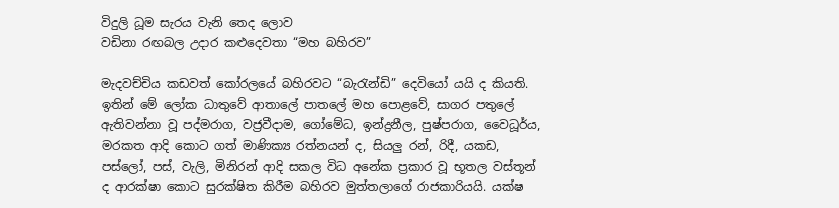විදුලි ධූම සැරය වැනි තෙද ලොව
වඩිනා රඟබල උදාර කළුදෙවතා “මහ බහිරව”

මැදවච්චිය කඩවත් කෝරලයේ බහිරවට “බැරැන්ඩි” දෙවියෝ යයි ද කියති. ඉතින් මේ ලෝක ධාතුවේ ආතාලේ පාතලේ මහ පොළවේ, සාගර පතුලේ ඇතිවන්නා වූ පද්මරාග, වජ්‍රවීදාම, ගෝමේධ, ඉන්ද්‍රනීල, පුෂ්පරාග, වෛධූර්ය, මරකත ආදි කොට ගත් මාණික්‍ය රත්නයන් ද, සියලු රන්, රිදී, යකඩ, පස්ලෝ, පස්, වැලි, මිනිරන් ආදි සකල විධ අනේක ප්‍රකාර වූ භූතල වස්තූන් ද ආරක්ෂා කොට සුරක්ෂිත ‍කිරීම බහිරව මුත්තලාගේ රාජකාරියයි. යක්ෂ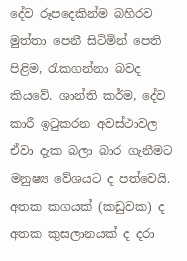දේව රූපදෙකින්ම බහිරව මුත්තා පෙනී සිටිමින් පෙති පිළිම, රැකගන්නා බවද කියවේ. ශාන්ති කර්ම, දේව කාරී ඉටුකරන අවස්ථාවල ඒවා දැක බලා බාර ගැනීමට මනුෂ්‍ය වේශයට ද පත්වෙයි. අතක කගයක් (කඩුවක) ද අතක කුසලානයක් ද දරා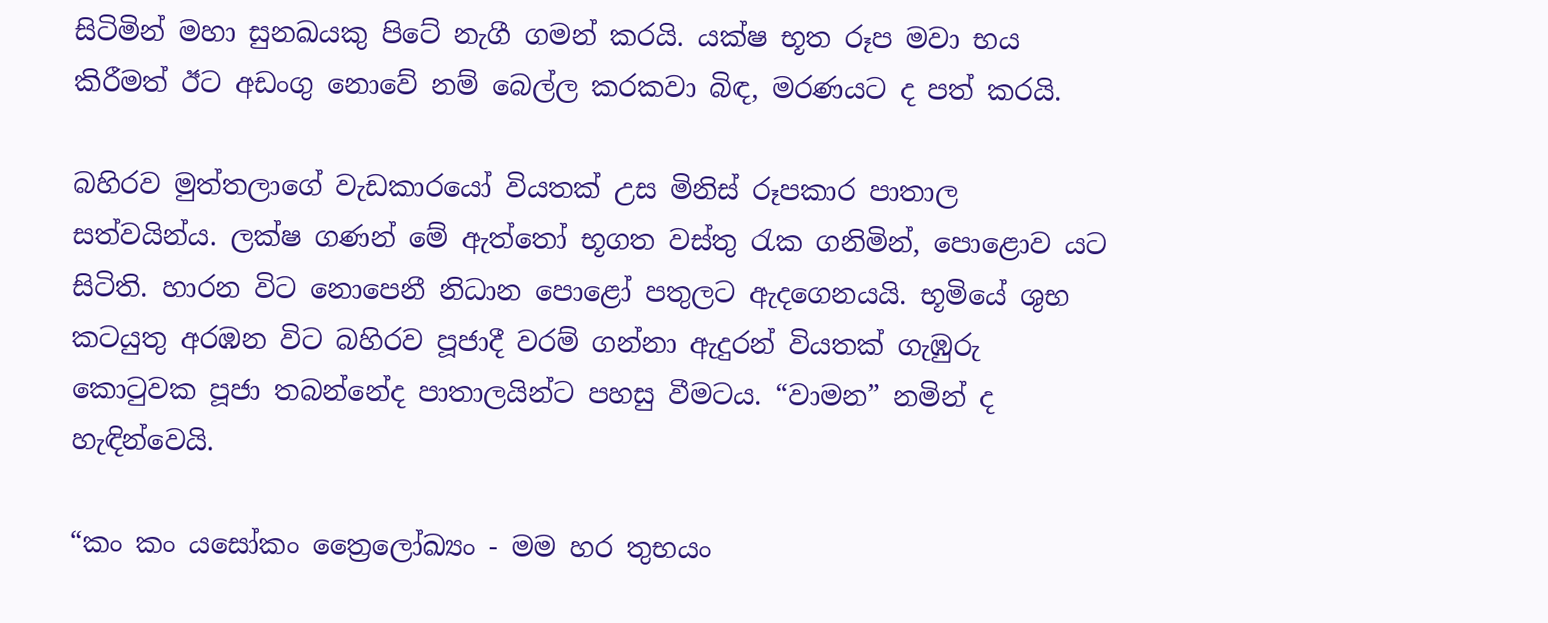සිටිමින් මහා සුනඛයකු පිටේ නැගී ගමන් කරයි. යක්ෂ භූත රූප මවා භය කිරීමත් ඊට අඩංගු නොවේ නම් බෙල්ල කරකවා බිඳ, මරණයට ද පත් කරයි.

බහිරව මුත්තලාගේ වැඩකාරයෝ වියතක් උස ‍මිනිස් රූපකාර පාතාල සත්වයින්ය. ලක්ෂ ගණන් මේ ඇත්තෝ භූගත වස්තු රැක ගනිමින්, පොළොව යට සිටිති. හාරන විට නොපෙනී නිධාන පොළෝ පතුලට ඇදගෙනයයි. භූමියේ ශුභ කටයුතු අරඹන විට බහිරව පූජාදී වරම් ගන්නා ඇදුරන් වියතක් ගැඹුරු කොටුවක පූජා තබන්නේද පාතාලයින්ට පහසු වීමටය. “වාමන” නමින් ද හැඳින්වෙයි.

“කං කං යසෝකං ත්‍රෛලෝඛ්‍යං - මම හර තුභයං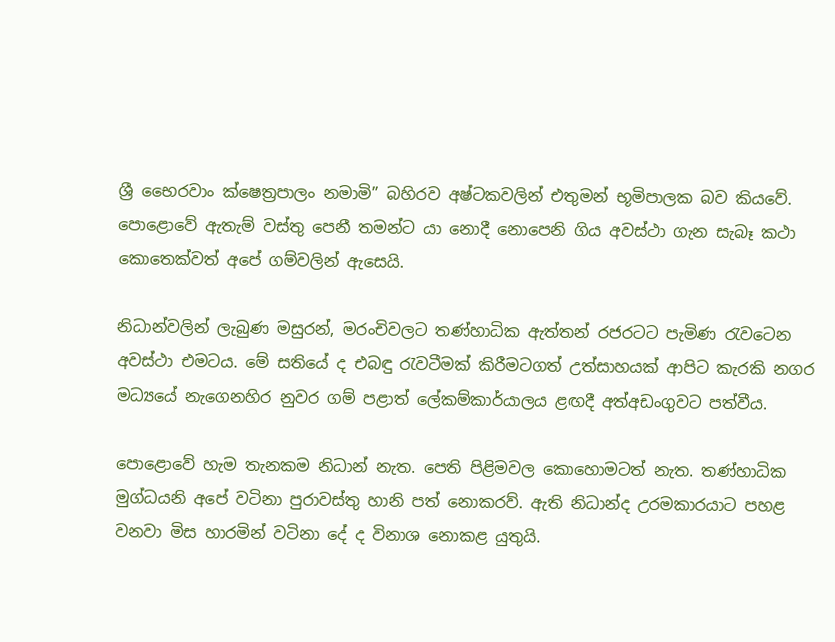ශ්‍රී භෛරවාං ක්ෂෙත්‍රපාලං නමාමි” බහිරව අෂ්ටකවලින් එතුමන් භූමිපාලක බව කියවේ. පොළොවේ ඇතැම් වස්තු පෙනී තමන්ට යා නොදී නොපෙනි ගිය අවස්ථා ගැන සැබෑ කථා කොතෙක්වත් අපේ ගම්වලින් ඇසෙයි.

නිධාන්වලින් ලැබුණ මසුරන්, මරංචිවලට තණ්හාධික ඇත්තන් රජරටට පැමිණ රැවටෙන අවස්ථා එමටය. මේ සතියේ ද එබඳු රැවටීමක් කිරීමටගත් උත්සාහයක් ආපිට කැරකි නගර මධ්‍යයේ නැගෙනහිර නුවර ගම් පළාත් ලේකම්කාර්යාලය ළඟදී අත්අඩංගුවට පත්වීය.

පොළොවේ හැම තැනකම නිධාන් නැත. පෙති පිළිමවල කොහොමටත් නැත. තණ්හාධික මුග්ධයනි අපේ වටිනා පුරාවස්තු හානි පත් නොකරව්. ඇති නිධාන්ද උරමකාරයාට පහළ වනවා මිස හාරමින් වටිනා දේ ද විනාශ නොකළ යුතුයි.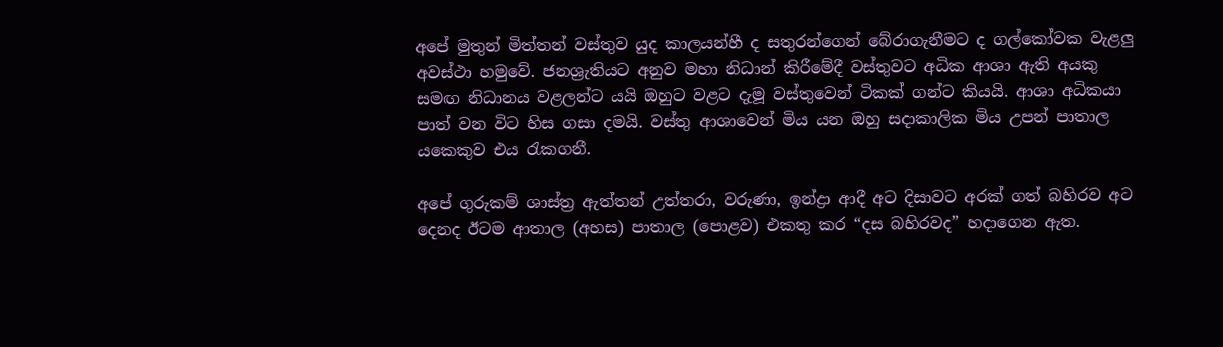අපේ මුතුන් මිත්තන් වස්තුව යුද කාලයන්හී ද සතුරන්ගෙන් බේරාගැනීමට ද ගල්කෝවක වැළලු අවස්ථා හමුවේ. ජනශ්‍රැතියට අනුව මහා නිධාන් කිරීමේදී වස්තුවට අධික ආශා ඇති අයකු සමඟ නිධානය වළලන්ට යයි ඔහුට වළට දැමූ වස්තුවෙන් ටිකක් ගන්ට කියයි. ආශා අධිකයා පාත් වන විට හිස ගසා දමයි. වස්තු ආශාවෙන් මිය යන ඔහු සදාකාලික මිය උපන් පාතාල යකෙකුව එය රැකගනී.

අපේ ගුරුකම් ශාස්ත්‍ර ඇත්තන් උත්තරා, වරුණා, ඉන්ද්‍රා ආදී අට දිසාවට අරක් ගත් බහිරව අට දෙනද ඊටම ආතාල (අහස) පාතාල (පොළව) එකතු කර “දස බහිරවද” හදාගෙන ඇත.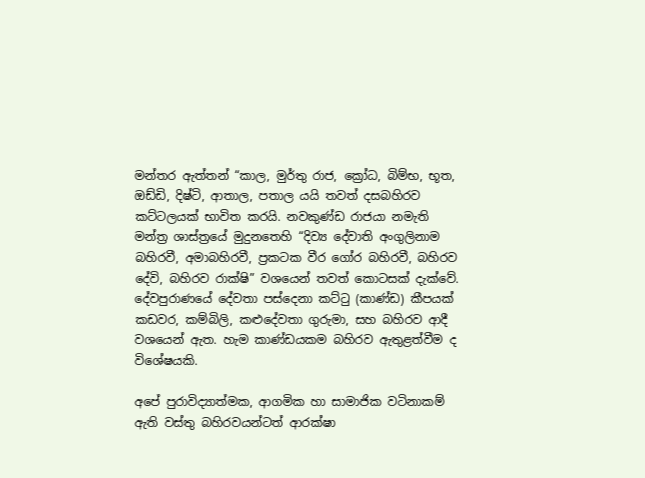මන්තර ඇත්තන් “කාල, මුර්තු රාජ, ක්‍රෝධ, බිම්භ, භූත, ඔඩ්ඩි, දිෂ්ටි, ආතාල, පතාල යයි තවත් දසබහිරව කට්ටලයක් භාවිත කරයි. නවකුණ්ඩ රාජයා නමැති මන්ත්‍ර ශාස්ත්‍රයේ මුදුනතෙහි “දිව්‍ය දේවාති අංගුලිනාම බහිරවී, අමාබහිරවී, ප්‍රකටක වීර ගෝර බහිරවී, බහිරව දේවි, බහිරව රාක්ෂි” වශයෙන් තවත් කොටසක් දැක්වේ. දේවපුරාණයේ දේවතා පස්දෙනා කට්ටු (කාණ්ඩ) කීපයක් කඩවර, කම්බිලි, කළුදේවතා ගුරුමා, සහ බහිරව ආදී වශයෙන් ඇත. හැම කාණ්ඩයකම බහිරව ඇතුළත්වීම ද විශේෂයකි.

අපේ පුරාවිද්‍යාත්මක, ආගමික හා සාමාජික වටිනාකම් ඇති වස්තු බහිරවයන්ටත් ආරක්ෂා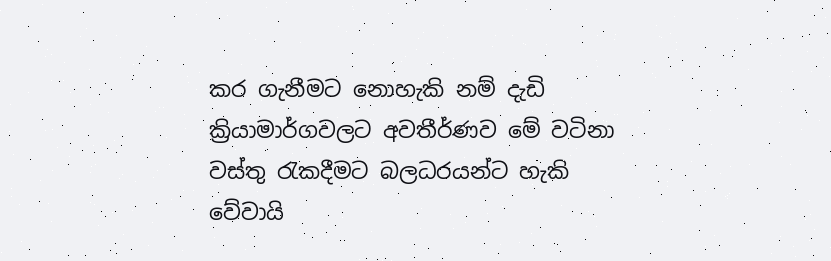කර ගැනීමට නොහැකි නම් දැඩි ක්‍රියාමාර්ගවලට අවතීර්ණව මේ වටිනා වස්තු රැකදීමට බලධරයන්ට හැකි වේවායි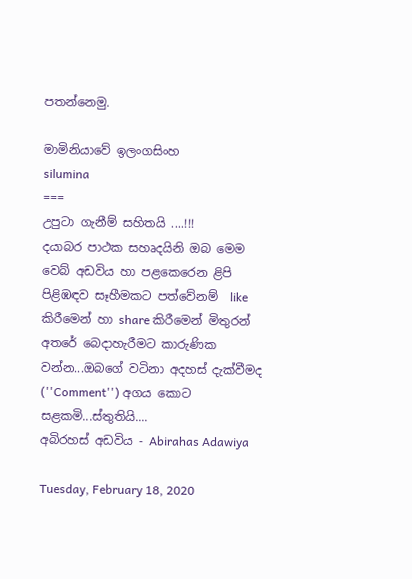පතන්නෙමු.

මාමිනියාවේ ඉලංගසිංහ
silumina
===
උපුටා ගැනීම් සහිතයි ....!!!
දයාබර පාථක සහෘදයිනි ඔබ මෙම වෙබ් අඩවිය හා පළකෙරෙන ළිපි පිළිඹඳව සෑහීමකට පත්වේනම්  like කිරීමෙන් හා share කිරීමෙන් මිතුරන් අතරේ බෙදාහැරීමට කාරුණික වන්න...ඔබගේ වටිනා අදහස් දැක්වීමද (''Comment'') අගය කොට සළකමි...ස්තුතියි....
අබිරහස් අඩවිය - Abirahas Adawiya

Tuesday, February 18, 2020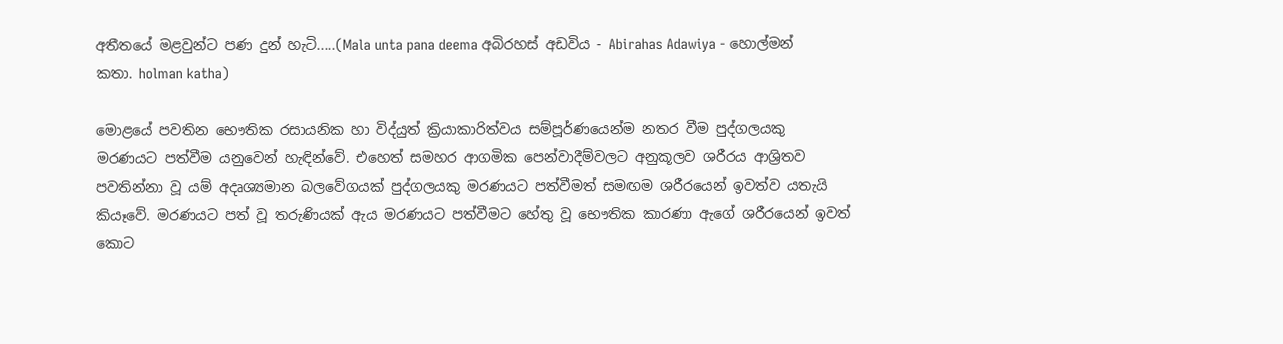අතීතයේ මළවුන්ට පණ දුන් හැටි.....(Mala unta pana deema අබිරහස් අඩවිය - Abirahas Adawiya - හොල්මන් කතා. holman katha)

මොළයේ පවතින භෞතික රසායනික හා විද්යුත් ක්‍රියාකාරිත්වය සම්පූර්ණයෙන්ම නතර වීම පුද්ගලයකු මරණයට පත්වීම යනුවෙන් හැඳින්වේ. එහෙත් සමහර ආගමික පෙන්වාදීම්වලට අනුකූලව ශරීරය ආශ්‍රිතව පවතින්නා වූ යම් අදෘශ්‍යමාන බලවේගයක්‌ පුද්ගලයකු මරණයට පත්වීමත් සමඟම ශරීරයෙන් ඉවත්ව යතැයි කියෑවේ. මරණයට පත් වූ තරුණියක්‌ ඇය මරණයට පත්වීමට හේතු වූ භෞතික කාරණා ඇගේ ශරීරයෙන් ඉවත් කොට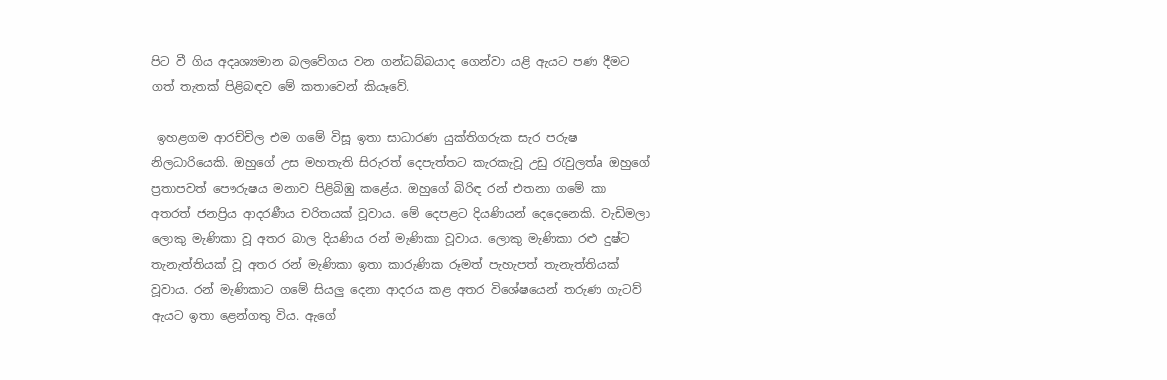පිට වී ගිය අදෘශ්‍යමාන බලවේගය වන ගන්ධබ්බයාද ගෙන්වා යළි ඇයට පණ දීමට ගත් තැතක්‌ පිළිබඳව මේ කතාවෙන් කියෑවේ.

 ඉහළගම ආරච්චිල එම ගමේ විසූ ඉතා සාධාරණ යුක්‌තිගරුක සැර පරුෂ නිලධාරියෙකි. ඔහුගේ උස මහතැති සිරුරත් දෙපැත්තට කැරකැවූ උඩු රැවුලත්a ඔහුගේ ප්‍රතාපවත් පෞරුෂය මනාව පිළිබිඹු කළේය. ඔහුගේ බිරිඳ රන් එතනා ගමේ කා අතරත් ජනප්‍රිය ආදරණීය චරිතයක්‌ වූවාය. මේ දෙපළට දියණියන් දෙදෙනෙකි. වැඩිමලා ලොකු මැණිකා වූ අතර බාල දියණිය රන් මැණිකා වූවාය. ලොකු මැණිකා රළු දුෂ්ට තැනැත්තියක්‌ වූ අතර රන් මැණිකා ඉතා කාරුණික රූමත් පැහැපත් තැනැත්තියක්‌ වූවාය. රන් මැණිකාට ගමේ සියලු දෙනා ආදරය කළ අතර විශේෂයෙන් තරුණ ගැටව් ඇයට ඉතා ළෙන්ගතු විය. ඇගේ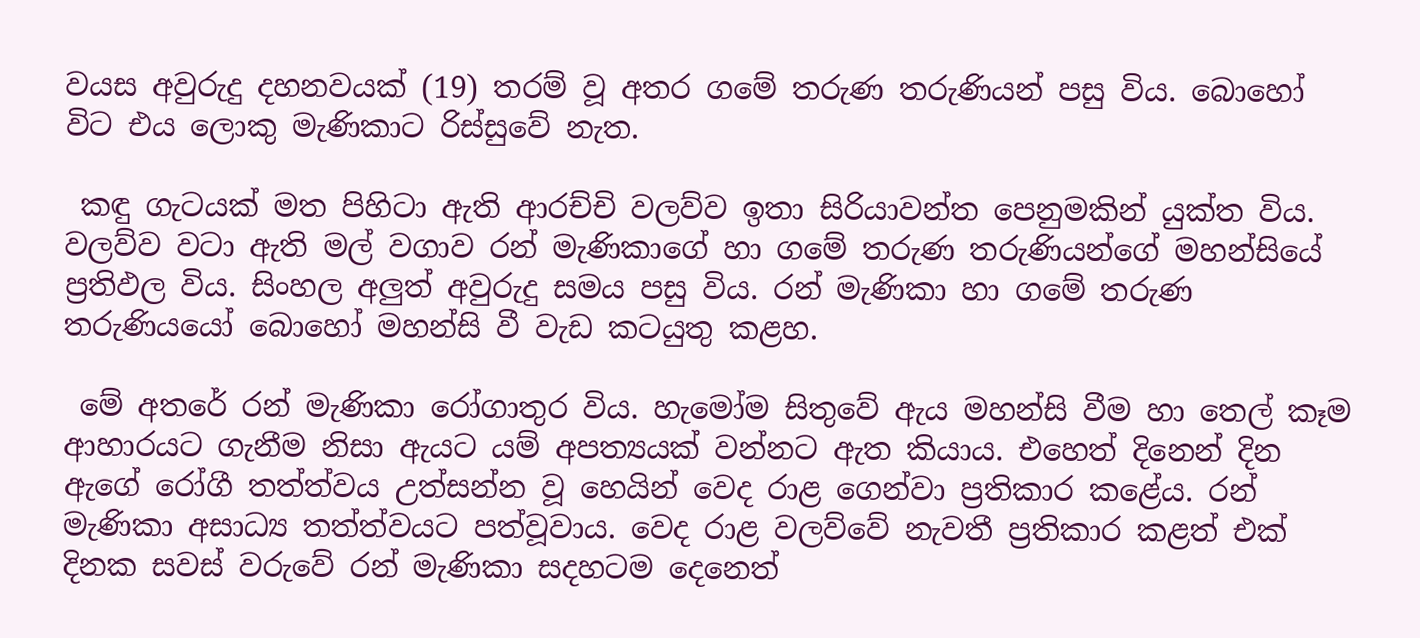වයස අවුරුදු දහනවයක්‌ (19) තරම් වූ අතර ගමේ තරුණ තරුණියන් පසු විය. බොහෝ විට එය ලොකු මැණිකාට රිස්‌සුවේ නැත.

 කඳු ගැටයක්‌ මත පිහිටා ඇති ආරච්චි වලව්ව ඉතා සිරියාවන්ත පෙනුමකින් යුක්‌ත විය. වලව්ව වටා ඇති මල් වගාව රන් මැණිකාගේ හා ගමේ තරුණ තරුණියන්ගේ මහන්සියේ ප්‍රතිඵල විය. සිංහල අලුත් අවුරුදු සමය පසු විය. රන් මැණිකා හා ගමේ තරුණ තරුණියයෝ බොහෝ මහන්සි වී වැඩ කටයුතු කළහ.

 මේ අතරේ රන් මැණිකා රෝගාතුර විය. හැමෝම සිතුවේ ඇය මහන්සි වීම හා තෙල් කෑම ආහාරයට ගැනීම නිසා ඇයට යම් අපත්‍යයක්‌ වන්නට ඇත කියාය. එහෙත් දිනෙන් දින ඇගේ රෝගී තත්ත්වය උත්සන්න වූ හෙයින් වෙද රාළ ගෙන්වා ප්‍රතිකාර කළේය. රන් මැණිකා අසාධ්‍ය තත්ත්වයට පත්වූවාය. වෙද රාළ වලව්වේ නැවතී ප්‍රතිකාර කළත් එක්‌ දිනක සවස්‌ වරුවේ රන් මැණිකා සදහටම දෙනෙත්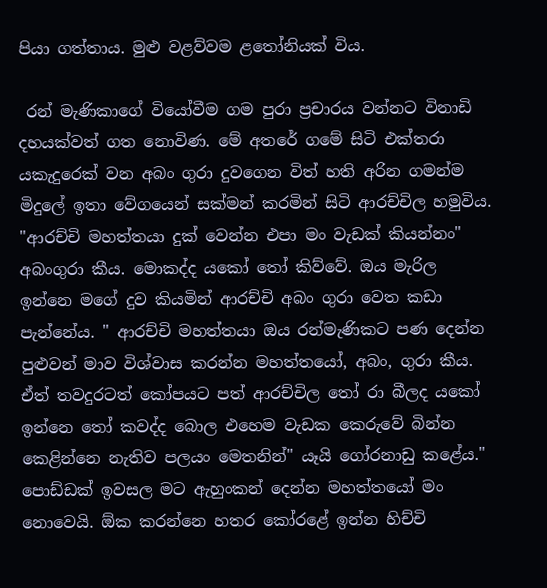පියා ගත්තාය. මුළු වළව්වම ළතෝනියක්‌ විය.

 රන් මැණිකාගේ වියෝවීම ගම පුරා ප්‍රචාරය වන්නට විනාඩි දහයක්‌වත් ගත නොවිණ. මේ අතරේ ගමේ සිටි එක්‌තරා යකැදුරෙක්‌ වන අබං ගුරා දුවගෙන විත් හති අරින ගමන්ම මිදුලේ ඉතා වේගයෙන් සක්‌මන් කරමින් සිටි ආරච්චිල හමුවිය. "ආරච්චි මහත්තයා දුක්‌ වෙන්න එපා මං වැඩක්‌ කියන්නං" අබංගුරා කීය. මොකද්ද යකෝ තෝ කිව්වේ. ඔය මැරිල ඉන්නෙ මගේ දුව කියමින් ආරච්චි අබං ගුරා වෙත කඩා පැන්නේය. " ආරච්චි මහත්තයා ඔය රන්මැණිකට පණ දෙන්න පුළුවන් මාව විශ්වාස කරන්න මහත්තයෝ, අබං, ගුරා කීය. ඒත් තවදුරටත් කෝපයට පත් ආරච්චිල තෝ රා බීලද යකෝ ඉන්නෙ තෝ කවද්ද බොල එහෙම වැඩක කෙරුවේ බින්න කෙළින්නෙ නැතිව පලයං මෙතනින්" යෑයි ගෝරනාඩු කළේය." පොඩ්ඩක්‌ ඉවසල මට ඇහුංකන් දෙන්න මහත්තයෝ මං නොවෙයි. ඕක කරන්නෙ හතර කෝරළේ ඉන්න හිච්චි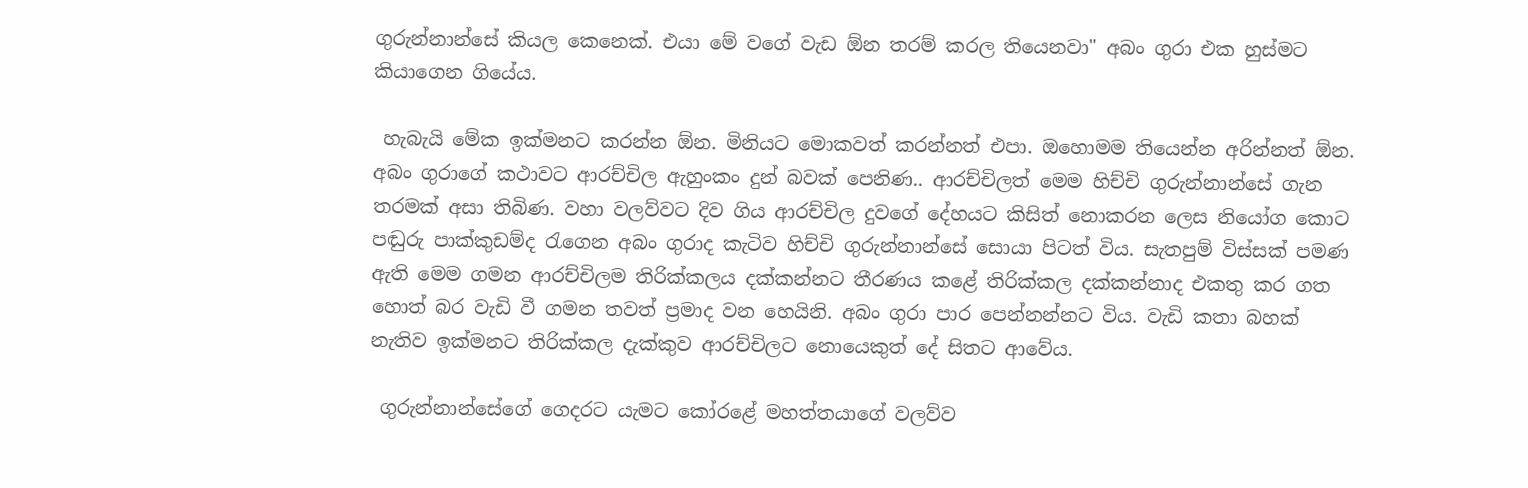ගුරුන්නාන්සේ කියල කෙනෙක්‌. එයා මේ වගේ වැඩ ඕන තරම් කරල තියෙනවා" අබං ගුරා එක හුස්‌මට කියාගෙන ගියේය.

 හැබැයි මේක ඉක්‌මනට කරන්න ඕන. මිනියට මොකවත් කරන්නත් එපා. ඔහොමම තියෙන්න අරින්නත් ඕන. අබං ගුරාගේ කථාවට ආරච්චිල ඇහුංකං දුන් බවක්‌ පෙනිණ.. ආරච්චිලත් මෙම හිච්චි ගුරුන්නාන්සේ ගැන තරමක්‌ අසා තිබිණ. වහා වලව්වට දිව ගිය ආරච්චිල දුවගේ දේහයට කිසිත් නොකරන ලෙස නියෝග කොට පඬුරු පාක්‌කුඩම්ද රැගෙන අබං ගුරාද කැටිව හිච්චි ගුරුන්නාන්සේ සොයා පිටත් විය. සැතපුම් විස්‌සක්‌ පමණ ඇති මෙම ගමන ආරච්චිලම තිරික්‌කලය දක්‌කන්නට තීරණය කළේ තිරික්‌කල දක්‌කන්නාද එකතු කර ගත හොත් බර වැඩි වී ගමන තවත් ප්‍රමාද වන හෙයිනි. අබං ගුරා පාර පෙන්නන්නට විය. වැඩි කතා බහක්‌ නැතිව ඉක්‌මනට තිරික්‌කල දැක්‌කුව ආරච්චිලට නොයෙකුත් දේ සිතට ආවේය.

 ගුරුන්නාන්සේගේ ගෙදරට යැමට කෝරළේ මහත්තයාගේ වලව්ව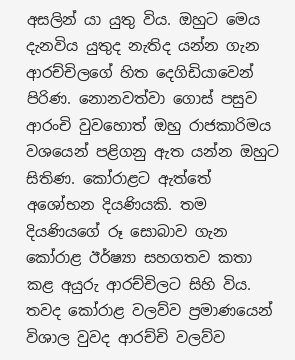අසලින් යා යුතු විය. ඔහුට මෙය දැනවිය යුතුද නැතිද යන්න ගැන ආරච්චිලගේ හිත දෙගිඩියාවෙන් පිරිණ. නොනවත්වා ගොස්‌ පසුව ආරංචි වුවහොත් ඔහු රාජකාරිමය වශයෙන් පළිගනු ඇත යන්න ඔහුට සිතිණ. කෝරාළට ඇත්තේ අශෝභන දියණියකි. තම දියණියගේ රූ සොබාව ගැන කෝරාළ ඊර්ෂ්‍යා සහගතව කතා කළ අයුරු ආරච්චිලට සිහි විය. තවද කෝරාළ වලව්ව ප්‍රමාණයෙන් විශාල වුවද ආරච්චි වලව්ව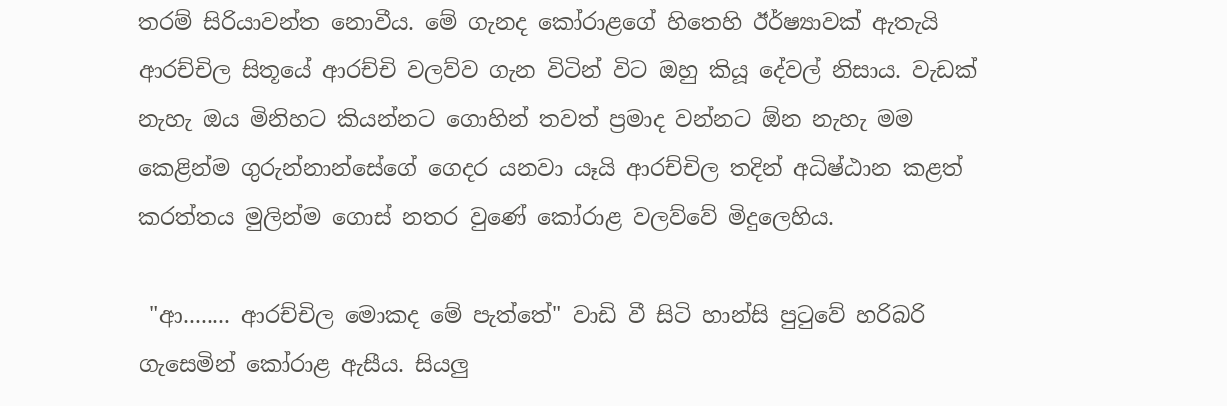තරම් සිරියාවන්ත නොවීය. මේ ගැනද කෝරාළගේ හිතෙහි ඊර්ෂ්‍යාවක්‌ ඇතැයි ආරච්චිල සිතූයේ ආරච්චි වලව්ව ගැන විටින් විට ඔහු කියූ දේවල් නිසාය. වැඩක්‌ නැහැ ඔය මිනිහට කියන්නට ගොහින් තවත් ප්‍රමාද වන්නට ඕන නැහැ මම කෙළින්ම ගුරුන්නාන්සේගේ ගෙදර යනවා යෑයි ආරච්චිල තදින් අධිෂ්ඨාන කළත් කරත්තය මුලින්ම ගොස්‌ නතර වුණේ කෝරාළ වලව්වේ මිදුලෙහිය.

 "ආ........ ආරච්චිල මොකද මේ පැත්තේ" වාඩි වී සිටි හාන්සි පුටුවේ හරිබරි ගැසෙමින් කෝරාළ ඇසීය. සියලු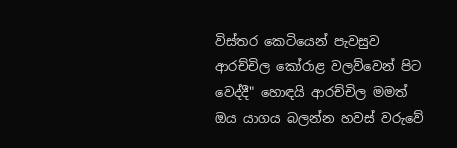විස්‌තර කෙටියෙන් පැවසුව ආරච්චිල කෝරාළ වලව්වෙන් පිට වෙද්දී" හොඳයි ආරච්චිල මමත් ඔය යාගය බලන්න හවස්‌ වරුවේ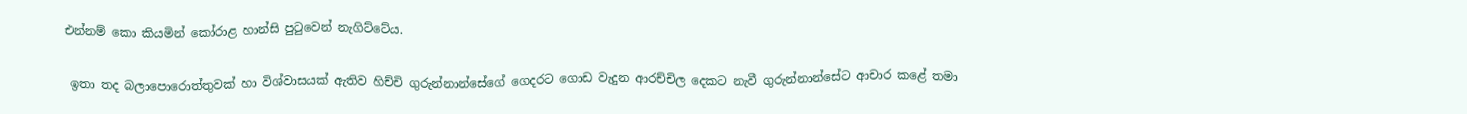එන්නම් කො කියමින් කෝරාළ හාන්සි පුටුවෙන් නැගිට්‌ටේය.

 ඉතා තද බලාපොරොත්තුවක්‌ හා විශ්වාසයක්‌ ඇතිව හිච්චි ගුරුන්නාන්සේගේ ගෙදරට ගොඩ වැදුන ආරච්චිල දෙකට නැවී ගුරුන්නාන්සේට ආචාර කළේ තමා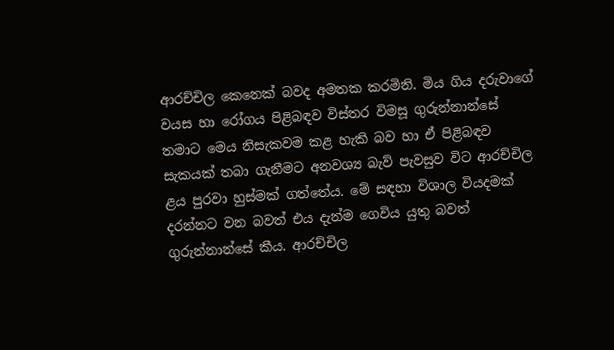ආරච්චිල කෙනෙක්‌ බවද අමතක කරමිනි. මිය ගිය දරුවාගේ වයස හා රෝගය පිළිබඳව විස්‌තර විමසූ ගුරුන්නාන්සේ තමාට මෙය නිසැකවම කළ හැකි බව හා ඒ පිළිබඳව සැකයක්‌ තබා ගැනීමට අනවශ්‍ය බැව් පැවසුව විට ආරච්චිල ළය පුරවා හුස්‌මක්‌ ගත්තේය. මේ සඳහා විශාල වියදමක්‌ දරන්නට වන බවත් එය දැන්ම ගෙවිය යුතු බවත් ගුරුන්නාන්සේ කීය. ආරච්චිල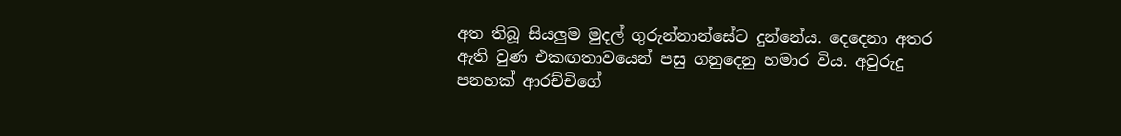අත තිබූ සියලුම මුදල් ගුරුන්නාන්සේට දුන්නේය. දෙදෙනා අතර ඇති වුණ එකඟතාවයෙන් පසු ගනුදෙනු හමාර විය. අවුරුදු පනහක්‌ ආරච්චිගේ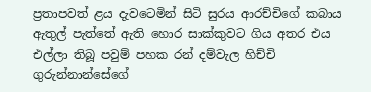ප්‍රතාපවත් ළය දැවටෙමින් සිටි සුරය ආරච්චිගේ කබාය ඇතුල් පැත්තේ ඇති හොර සාක්‌කුවට ගිය අතර එය එල්ලා තිබූ පවුම් පහක රන් දම්වැල හිච්චි ගුරුන්නාන්සේගේ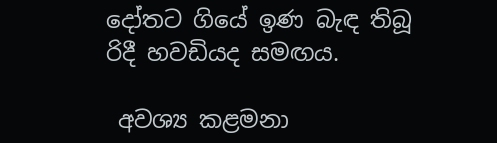දෝතට ගියේ ඉණ බැඳ තිබූ රිදී හවඩියද සමඟය.

 අවශ්‍ය කළමනා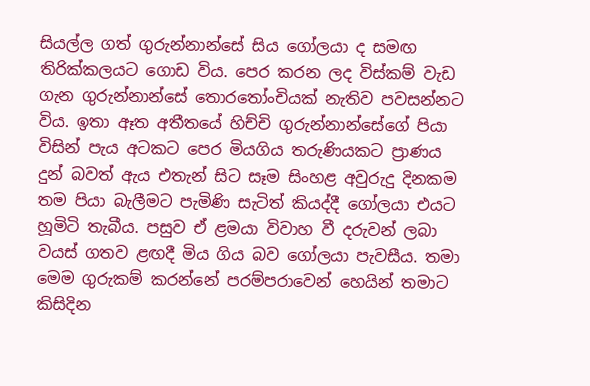සියල්ල ගත් ගුරුන්නාන්සේ සිය ගෝලයා ද සමඟ තිරික්‌කලයට ගොඩ විය. පෙර කරන ලද විස්‌කම් වැඩ ගැන ගුරුන්නාන්සේ තොරතෝංචියක්‌ නැතිව පවසන්නට විය. ඉතා ඈත අතීතයේ හිච්චි ගුරුන්නාන්සේගේ පියා විසින් පැය අටකට පෙර මියගිය තරුණියකට ප්‍රාණය දුන් බවත් ඇය එතැන් සිට සෑම සිංහළ අවුරුදු දිනකම තම පියා බැලීමට පැමිණි සැටිත් කියද්දී ගෝලයා එයට හූමිටි තැබීය. පසුව ඒ ළමයා විවාහ වී දරුවන් ලබා වයස්‌ ගතව ළඟදී මිය ගිය බව ගෝලයා පැවසීය. තමා මෙම ගුරුකම් කරන්නේ පරම්පරාවෙන් හෙයින් තමාට කිසිදින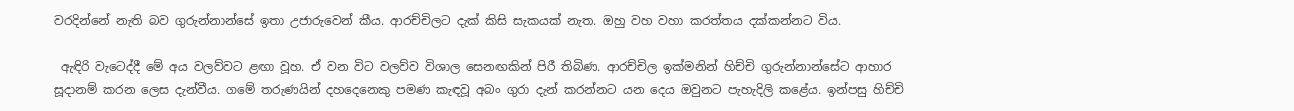වරදින්නේ නැති බව ගුරුන්නාන්සේ ඉතා උජාරුවෙන් කීය. ආරච්චිලට දැක්‌ කිසි සැකයක්‌ නැත. ඔහු වහ වහා කරත්තය දක්‌කන්නට විය.

 ඇඳිරි වැටෙද්දී මේ අය වලව්වට ළඟා වූහ. ඒ වන විට වලව්ව විශාල සෙනඟකින් පිරී තිබිණ. ආරච්චිල ඉක්‌මනින් හිච්චි ගුරුන්නාන්සේට ආහාර සූදානම් කරන ලෙස දැන්වීය. ගමේ තරුණයින් දහදෙනෙකු පමණ කැඳවූ අබං ගුරා දැන් කරන්නට යන දෙය ඔවුනට පැහැදිලි කළේය. ඉන්පසු හිච්චි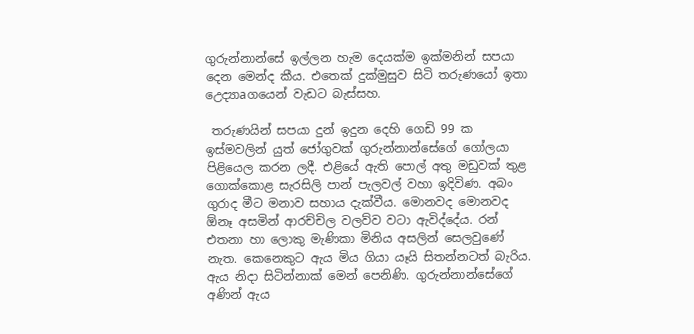ගුරුන්නාන්සේ ඉල්ලන හැම දෙයක්‌ම ඉක්‌මනින් සපයා දෙන මෙන්ද කීය. එතෙක්‌ දුක්‌මුසුව සිටි තරුණයෝ ඉතා උෙද්‍යාaගයෙන් වැඩට බැස්‌සහ.

 තරුණයින් සපයා දුන් ඉදුන දෙහි ගෙඩි 99 ක ඉස්‌මවලින් යුත් ජෝගුවක්‌ ගුරුන්නාන්සේගේ ගෝලයා පිළියෙල කරන ලදී. එළියේ ඇති පොල් අතු මඩුවක්‌ තුළ ගොක්‌කොළ සැරසිලි පාන් පැලවල් වහා ඉදිවිණ. අබං ගුරාද මීට මනාව සහාය දැක්‌වීය. මොනවද මොනවද ඕනෑ අසමින් ආරච්චිල වලව්ව වටා ඇවිද්දේය. රන් එතනා හා ලොකු මැණිකා මිනිය අසලින් සෙලවුණේ නැත. කෙනෙකුට ඇය මිය ගියා යෑයි සිතන්නටත් බැරිය. ඇය නිදා සිටින්නාක්‌ මෙන් පෙනිණි. ගුරුන්නාන්සේගේ අණින් ඇය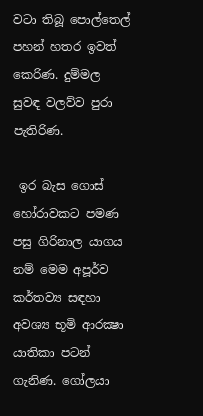වටා තිබූ පොල්තෙල් පහන් හතර ඉවත් කෙරිණ. දුම්මල සුවඳ වලව්ව පුරා පැතිරිණ.

 ඉර බැස ගොස්‌ හෝරාවකට පමණ පසු ගිරිනාල යාගය නම් මෙම අපූර්ව කර්තව්‍ය සඳහා අවශ්‍ය භූමි ආරක්‍ෂා යාතිකා පටන් ගැනිණ. ගෝලයා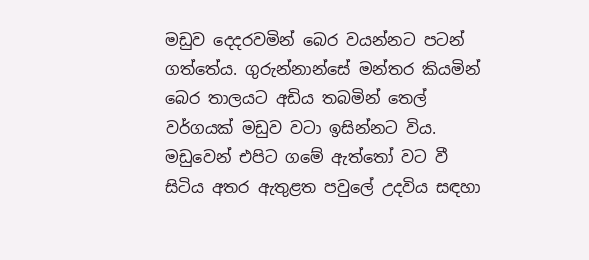මඩුව දෙදරවමින් බෙර වයන්නට පටන් ගත්තේය. ගුරුන්නාන්සේ මන්තර කියමින් බෙර තාලයට අඩිය තබමින් තෙල් වර්ගයක්‌ මඩුව වටා ඉසින්නට විය. මඩුවෙන් එපිට ගමේ ඇත්තෝ වට වී සිටිය අතර ඇතුළත පවුලේ උදවිය සඳහා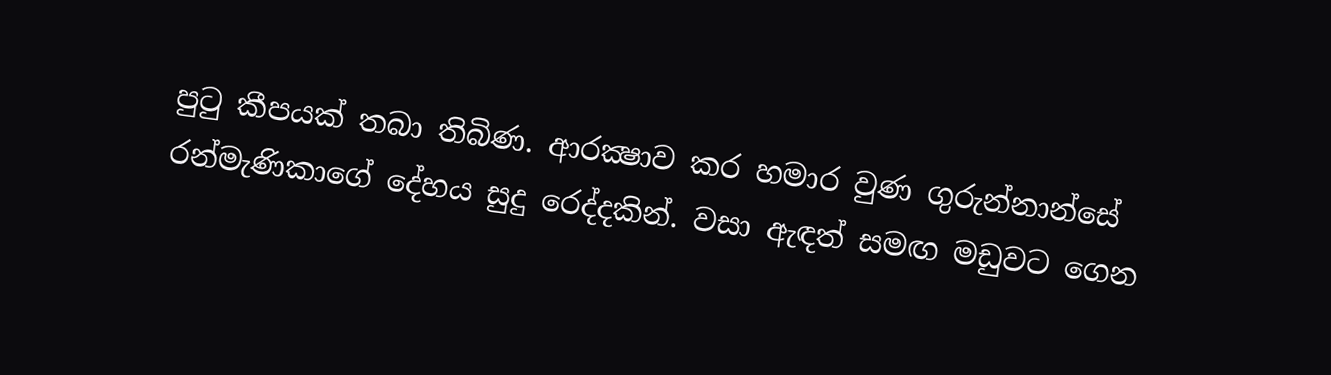පුටු කීපයක්‌ තබා තිබිණ. ආරක්‍ෂාව කර හමාර වුණ ගුරුන්නාන්සේ රන්මැණිකාගේ දේහය සුදු රෙද්දකින්. වසා ඇඳත් සමඟ මඩුවට ගෙන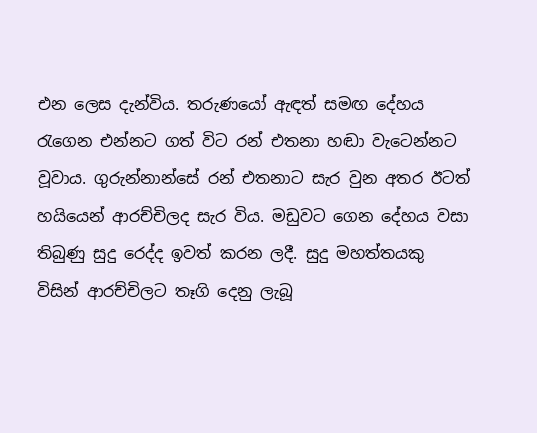එන ලෙස දැන්විය. තරුණයෝ ඇඳත් සමඟ දේහය රැගෙන එන්නට ගත් විට රන් එතනා හඬා වැටෙන්නට වූවාය. ගුරුන්නාන්සේ රන් එතනාට සැර වුන අතර ඊටත් හයියෙන් ආරච්චිලද සැර විය. මඩුවට ගෙන දේහය වසා තිබුණු සුදු රෙද්ද ඉවත් කරන ලදී. සුදු මහත්තයකු විසින් ආරච්චිලට තෑගි දෙනු ලැබූ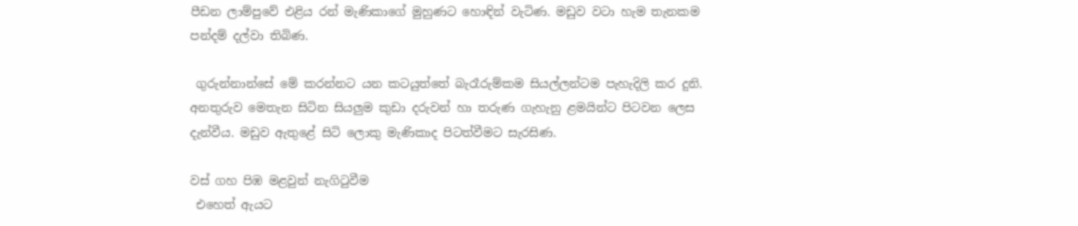පීඩන ලාම්පුවේ එළිය රන් මැණිකාගේ මුහුණට හොඳින් වැටිණ. මඩුව වටා හැම තැනකම පන්දම් දල්වා තිබිණ.

 ගුරුන්නාන්සේ මේ කරන්නට යන කටයුත්තේ බැරෑරුම්කම සියල්ලන්ටම පැහැදිලි කර දුනි. අනතුරුව මෙතැන සිටින සියලුම කුඩා දරුවන් හා තරුණ ගැහැනු ළමයින්ට පිටවන ලෙස දැන්වීය. මඩුව ඇතුළේ සිටි ලොකු මැණිකාද පිටත්වීමට සැරසිණ.

වස්‌ ගහ පිඹ මළවුන් නැගිටුවීම
 එහෙත් ඇයට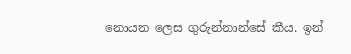නොයන ලෙස ගුරුන්නාන්සේ කීය. ඉන්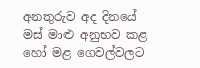අනතුරුව අද දිනයේ මස්‌ මාළු අනුභව කළ හෝ මළ ගෙවල්වලට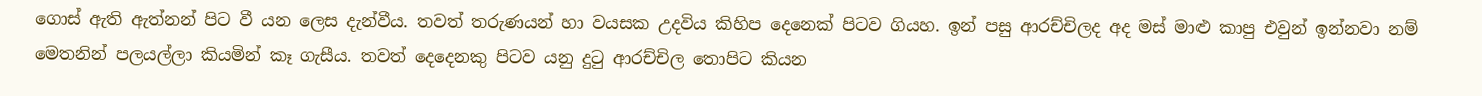ගොස්‌ ඇති ඇත්නන් පිට වී යන ලෙස දැන්වීය. තවත් තරුණයන් හා වයසක උදවිය කිහිප දෙනෙක්‌ පිටව ගියහ. ඉන් පසු ආරච්චිලද අද මස්‌ මාළු කාපු එවුන් ඉන්නවා නම් මෙතනින් පලයල්ලා කියමින් කෑ ගැසීය. තවත් දෙදෙනකු පිටව යනු දුටු ආරච්චිල තොපිට කියන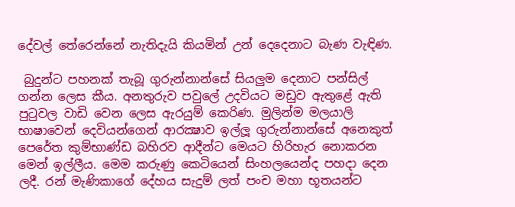දේවල් තේරෙන්නේ නැතිදැයි කියමින් උන් දෙදෙනාට බැණ වැඳිණ.

 බුදුන්ට පහනක්‌ තැබූ ගුරුන්නාන්සේ සියලුම දෙනාට පන්සිල් ගන්න ලෙස කීය. අනතුරුව පවුලේ උදවියට මඩුව ඇතුළේ ඇති පුටුවල වාඩි වෙන ලෙස ඇරයුම් කෙරිණ. මුලින්ම මලයාලි භාෂාවෙන් දෙවියන්ගෙන් ආරක්‍ෂාව ඉල්ලූ ගුරුන්නාන්සේ අනෙකුත් පෙරේත කුම්භාණ්‌ඩ බහිරව ආදීන්ට මෙයට හිරිහැර නොකරන මෙන් ඉල්ලීය. මෙම කරුණු කෙටියෙන් සිංහලයෙන්ද පහදා දෙන ලදී. රන් මැණිකාගේ දේහය සැදුම් ලත් පංච මහා භූතයන්ට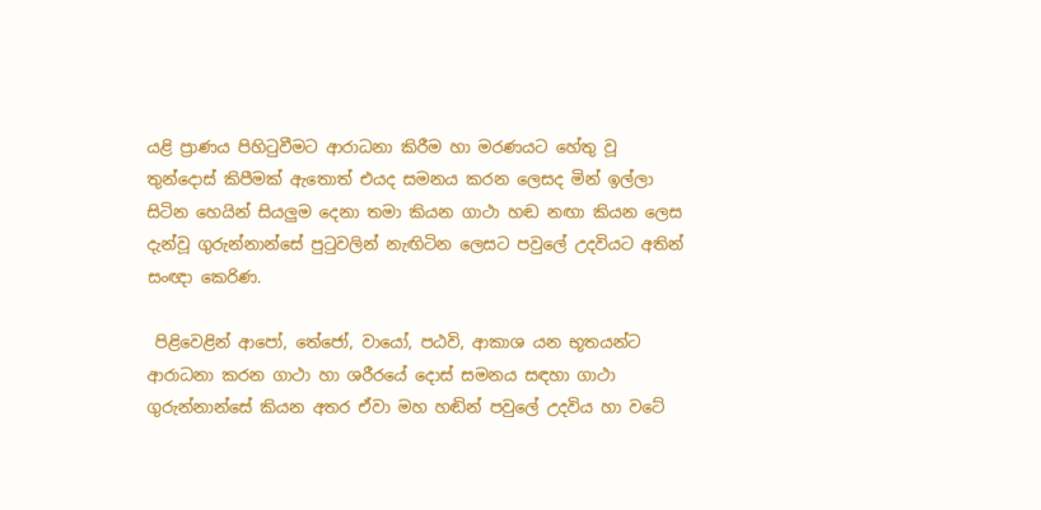යළි ප්‍රාණය පිහිටුවීමට ආරාධනා කිරීම හා මරණයට හේතු වූ තුන්දොස්‌ කිපීමක්‌ ඇතොත් එයද සමනය කරන ලෙසද මින් ඉල්ලා සිටින හෙයින් සියලුම දෙනා තමා කියන ගාථා හඬ නඟා කියන ලෙස දැන්වූ ගුරුන්නාන්සේ පුටුවලින් නැඟිටින ලෙසට පවුලේ උදවියට අතින් සංඥා කෙරිණ.

 පිළිවෙළින් ආපෝ, තේජෝ, වායෝ, පඨවි, ආකාශ යන භූතයන්ට ආරාධනා කරන ගාථා හා ශරීරයේ දොස්‌ සමනය සඳහා ගාථා ගුරුන්නාන්සේ කියන අතර ඒවා මහ හඬින් පවුලේ උදවිය හා වටේ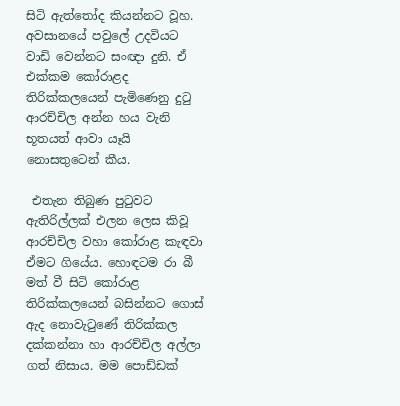සිටි ඇත්තෝද කියන්නට වූහ. අවසානයේ පවුලේ උදවියට වාඩි වෙන්නට සංඥා දුනි. ඒ එක්‌කම කෝරාළද තිරික්‌කලයෙන් පැමිණෙනු දුටු ආරච්චිල අන්න හය වැනි භූතයත් ආවා යෑයි නොසතුටෙන් කීය.

 එතැන තිබුණ පුටුවට ඇතිරිල්ලක්‌ එලන ලෙස කිවූ ආරච්චිල වහා කෝරාළ කැඳවා ඒමට ගියේය. හොඳටම රා බී මත් වී සිටි කෝරාළ තිරික්‌කලයෙන් බසින්නට ගොස්‌ ඇද නොවැටුණේ තිරික්‌කල දක්‌කන්නා හා ආරච්චිල අල්ලා ගත් නිසාය. මම පොඩ්ඩක්‌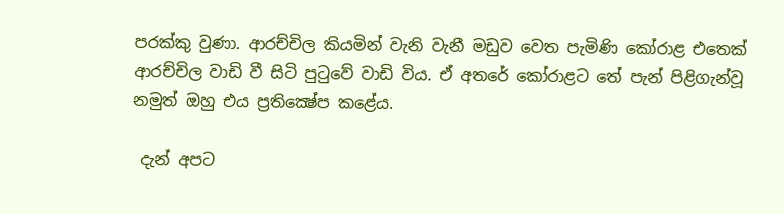පරක්‌කු වුණා. ආරච්චිල කියමින් වැනි වැනී මඩුව වෙත පැමිණි කෝරාළ එතෙක්‌ ආරච්චිල වාඩි වී සිටි පුටුවේ වාඩි විය. ඒ අතරේ කෝරාළට තේ පැන් පිළිගැන්වූ නමුත් ඔහු එය ප්‍රතික්‍ෂේප කළේය.

 දැන් අපට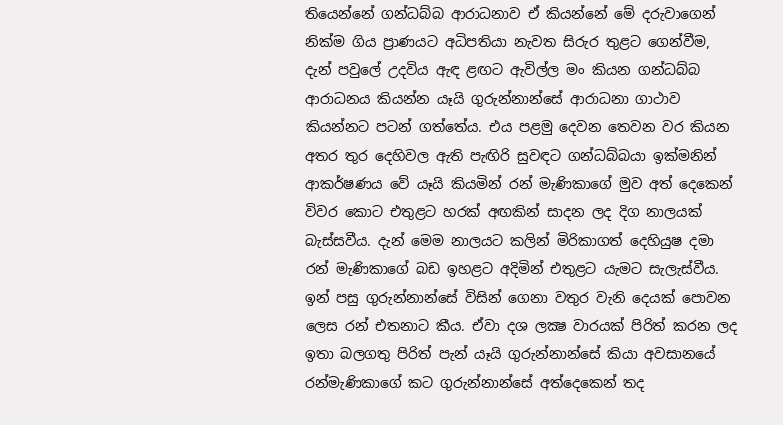තියෙන්නේ ගන්ධබ්බ ආරාධනාව ඒ කියන්නේ මේ දරුවාගෙන් නික්‌ම ගිය ප්‍රාණයට අධිපතියා නැවත සිරුර තුළට ගෙන්වීම, දැන් පවුලේ උදවිය ඇඳ ළඟට ඇවිල්ල මං කියන ගන්ධබ්බ ආරාධනය කියන්න යෑයි ගුරුන්නාන්සේ ආරාධනා ගාථාව කියන්නට පටන් ගත්තේය. එය පළමු දෙවන තෙවන වර කියන අතර තුර දෙහිවල ඇති පැඟිරි සුවඳට ගන්ධබ්බයා ඉක්‌මනින් ආකර්ෂණය වේ යෑයි කියමින් රන් මැණිකාගේ මුව අත් දෙකෙන් විවර කොට එතුළට හරක්‌ අඟකින් සාදන ලද දිග නාලයක්‌ බැස්‌සවීය. දැන් මෙම නාලයට කලින් මිරිකාගත් දෙහියුෂ දමා රන් මැණිකාගේ බඩ ඉහළට අදිමින් එතුළට යැමට සැලැස්‌වීය. ඉන් පසු ගුරුන්නාන්සේ විසින් ගෙනා වතුර වැනි දෙයක්‌ පොවන ලෙස රන් එතනාට කීය. ඒවා දශ ලක්‍ෂ වාරයක්‌ පිරිත් කරන ලද ඉතා බලගතු පිරිත් පැන් යෑයි ගුරුන්නාන්සේ කියා අවසානයේ රන්මැණිකාගේ කට ගුරුන්නාන්සේ අත්දෙකෙන් තද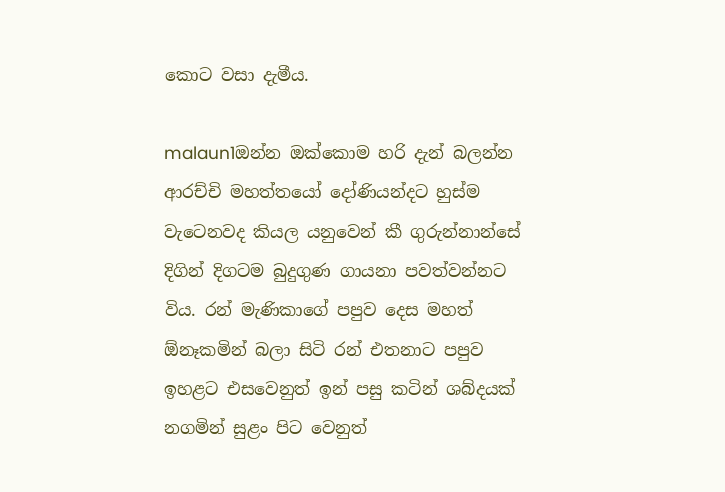කොට වසා දැමීය.

malaun1ඔන්න ඔක්‌කොම හරි දැන් බලන්න ආරච්චි මහත්තයෝ දෝණියන්දට හුස්‌ම වැටෙනවද කියල යනුවෙන් කී ගුරුන්නාන්සේ දිගින් දිගටම බුදුගුණ ගායනා පවත්වන්නට විය. රන් මැණිකාගේ පපුව දෙස මහත් ඕනෑකමින් බලා සිටි රන් එතනාට පපුව ඉහළට එසවෙනුත් ඉන් පසු කටින් ශබ්දයක්‌ නගමින් සුළං පිට වෙනුත්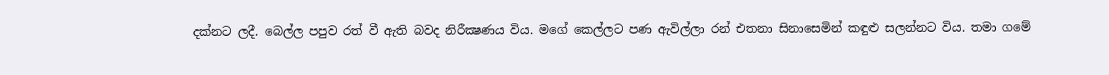දක්‌නට ලදී. බෙල්ල පපුව රත් වී ඇති බවද නිරීක්‍ෂණය විය. මගේ කෙල්ලට පණ ඇවිල්ලා රන් එතනා සිනාසෙමින් කඳුළු සලන්නට විය. තමා ගමේ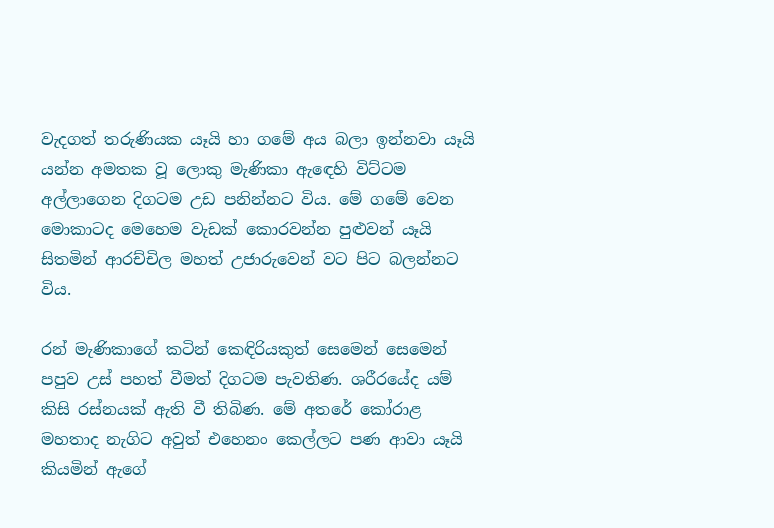වැදගත් තරුණියක යෑයි හා ගමේ අය බලා ඉන්නවා යෑයි යන්න අමතක වූ ලොකු මැණිකා ඇඳෙහි විට්‌ටම අල්ලාගෙන දිගටම උඩ පනින්නට විය. මේ ගමේ වෙන මොකාටද මෙහෙම වැඩක්‌ කොරවන්න පුළුවන් යෑයි සිතමින් ආරච්චිල මහත් උජාරුවෙන් වට පිට බලන්නට විය.

රන් මැණිකාගේ කටින් කෙඳිරියකුත් සෙමෙන් සෙමෙන් පපුව උස්‌ පහත් වීමත් දිගටම පැවතිණ. ශරීරයේද යම් කිසි රස්‌නයක්‌ ඇති වී තිබිණ. මේ අතරේ කෝරාළ මහතාද නැගිට අවුත් එහෙනං කෙල්ලට පණ ආවා යෑයි කියමින් ඇගේ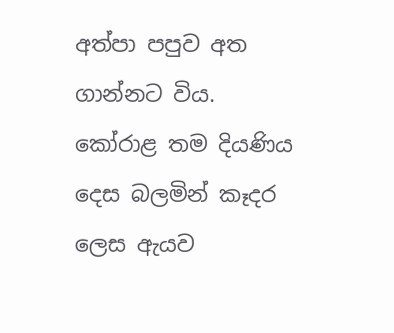අත්පා පපුව අත ගාන්නට විය. කෝරාළ තම දියණිය දෙස බලමින් කෑදර ලෙස ඇයව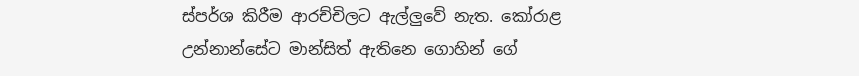ස්‌පර්ශ කිරීම ආරච්චිලට ඇල්ලුවේ නැත. කෝරාළ උන්නාන්සේට මාන්සිත් ඇතිනෙ ගොහින් ගේ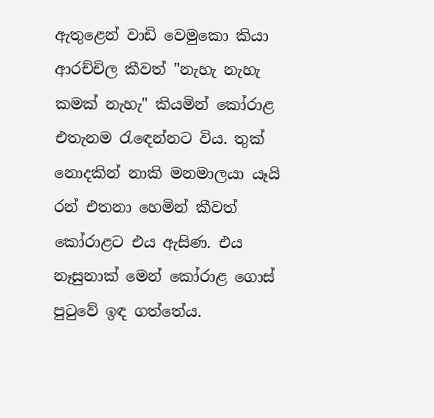ඇතුළෙන් වාඩි වෙමුකො කියා ආරච්චිල කීවත් "නැහැ නැහැ කමක්‌ නැහැ" කියමින් කෝරාළ එතැනම රැඳෙන්නට විය. තුක්‌ නොදකින් නාකි මනමාලයා යෑයි රන් එතනා හෙමින් කීවත් කෝරාළට එය ඇසිණ. එය නෑසුනාක්‌ මෙන් කෝරාළ ගොස්‌ පුටුවේ ඉඳ ගත්තේය.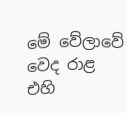මේ වේලාවේ වෙද රාළ එහි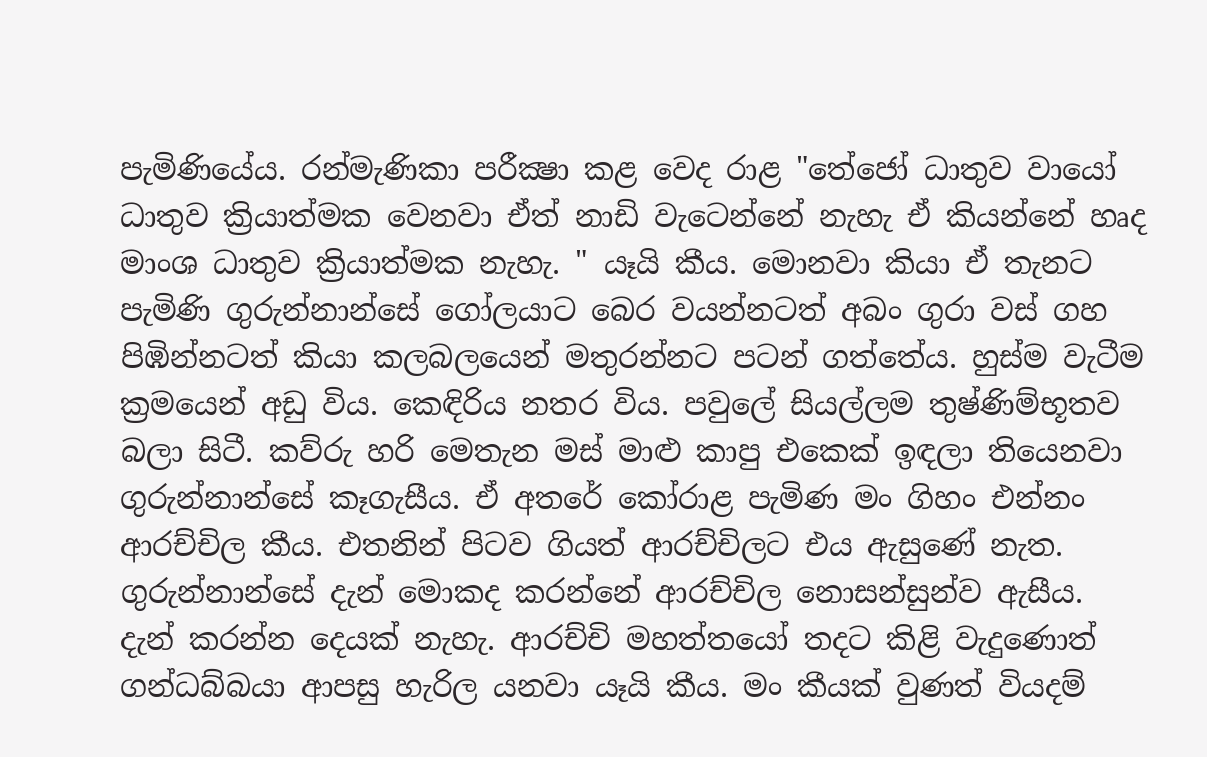පැමිණියේය. රන්මැණිකා පරීක්‍ෂා කළ වෙද රාළ "තේජෝ ධාතුව වායෝ ධාතුව ක්‍රියාත්මක වෙනවා ඒත් නාඩි වැටෙන්නේ නැහැ ඒ කියන්නේ හෘද මාංශ ධාතුව ක්‍රියාත්මක නැහැ. " යෑයි කීය. මොනවා කියා ඒ තැනට පැමිණි ගුරුන්නාන්සේ ගෝලයාට බෙර වයන්නටත් අබං ගුරා වස්‌ ගහ පිඹින්නටත් කියා කලබලයෙන් මතුරන්නට පටන් ගත්තේය. හුස්‌ම වැටීම ක්‍රමයෙන් අඩු විය. කෙඳිරිය නතර විය. පවුලේ සියල්ලම තුෂ්ණිම්භූතව බලා සිටී. කව්රු හරි මෙතැන මස්‌ මාළු කාපු එකෙක්‌ ඉඳලා තියෙනවා ගුරුන්නාන්සේ කෑගැසීය. ඒ අතරේ කෝරාළ පැමිණ මං ගිහං එන්නං ආරච්චිල කීය. එතනින් පිටව ගියත් ආරච්චිලට එය ඇසුණේ නැත. ගුරුන්නාන්සේ දැන් මොකද කරන්නේ ආරච්චිල නොසන්සුන්ව ඇසීය. දැන් කරන්න දෙයක්‌ නැහැ. ආරච්චි මහත්තයෝ තදට කිළි වැදුණොත් ගන්ධබ්බයා ආපසු හැරිල යනවා යෑයි කීය. මං කීයක්‌ වුණත් වියදම්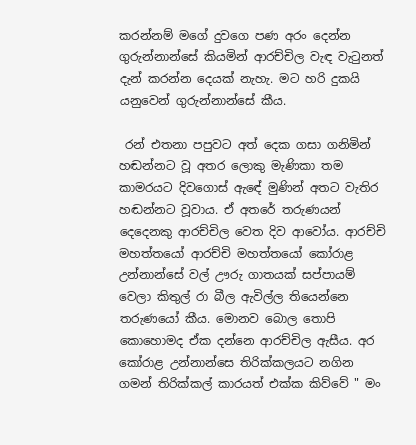කරන්නම් මගේ දුවගෙ පණ අරං දෙන්න ගුරුන්නාන්සේ කියමින් ආරච්චිල වැඳ වැටුනත් දැන් කරන්න දෙයක්‌ නැහැ. මට හරි දුකයි යනුවෙන් ගුරුන්නාන්සේ කීය.

 රන් එතනා පපුවට අත් දෙක ගසා ගනිමින් හඬන්නට වූ අතර ලොකු මැණිකා තම කාමරයට දිවගොස්‌ ඇඳේ මුණින් අතට වැතිර හඬන්නට වූවාය. ඒ අතරේ තරුණයන් දෙදෙනකු ආරච්චිල වෙත දිව ආවෝය. ආරච්චි මහත්තයෝ ආරච්චි මහත්තයෝ කෝරාළ උන්නාන්සේ වල් ඌරු ගාතයක්‌ සප්පායම් වෙලා කිතුල් රා බීල ඇවිල්ල තියෙන්නෙ තරුණයෝ කීය. මොනව බොල තොපි කොහොමද ඒක දන්නෙ ආරච්චිල ඇසීය. අර කෝරාළ උන්නාන්සෙ තිරික්‌කලයට නගින ගමන් තිරික්‌කල් කාරයත් එක්‌ක කිව්වේ " මං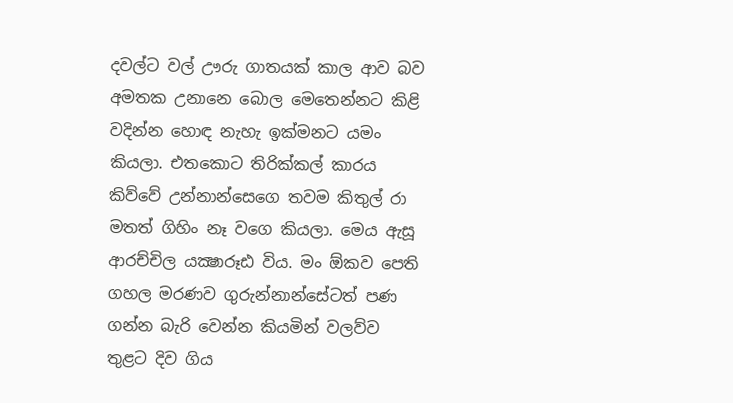දවල්ට වල් ඌරු ගාතයක්‌ කාල ආව බව අමතක උනානෙ බොල මෙතෙන්නට කිළි වදින්න හොඳ නැහැ ඉක්‌මනට යමං කියලා. එතකොට තිරික්‌කල් කාරය කිව්වේ උන්නාන්සෙගෙ තවම කිතුල් රා මතත් ගිහිං නෑ වගෙ කියලා. මෙය ඇසූ ආරච්චිල යක්‍ෂාරූඪ විය. මං ඕකව පෙති ගහල මරණව ගුරුන්නාන්සේටත් පණ ගන්න බැරි වෙන්න කියමින් වලව්ව තුළට දිව ගිය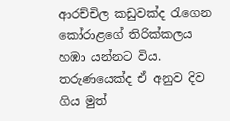ආරච්චිල කඩුවක්‌ද රැගෙන කෝරාළගේ තිරික්‌කලය හඹා යන්නට විය. තරුණයෙක්‌ද ඒ අනුව දිව ගිය මුත්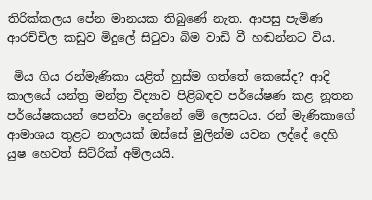තිරික්‌කලය පේන මානයක තිබුණේ නැත. ආපසු පැමිණ ආරච්චිල කඩුව මිදුලේ සිටුවා බිම වාඩි වී හඬන්නට විය.

 මිය ගිය රන්මැණිකා යළිත් හුස්‌ම ගත්තේ කෙසේද? ආදි කාලයේ යන්ත්‍ර මන්ත්‍ර විද්‍යාව පිළිබඳව පර්යේෂණ කළ නූතන පර්යේෂකයන් පෙන්වා දෙන්නේ මේ ලෙසටය. රන් මැණිකාගේ ආමාශය තුළට නාලයක්‌ ඔස්‌සේ මුලින්ම යවන ලද්දේ දෙහි යුෂ හෙවත් සිට්‌රික්‌ අම්ලයයි.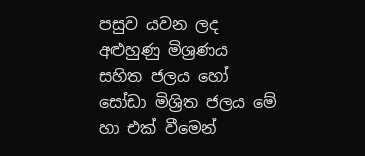පසුව යවන ලද අළුහුණු මිශ්‍රණය සහිත ජලය හෝ සෝඩා මිශ්‍රිත ජලය මේ හා එක්‌ වීමෙන්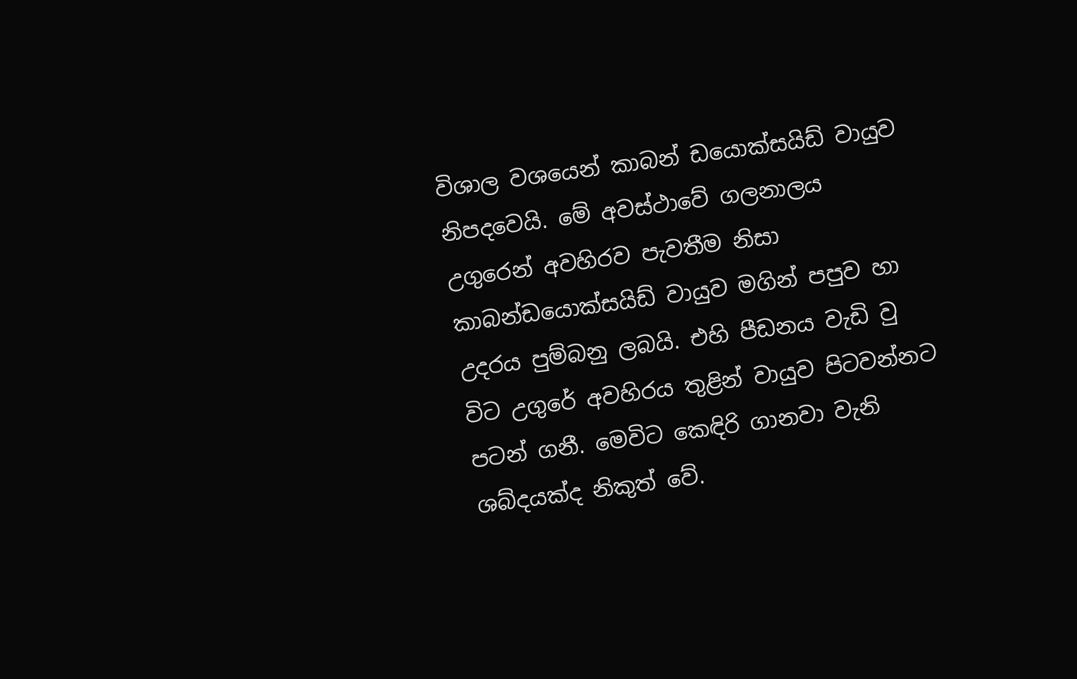විශාල වශයෙන් කාබන් ඩයොක්‌සයිඩ් වායුව නිපදවෙයි. මේ අවස්‌ථාවේ ගලනාලය උගුරෙන් අවහිරව පැවතීම නිසා කාබන්ඩයොක්‌සයිඩ් වායුව මගින් පපුව හා උදරය පුම්බනු ලබයි. එහි පීඩනය වැඩි වු විට උගුරේ අවහිරය තුළින් වායුව පිටවන්නට පටන් ගනී. මෙවිට කෙඳිරි ගානවා වැනි ශබ්දයක්‌ද නිකුත් වේ.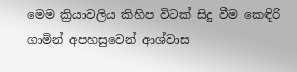මෙම ක්‍රියාවලිය කිහිප විටක්‌ සිදු වීම කෙඳිරි ගාමින් අපහසුවෙන් ආශ්වාස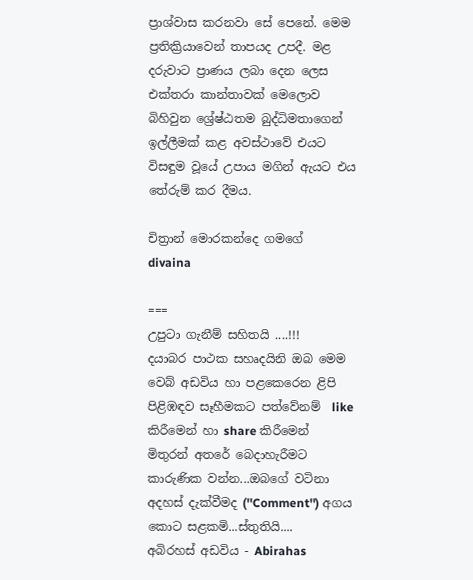ප්‍රාශ්වාස කරනවා සේ පෙනේ. මෙම ප්‍රතික්‍රියාවෙන් තාපයද උපදී. මළ දරුවාට ප්‍රාණය ලබා දෙන ලෙස එක්‌තරා කාන්තාවක්‌ මෙලොව බිහිවුන ශ්‍රේෂ්ඨතම බුද්ධිමතාගෙන් ඉල්ලීමක්‌ කළ අවස්‌ථාවේ එයට විසඳුම වූයේ උපාය මගින් ඇයට එය තේරුම් කර දීමය.

චිත්‍රාන් මොරකන්දෙ ගමගේ
divaina

===
උපුටා ගැනීම් සහිතයි ....!!!
දයාබර පාථක සහෘදයිනි ඔබ මෙම වෙබ් අඩවිය හා පළකෙරෙන ළිපි පිළිඹඳව සෑහීමකට පත්වේනම්  like කිරීමෙන් හා share කිරීමෙන් මිතුරන් අතරේ බෙදාහැරීමට කාරුණික වන්න...ඔබගේ වටිනා අදහස් දැක්වීමද (''Comment'') අගය කොට සළකමි...ස්තුතියි....
අබිරහස් අඩවිය - Abirahas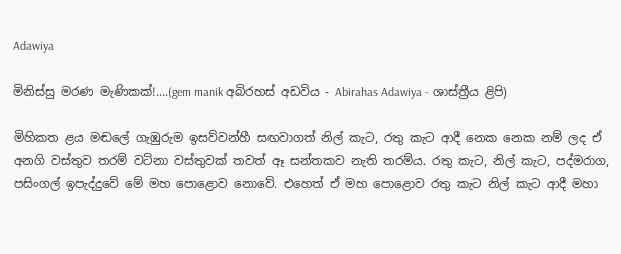Adawiya

මිනිස්සු මරණ මැණිකක්!....(gem manik අබිරහස් අඩවිය - Abirahas Adawiya - ශාස්ත්‍රීය ළිපි)

මිහිකත ළය මඬලේ ගැඹුරුම ඉසව්වන්හී සඟවාගත් නිල් කැට, රතු කැට ආදී නෙක නෙක නම් ලද ඒ අනගි වස්තුව තරම් වටිනා වස්තුවක් තවත් ඈ සන්තකව නැති තරම්ය. රතු කැට, නිල් කැට, පද්මරාග, පසිංගල් ඉපැද්දුවේ මේ මහ පොළොව නොවේ. එහෙත් ඒ මහ පොළොව රතු කැට නිල් කැට ආදී මහා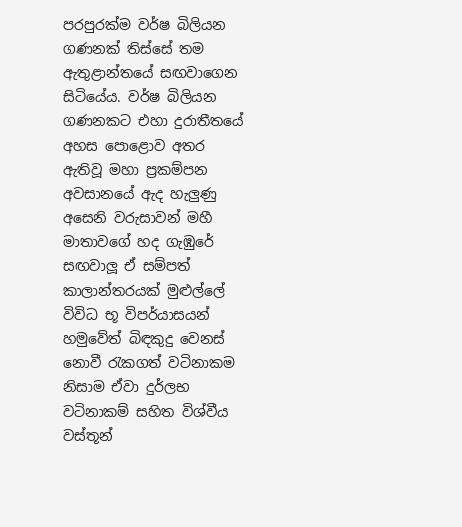පරපුරක්ම වර්ෂ බිලියන ගණනක් තිස්සේ තම ඇතුළාන්තයේ සඟවාගෙන සිටියේය. වර්ෂ බිලියන ගණනකට එහා දුරාතීතයේ අහස පොළොව අතර ඇතිවූ මහා ප්‍රකම්පන අවසානයේ ඇද හැලුණු අසෙනි වරුසාවන් මහී මාතාවගේ හද ගැඹුරේ සඟවාලූ ඒ සම්පත් කාලාන්තරයක් මුළුල්ලේ විවිධ භූ විපර්යාසයන් හමුවේත් බිඳකුදු වෙනස් නොවී රැකගත් වටිනාකම නිසාම ඒවා දුර්ලභ වටිනාකම් සහිත විශ්වීය වස්තූන්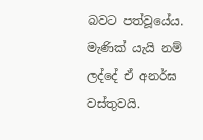බවට පත්වූයේය. මැණික් යැයි නම් ලද්දේ ඒ අනර්ඝ වස්තුවයි.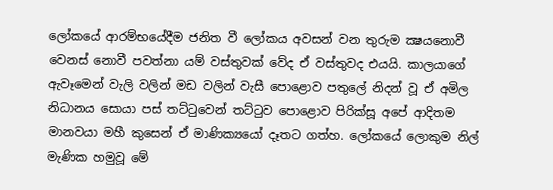ලෝකයේ ආරම්භයේදීම ජනිත වී ලෝකය අවසන් වන තුරුම ක්‍ෂයනොවී වෙනස් නොවී පවත්නා යම් වස්තුවක් වේද ඒ වස්තුවද එයයි. කාලයාගේ ඇවෑමෙන් වැලි වලින් මඩ වලින් වැසී පොළොව පතුලේ නිදන් වූ ඒ අමිල නිධානය සොයා පස් තට්ටුවෙන් තට්ටුව පොළොව පිරික්සූ අපේ ආදිතම මානවයා මහී කුසෙන් ඒ මාණික්‍යයෝ දෑතට ගත්හ. ලෝකයේ ලොකුම නිල් මැණික හමුවූ මේ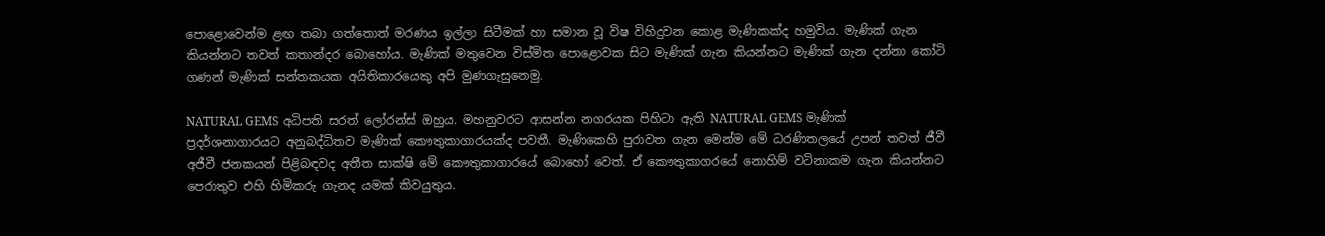පොළොවෙන්ම ළඟ තබා ගත්තොත් මරණය ඉල්ලා සිටීමක් හා සමාන වූ විෂ විහිදුවන කොළ මැණිකක්ද හමුවිය. මැණික් ගැන කියන්නට තවත් කතාන්දර බොහෝය. මැණික් මතුවෙන විස්මිත පොළොවක සිට මැණික් ගැන කියන්නට මැණික් ගැන දන්නා කෝටි ගණන් මැණික් සන්තකයක අයිතිකාරයෙකු අපි මුණගැසුනෙමු.

NATURAL GEMS අධිපති සරත් ලෝරන්ස් ඔහුය. මහනුවරට ආසන්න නගරයක පිහිටා ඇති NATURAL GEMS මැණික් ප්‍රදර්ශනාගාරයට අනුබද්ධිතව මැණික් කෞතුකාගාරයක්ද පවතී. මැණිකෙහි පුරාවත ගැන මෙන්ම මේ ධරණිතලයේ උපන් තවත් ජීවී අජීවී ජනකයන් පිළිබඳවද අතීත සාක්ෂි මේ කෞතුකාගාරයේ බොහෝ වෙත්. ඒ කෞතුකාගරයේ නොහිම් වටිනාකම ගැන කියන්නට පෙරාතුව එහි හිමිකරු ගැනද යමක් කිවයුතුය.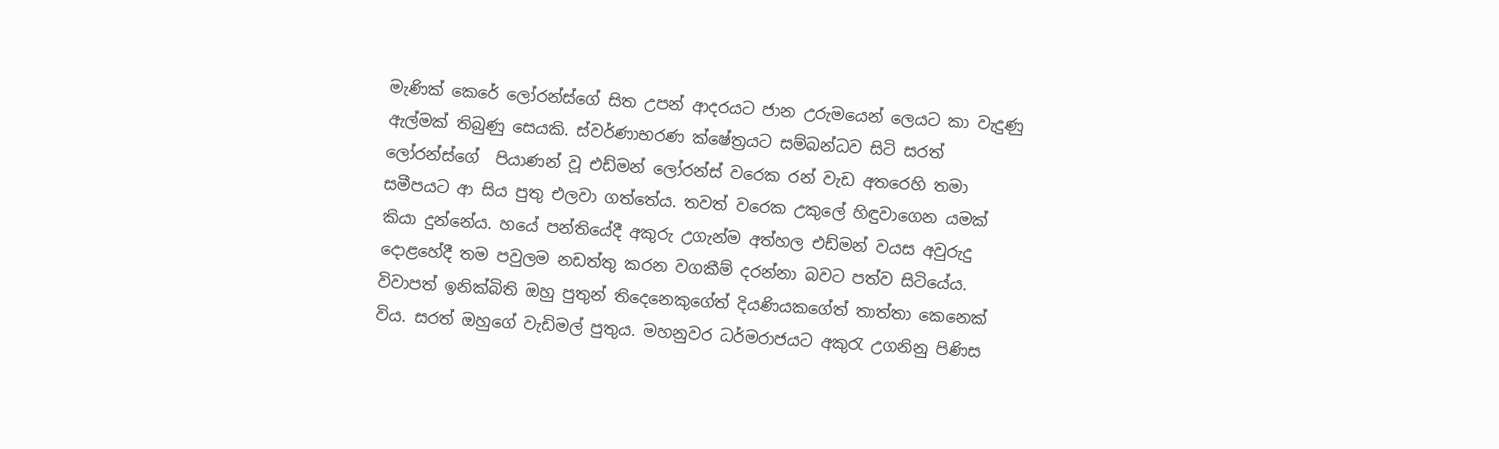මැණික් කෙරේ ලෝරන්ස්ගේ සිත උපන් ආදරයට ජාන උරුමයෙන් ලෙයට කා වැදුණු ඇල්මක් තිබුණු සෙයකි. ස්වර්ණාභරණ ක්ෂේත්‍රයට සම්බන්ධව සිටි සරත් ලෝරන්ස්ගේ  පියාණන් වූ එඩ්මන් ලෝරන්ස් වරෙක රන් වැඩ අතරෙහි තමා සමීපයට ආ සිය පුතු එලවා ගත්තේය. තවත් වරෙක උකුලේ හිඳුවාගෙන යමක් කියා දුන්නේය. හයේ පන්තියේදී අකුරු උගැන්ම අත්හල එඩ්මන් වයස අවුරුදු දොළහේදී තම පවුලම නඩත්තු කරන වගකීම් දරන්නා බවට පත්ව සිටියේය. විවාපත් ඉනික්බිති ඔහු පුතුන් තිදෙනෙකුගේත් දියණියකගේත් තාත්තා කෙනෙක් විය. සරත් ඔහුගේ වැඩිමල් පුතුය. මහනුවර ධර්මරාජයට අකුරැ උගනිනු පිණිස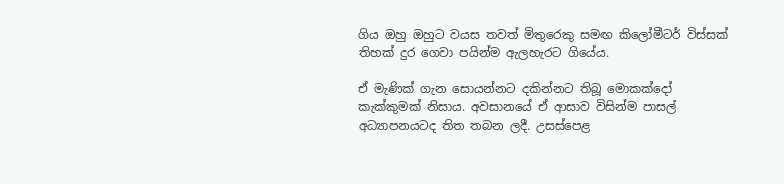ගිය ඔහු ඔහුට වයස තවත් මිතුරෙකු සමඟ කිලෝමීටර් විස්සක් තිහක් දුර ගෙවා පයින්ම ඇලහැරට ගියේය.

ඒ මැණික් ගැන සොයන්නට දකින්නට තිබූ මොකක්දෝ කැක්කුමක් නිසාය. අවසානයේ ඒ ආසාව විසින්ම පාසල් අධ්‍යාපනයටද තිත තබන ලදී. උසස්පෙළ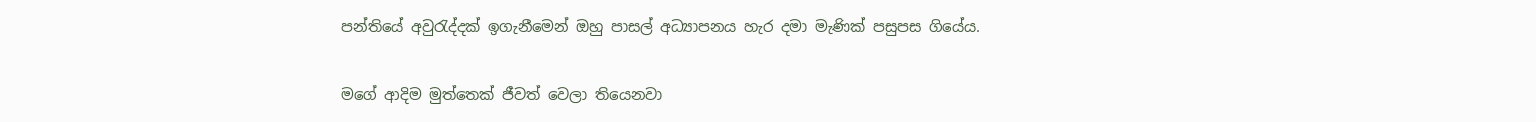පන්තියේ අවුරැද්දක් ඉගැනීමෙන් ඔහු පාසල් අධ්‍යාපනය හැර දමා මැණික් පසුපස ගියේය.

මගේ ආදිම මුත්තෙක් ජීවත් වෙලා තියෙනවා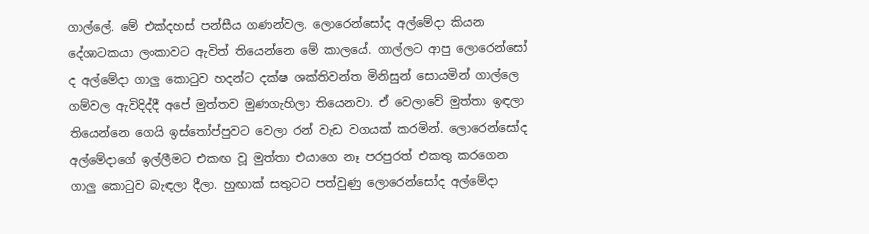ගාල්ලේ. මේ එක්දහස් පන්සීය ගණන්වල. ලොරෙන්සෝද අල්මේදා කියන දේශාටකයා ලංකාවට ඇවිත් තියෙන්නෙ මේ කාලයේ. ගාල්ලට ආපු ලොරෙන්සෝ ද අල්මේදා ගාලු කොටුව හදන්ට දක්ෂ ශක්තිවන්ත මිනිසුන් සොයමින් ගාල්ලෙ ගම්වල ඇවිදිද්දී අපේ මුත්තව මුණගැහිලා තියෙනවා. ඒ වෙලාවේ මුත්තා ඉඳලා තියෙන්නෙ ගෙයි ඉස්තෝප්පුවට වෙලා රන් වැඩ වගයක් කරමින්. ලොරෙන්සෝද අල්මේදාගේ ඉල්ලීමට එකඟ වූ මුත්තා එයාගෙ නෑ පරපුරත් එකතු කරගෙන ගාලු කොටුව බැඳලා දීලා. හුඟාක් සතුටට පත්වුණු ලොරෙන්සෝද අල්මේදා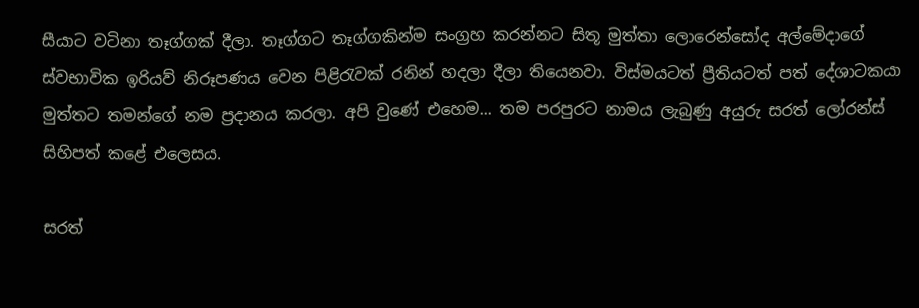සීයාට වටිනා තෑග්ගක් දීලා. තෑග්ගට තෑග්ගකින්ම සංග්‍රහ කරන්නට සිතූ මුත්තා ලොරෙන්සෝද අල්මේදාගේ ස්වභාවික ඉරියව් නිරූපණය වෙන පිළිරැවක් රනින් හදලා දීලා තියෙනවා. විස්මයටත් ප්‍රීතියටත් පත් දේශාටකයා මුත්තට තමන්ගේ නම ප්‍රදානය කරලා. අපි වුණේ එහෙම... තම පරපුරට නාමය ලැබුණු අයුරු සරත් ලෝරන්ස් සිහිපත් කළේ එලෙසය.

සරත්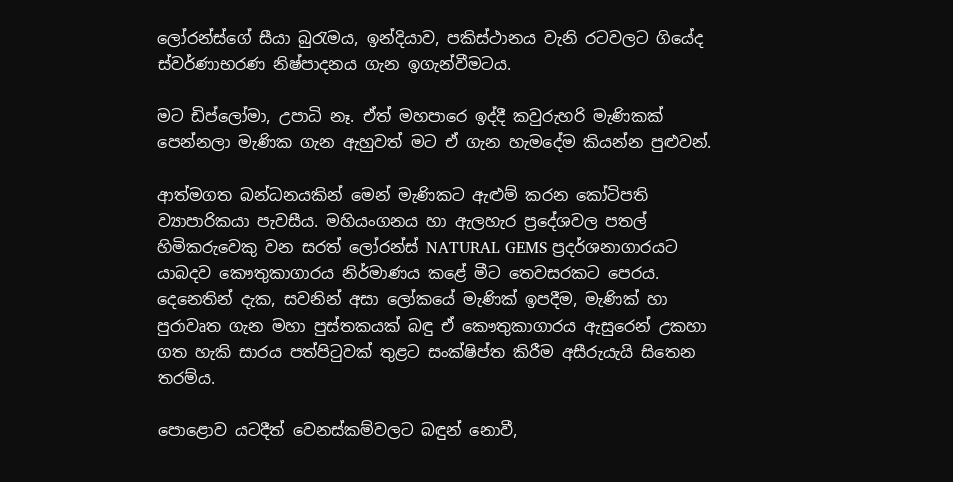ලෝරන්ස්ගේ සීයා බුරැමය, ඉන්දියාව, පකිස්ථානය වැනි රටවලට ගියේද ස්වර්ණාභරණ නිෂ්පාදනය ගැන ඉගැන්වීමටය.

මට ඩිප්ලෝමා, උපාධි නෑ. ඒත් මහපාරෙ ඉද්දී කවුරුහරි මැණිකක් පෙන්නලා මැණික ගැන ඇහුවත් මට ඒ ගැන හැමදේම කියන්න පුළුවන්.

ආත්මගත බන්ධනයකින් මෙන් මැණිකට ඇළුම් කරන කෝටිපති ව්‍යාපාරිකයා පැවසීය. මහියංගනය හා ඇලහැර ප්‍රදේශවල පතල් හිමිකරුවෙකු වන සරත් ලෝරන්ස් NATURAL GEMS ප්‍රදර්ශනාගාරයට යාබදව කෞතුකාගාරය නිර්මාණය කළේ මීට තෙවසරකට පෙරය. දෙනෙතින් දැක, සවනින් අසා ලෝකයේ මැණික් ඉපදීම, මැණික් හා පුරාවෘත ගැන මහා පුස්තකයක් බඳු ඒ කෞතුකාගාරය ඇසුරෙන් උකහා ගත හැකි සාරය පත්පිටුවක් තුළට සංක්ෂිප්ත කිරීම අසීරුයැයි සිතෙන තරම්ය.

පොළොව යටදීත් වෙනස්කම්වලට බඳුන් නොවී,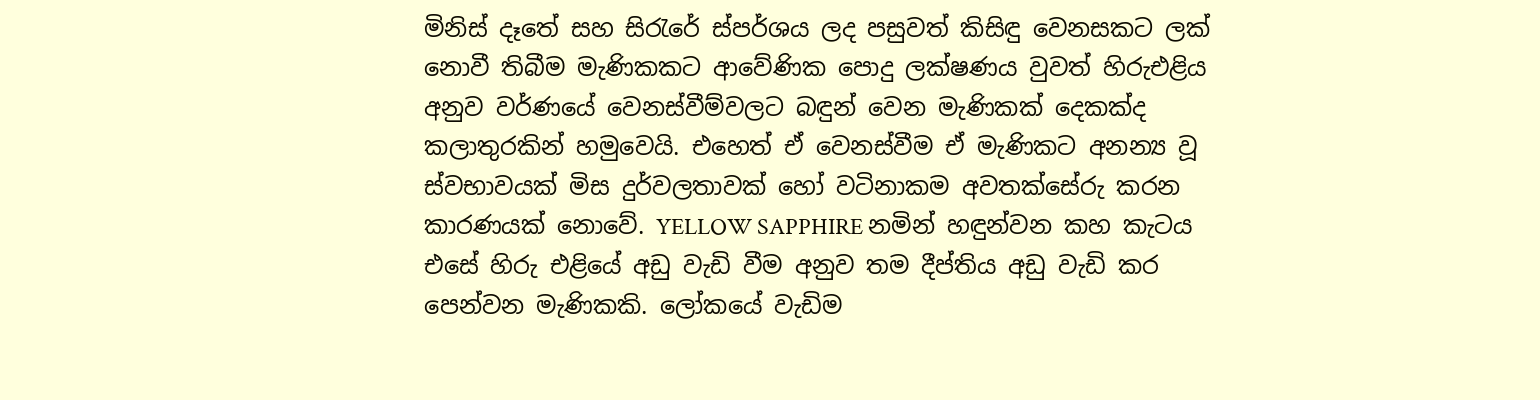මිනිස් දෑතේ සහ සිරැරේ ස්පර්ශය ලද පසුවත් කිසිඳු වෙනසකට ලක් නොවී තිබීම මැණිකකට ආවේණික පොදු ලක්ෂණය වුවත් හිරුඑළිය අනුව වර්ණයේ වෙනස්වීම්වලට බඳුන් වෙන මැණිකක් දෙකක්ද කලාතුරකින් හමුවෙයි. එහෙත් ඒ වෙනස්වීම ඒ මැණිකට අනන්‍ය වූ ස්වභාවයක් මිස දුර්වලතාවක් හෝ වටිනාකම අවතක්සේරු කරන කාරණයක් නොවේ. YELLOW SAPPHIRE නමින් හඳුන්වන කහ කැටය එසේ හිරු එළියේ අඩු වැඩි වීම අනුව තම දීප්තිය අඩු වැඩි කර පෙන්වන මැණිකකි. ලෝකයේ වැඩිම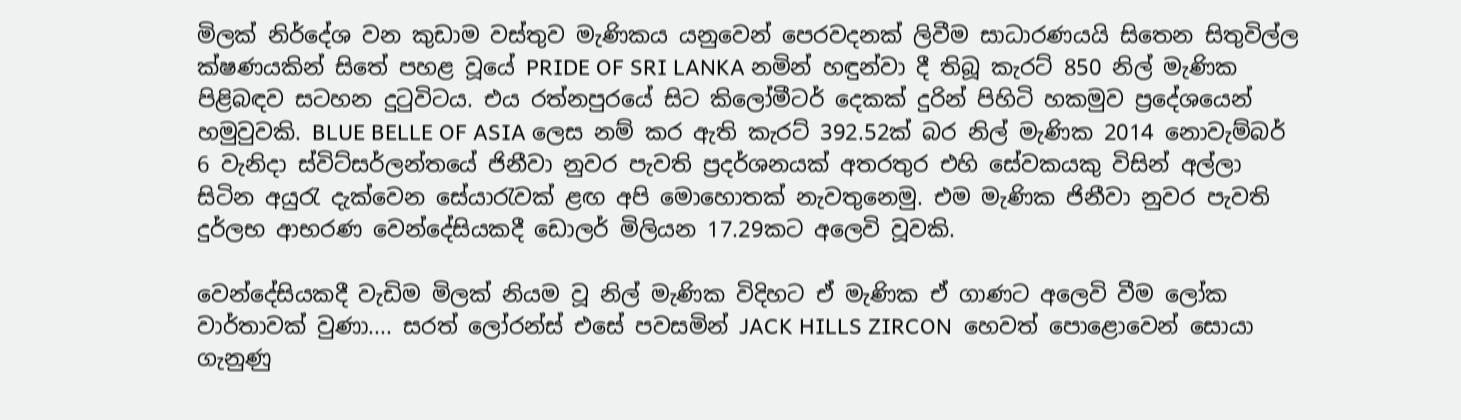මිලක් නිර්දේශ වන කුඩාම වස්තුව මැණිකය යනුවෙන් පෙරවදනක් ලිවීම සාධාරණයයි සිතෙන සිතුවිල්ල ක්ෂණයකින් සිතේ පහළ වූයේ PRIDE OF SRI LANKA නමින් හඳුන්වා දී තිබූ කැරට් 850 නිල් මැණික පිළිබඳව සටහන දුටුවිටය. එය රත්නපුරයේ සිට කිලෝමීටර් දෙකක් දුරින් පිහිටි හකමුව ප්‍රදේශයෙන් හමුවුවකි. BLUE BELLE OF ASIA ලෙස නම් කර ඇති කැරට් 392.52ක් බර නිල් මැණික 2014 නොවැම්බර් 6 වැනිදා ස්විට්සර්ලන්තයේ ජිනීවා නුවර පැවති ප්‍රදර්ශනයක් අතරතුර එහි සේවකයකු විසින් අල්ලා සිටින අයුරැ දැක්වෙන සේයාරැවක් ළඟ අපි මොහොතක් නැවතුනෙමු. එම මැණික ජිනීවා නුවර පැවති දුර්ලභ ආභරණ වෙන්දේසියකදී ඩොලර් මිලියන 17.29කට අලෙවි වූවකි.

වෙන්දේසියකදී වැඩිම මිලක් නියම වූ නිල් මැණික විදිහට ඒ මැණික ඒ ගාණට අලෙවි වීම ලෝක වාර්තාවක් වුණා.... සරත් ලෝරන්ස් එසේ පවසමින් JACK HILLS ZIRCON  හෙවත් පොළොවෙන් සොයා ගැනුණු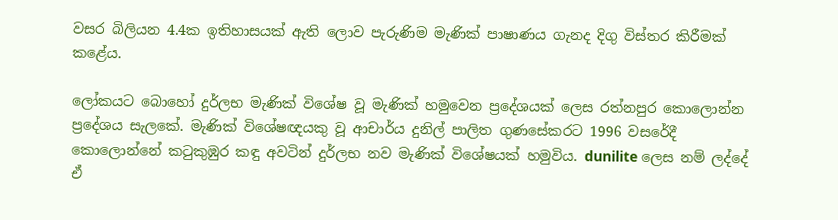වසර බිලියන 4.4ක ඉතිහාසයක් ඇති ලොව පැරුණිම මැණික් පාෂාණය ගැනද දිගු විස්තර කිරීමක් කළේය.

ලෝකයට බොහෝ දුර්ලභ මැණික් විශේෂ වූ මැණික් හමුවෙන ප්‍රදේශයක් ලෙස රත්නපුර කොලොන්න ප්‍රදේශය සැලකේ. මැණික් විශේෂඥයකු වූ ආචාර්ය දුනිල් පාලිත ගුණසේකරට 1996 වසරේදී කොලොන්නේ කටුකුඹුර කඳු අවටින් දුර්ලභ නව මැණික් විශේෂයක් හමුවිය. dunilite ලෙස නම් ලද්දේ ඒ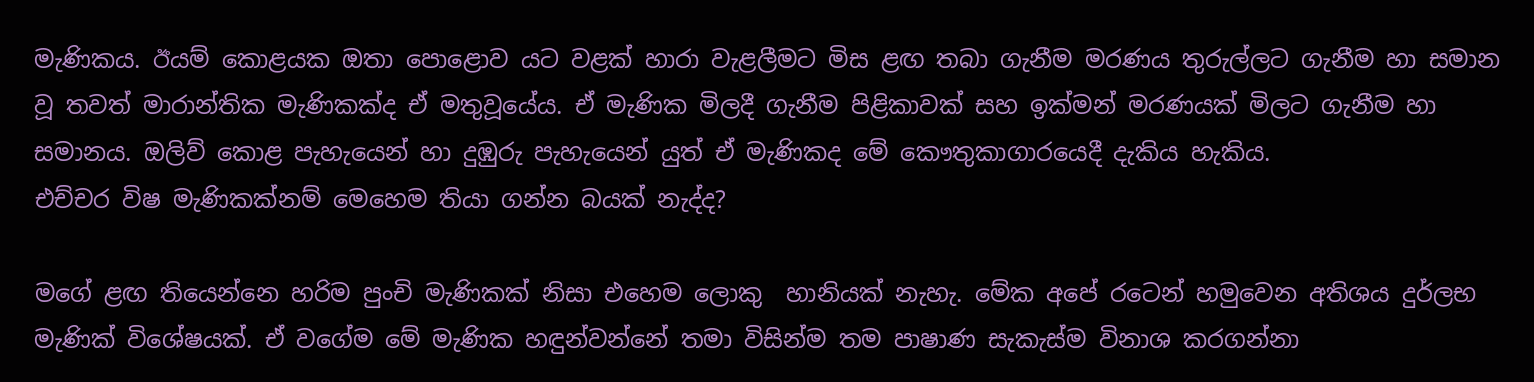මැණිකය. ඊයම් කොළයක ඔතා පොළොව යට වළක් හාරා වැළලීමට මිස ළඟ තබා ගැනීම මරණය තුරුල්ලට ගැනීම හා සමාන වූ තවත් මාරාන්තික මැණිකක්ද ඒ මතුවූයේය. ඒ මැණික මිලදී ගැනීම පිළිකාවක් සහ ඉක්මන් මරණයක් මිලට ගැනීම හා සමානය. ඔලිව් කොළ පැහැයෙන් හා දුඹුරු පැහැයෙන් යුත් ඒ මැණිකද මේ කෞතුකාගාරයෙදී දැකිය හැකිය.
එච්චර විෂ මැණිකක්නම් මෙහෙම තියා ගන්න බයක් නැද්ද?

මගේ ළඟ තියෙන්නෙ හරිම පුංචි මැණිකක් නිසා එහෙම ලොකු  හානියක් නැහැ. මේක අපේ රටෙන් හමුවෙන අතිශය දුර්ලභ මැණික් විශේෂයක්. ඒ වගේම මේ මැණික හඳුන්වන්නේ තමා විසින්ම තම පාෂාණ සැකැස්ම විනාශ කරගන්නා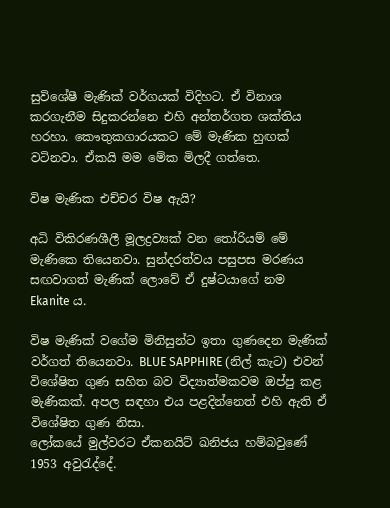සුවිශේෂී මැණික් වර්ගයක් විදිහට. ඒ විනාශ කරගැනීම සිදුකරන්නෙ එහි අන්තර්ගත ශක්තිය හරහා. කෞතුකගාරයකට මේ මැණික හුඟක් වටිනවා. ඒකයි මම මේක මිලදී ගත්තෙ.

විෂ මැණික එච්චර විෂ ඇයි?

අධි විකිරණශීලී මූලද්‍රව්‍යක් වන තෝරියම් මේ මැණිකෙ තියෙනවා. සුන්දරත්වය පසුපස මරණය සඟවාගත් මැණික් ලොවේ ඒ දුෂ්ටයාගේ නම Ekanite ය.

විෂ මැණික් වගේම මිනිසුන්ට ඉතා ගුණදෙන මැණික් වර්ගත් තියෙනවා. BLUE SAPPHIRE (නිල් කැට) එවන් විශේෂිත ගුණ සහිත බව විද්‍යාත්මකවම ඔප්පු කළ මැණිකක්. අපල සඳහා එය පළදින්නෙත් එහි ඇති ඒ විශේෂිත ගුණ නිසා.
ලෝකයේ මුල්වරට ඒකනයිට් ඛනිජය හම්බවුණේ 1953 අවුරැද්දේ.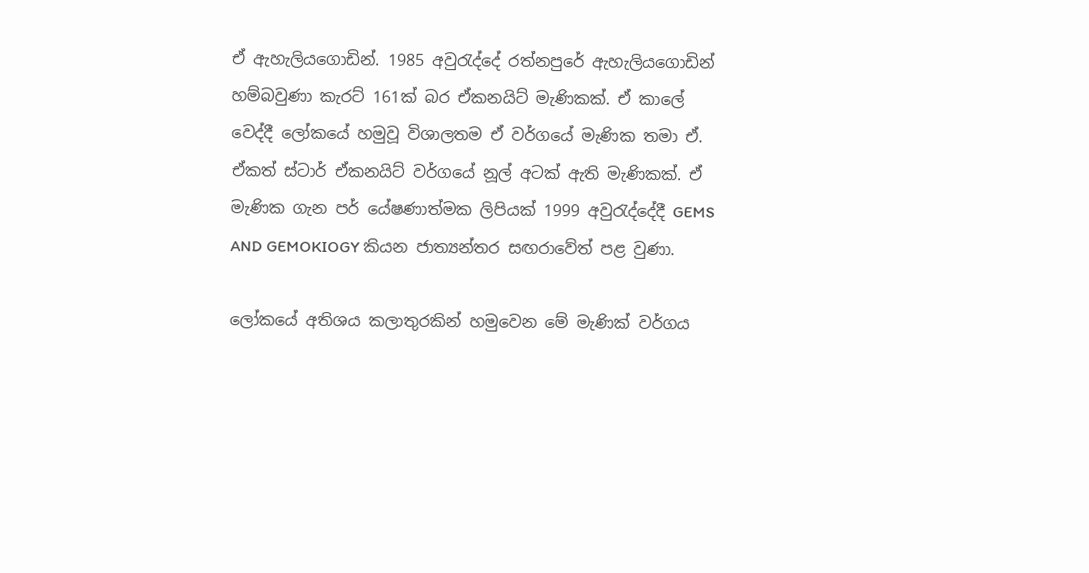ඒ ඇහැලියගොඩින්. 1985 අවුරැද්දේ රත්නපුරේ ඇහැලියගොඩින් හම්බවුණා කැරට් 161ක් බර ඒකනයිට් මැණිකක්. ඒ කාලේ වෙද්දී ලෝකයේ හමුවූ විශාලතම ඒ වර්ගයේ මැණික තමා ඒ. ඒකත් ස්ටාර් ඒකනයිට් වර්ගයේ නූල් අටක් ඇති මැණිකක්. ඒ මැණික ගැන පර් යේෂණාත්මක ලිපියක් 1999 අවුරැද්දේදී GEMS AND GEMOKIOGY කියන ජාත්‍යන්තර සඟරාවේත් පළ වුණා.

ලෝකයේ අතිශය කලාතුරකින් හමුවෙන මේ මැණික් වර්ගය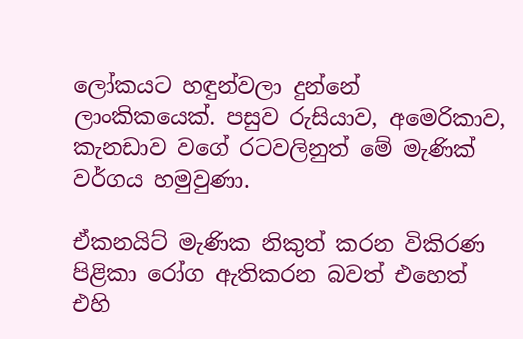ලෝකයට හඳුන්වලා දුන්නේ ලාංකිකයෙක්. පසුව රුසියාව, අමෙරිකාව, කැනඩාව වගේ රටවලිනුත් මේ මැණික් වර්ගය හමුවුණා.

ඒකනයිට් මැණික නිකුත් කරන විකිරණ පිළිකා රෝග ඇතිකරන බවත් එහෙත් එහි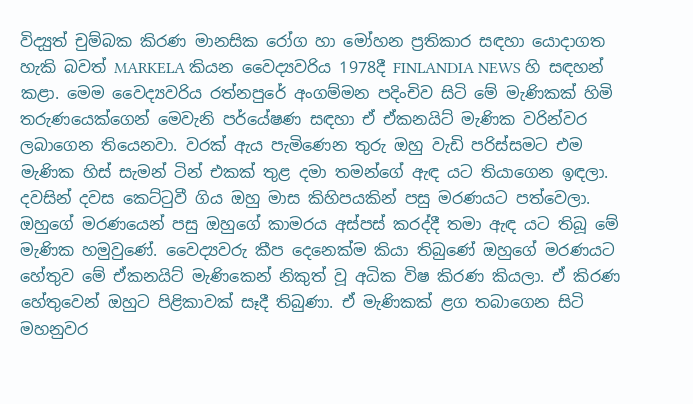විද්‍යුත් චුම්බක කිරණ මානසික රෝග හා මෝහන ප්‍රතිකාර සඳහා යොදාගත හැකි බවත් MARKELA කියන වෛද්‍යවරිය 1978දී FINLANDIA NEWS හි සඳහන් කළා. මෙම වෛද්‍යවරිය රත්නපුරේ අංගම්මන පදිංචිව සිටි මේ මැණිකක් හිමි තරුණයෙක්ගෙන් මෙවැනි පර්යේෂණ සඳහා ඒ ඒකනයිට් මැණික වරින්වර ලබාගෙන තියෙනවා. වරක් ඇය පැමිණෙන තුරු ඔහු වැඩි පරිස්සමට එම මැණික හිස් සැමන් ටින් එකක් තුළ දමා තමන්ගේ ඇඳ යට තියාගෙන ඉඳලා. දවසින් දවස කෙට්ටුවී ගිය ඔහු මාස කිහිපයකින් පසු මරණයට පත්වෙලා.
ඔහුගේ මරණයෙන් පසු ඔහුගේ කාමරය අස්පස් කරද්දී තමා ඇඳ යට තිබූ මේ මැණික හමුවුණේ. වෛද්‍යවරු කීප දෙනෙක්ම කියා තිබුණේ ඔහුගේ මරණයට හේතුව මේ ඒකනයිට් මැණිකෙන් නිකුත් වූ අධික විෂ කිරණ කියලා. ඒ කිරණ හේතුවෙන් ඔහුට පිළිකාවක් සෑදී තිබුණා. ඒ මැණිකක් ළග තබාගෙන සිටි මහනුවර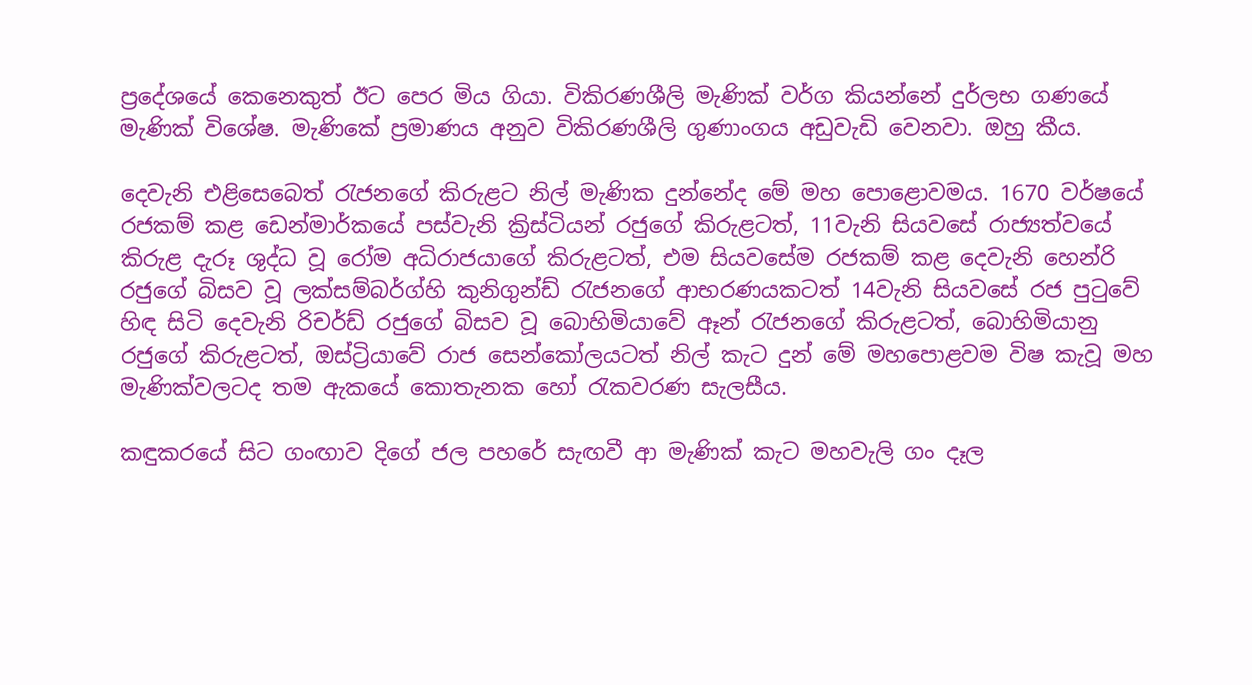ප්‍රදේශයේ කෙනෙකුත් ඊට පෙර මිය ගියා. විකිරණශීලි මැණික් වර්ග කියන්නේ දුර්ලභ ගණයේ මැණික් විශේෂ. මැණිකේ ප්‍රමාණය අනුව විකිරණශීලි ගුණාංගය අඩුවැඩි වෙනවා. ඔහු කීය.

දෙවැනි එළිසෙබෙත් රැජනගේ කිරුළට නිල් මැණික දුන්නේද මේ මහ පොළොවමය. 1670 වර්ෂයේ රජකම් කළ ඩෙන්මාර්කයේ පස්වැනි ක්‍රිස්ටියන් රජුගේ කිරුළටත්, 11වැනි සියවසේ රාජ්‍යත්වයේ කිරුළ දැරූ ශුද්ධ වූ රෝම අධිරාජයාගේ කිරුළටත්, එම සියවසේම රජකම් කළ දෙවැනි හෙන්රි රජුගේ බිසව වූ ලක්සම්බර්ග්හි කුනිගුන්ඩ් රැජනගේ ආභරණයකටත් 14වැනි සියවසේ රජ පුටුවේ හිඳ සිටි දෙවැනි රිචර්ඩ් රජුගේ බිසව වූ බොහිමියාවේ ඈන් රැජනගේ කිරුළටත්, බොහිමියානු රජුගේ කිරුළටත්, ඔස්ට්‍රියාවේ රාජ සෙන්කෝලයටත් නිල් කැට දුන් මේ මහපොළවම විෂ කැවූ මහ මැණික්වලටද තම ඇකයේ කොතැනක හෝ රැකවරණ සැලසීය.

කඳුකරයේ සිට ගංඟාව දිගේ ජල පහරේ සැඟවී ආ මැණික් කැට මහවැලි ගං දෑල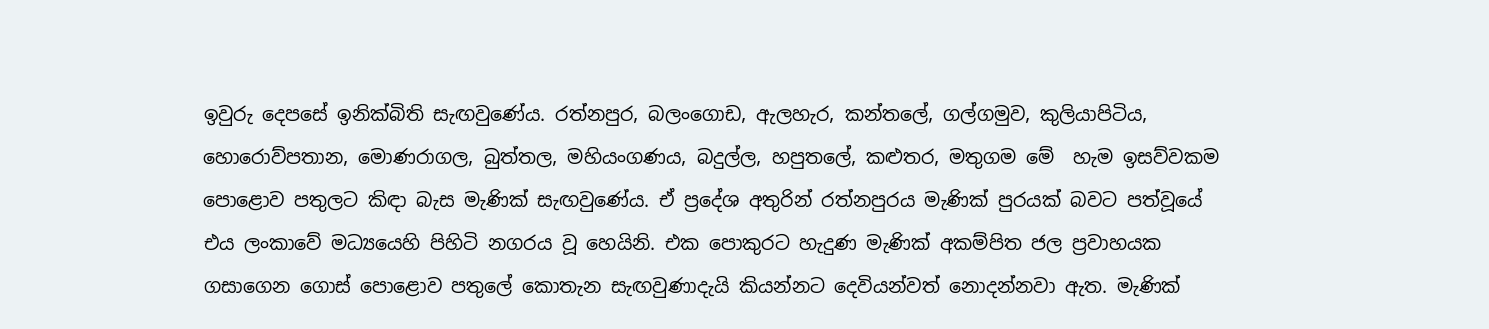ඉවුරු දෙපසේ ඉනික්බිති සැඟවුණේය. රත්නපුර, බලංගොඩ, ඇලහැර, කන්තලේ, ගල්ගමුව, කුලියාපිටිය, හොරොව්පතාන, මොණරාගල, බුත්තල, මහියංගණය, බදුල්ල, හපුතලේ, කළුතර, මතුගම මේ  හැම ඉසව්වකම පොළොව පතුලට කිඳා බැස මැණික් සැඟවුණේය. ඒ ප්‍රදේශ අතුරින් රත්නපුරය මැණික් පුරයක් බවට පත්වූයේ එය ලංකාවේ මධ්‍යයෙහි පිහිටි නගරය වූ හෙයිනි. එක පොකුරට හැදුණ මැණික් අකම්පිත ජල ප්‍රවාහයක ගසාගෙන ගොස් පොළොව පතුලේ කොතැන සැඟවුණාදැයි කියන්නට දෙවියන්වත් නොදන්නවා ඇත. මැණික්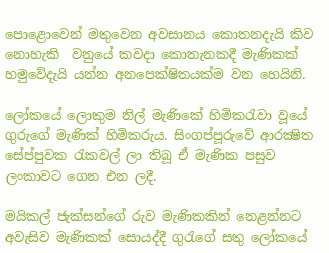පොළොවෙන් මතුවෙන අවසානය කොතනදැයි කිව නොහැකි  වනුයේ කවදා කොතැනකදී මැණිකක් හමුවේදැයි යන්න අනපෙක්ෂිතයක්ම වන හෙයිනි.

ලෝකයේ ලොකුම නිල් මැණිකේ හිමිකරැවා වූයේ ගුරුගේ මැණික් හිමිකරුය. සිංගප්පූරුවේ ආරක්‍ෂිත සේප්පුවක රැකවල් ලා තිබූ ඒ මැණික පසුව ලංකාවට ගෙන එන ලදී.

මයිකල් ජැක්සන්ගේ රුව මැණිකකින් නෙළන්නට අවැසිව මැණිකක් සොයද්දී ගුරැගේ සතු ලෝකයේ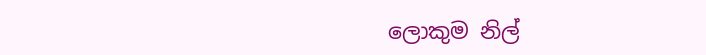ලොකුම නිල්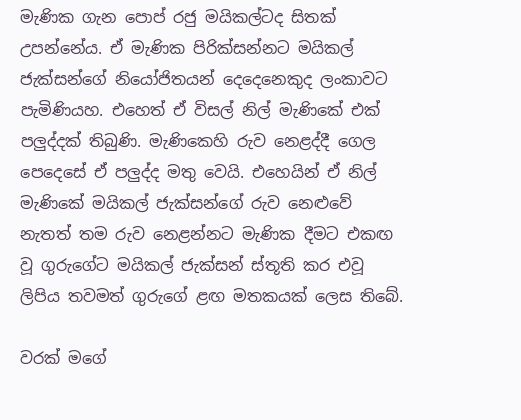මැණික ගැන පොප් රජු මයිකල්ටද සිතක් උපන්නේය. ඒ මැණික පිරික්සන්නට මයිකල් ජැක්සන්ගේ නියෝජිතයන් දෙදෙනෙකුද ලංකාවට පැමිණියහ. එහෙත් ඒ විසල් නිල් මැණිකේ එක් පලුද්දක් තිබුණි. මැණිකෙහි රුව නෙළද්දී ගෙල පෙදෙසේ ඒ පලුද්ද මතු වෙයි. එහෙයින් ඒ නිල් මැණිකේ මයිකල් ජැක්සන්ගේ රුව නෙළුවේ නැතත් තම රුව නෙළන්නට මැණික දීමට එකඟ වූ ගුරුගේට මයිකල් ජැක්සන් ස්තූති කර එවූ ලිපිය තවමත් ගුරුගේ ළඟ මතකයක් ලෙස තිබේ.

වරක් මගේ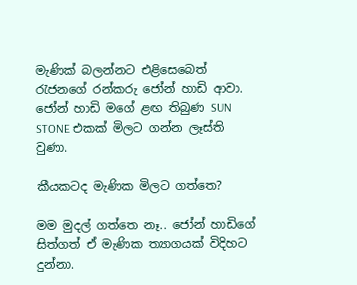මැණික් බලන්නට එළිසෙබෙත් රැජනගේ රන්කරු ජෝන් හාඩි ආවා. ජෝන් හාඩි මගේ ළඟ තිබුණ SUN STONE එකක් මිලට ගන්න ලෑස්ති වුණා.

කීයකටද මැණික මිලට ගත්තෙ?

මම මුදල් ගත්තෙ නෑ.. ජෝන් හාඩිගේ සිත්ගත් ඒ මැණික ත්‍යාගයක් විදිහට දුන්නා.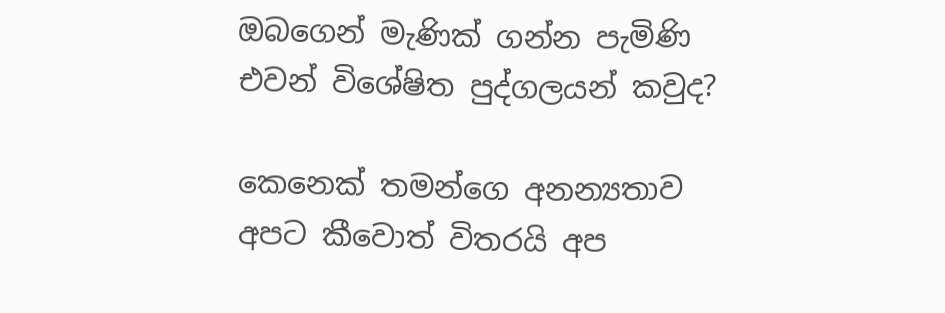ඔබගෙන් මැණික් ගන්න පැමිණි එවන් විශේෂිත පුද්ගලයන් කවුද?

කෙනෙක් තමන්ගෙ අනන්‍යතාව අපට කීවොත් විතරයි අප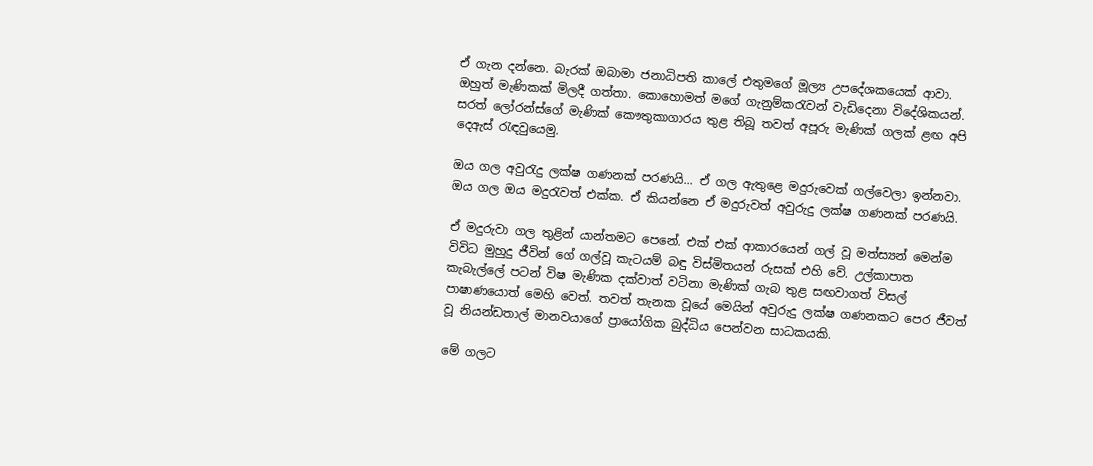ඒ ගැන දන්නෙ. බැරක් ඔබාමා ජනාධිපති කාලේ එතුමගේ මූල්‍ය උපදේශකයෙක් ආවා. ඔහුත් මැණිකක් මිලදී ගත්තා. කොහොමත් මගේ ගැනුම්කරැවන් වැඩිදෙනා විදේශිකයන්.
සරත් ලෝරන්ස්ගේ මැණික් කෞතුකාගාරය තුළ තිබූ තවත් අපූරු මැණික් ගලක් ළඟ අපි දෙඇස් රැඳවුයෙමු.

ඔය ගල අවුරැදු ලක්ෂ ගණනක් පරණයි... ඒ ගල ඇතුළෙ මදුරුවෙක් ගල්වෙලා ඉන්නවා. ඔය ගල ඔය මදුරැවත් එක්ක. ඒ කියන්නෙ ඒ මදුරුවත් අවුරුදු ලක්ෂ ගණනක් පරණයි.

ඒ මදුරුවා ගල තුළින් යාන්තමට පෙනේ. එක් එක් ආකාරයෙන් ගල් වූ මත්ස්‍යන් මෙන්ම විවිධ මුහුදු ජීවින් ගේ ගල්වූ කැටයම් බඳු විස්මිතයන් රුසක් එහි වේ. උල්කාපාත කැබැල්ලේ පටන් විෂ මැණික දක්වාත් වටිනා මැණික් ගැබ තුළ සඟවාගත් විසල් පාෂාණයොත් මෙහි වෙත්. තවත් තැනක වූයේ මෙයින් අවුරුදු ලක්ෂ ගණනකට පෙර ජීවත් වූ නියන්ඩතාල් මානවයාගේ ප්‍රායෝගික බුද්ධිය පෙන්වන සාධකයකි.

මේ ගලට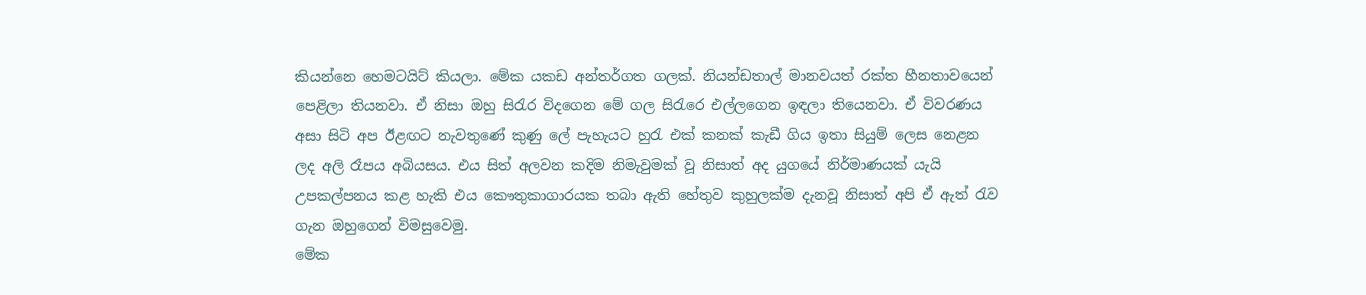කියන්නෙ හෙමටයිට් කියලා. මේක යකඩ අන්තර්ගත ගලක්. නියන්ඩතාල් මානවයත් රක්ත හීනතාවයෙන් පෙළිලා තියනවා. ඒ නිසා ඔහු සිරැර විදගෙන මේ ගල සිරැරෙ එල්ලගෙන ඉඳලා තියෙනවා. ඒ විවරණය අසා සිටි අප ඊළඟට නැවතුණේ කුණු ලේ පැහැයට හුරැ එක් කනක් කැඩී ගිය ඉතා සියුම් ලෙස නෙළන ලද අලි රෑපය අබියසය. එය සිත් අලවන කදිම නිමැවුමක් වූ නිසාත් අද යුගයේ නිර්මාණයක් යැයි උපකල්පනය කළ හැකි එය කෞතුකාගාරයක තබා ඇති හේතුව කුහුලක්ම දැනවූ නිසාත් අපි ඒ ඇත් රැව ගැන ඔහුගෙන් විමසුවෙමු.
මේක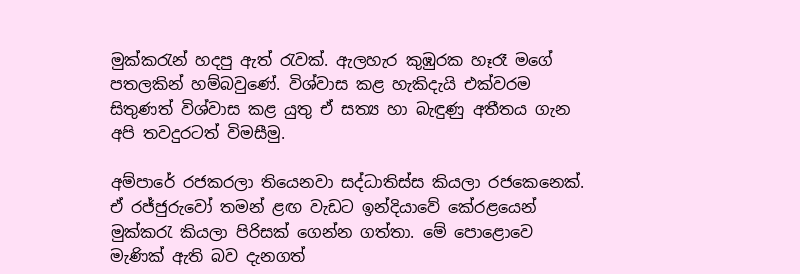මුක්කරැන් හදපු ඇත් රැවක්. ඇලහැර කුඹුරක හෑරෑ මගේ පතලකින් හම්බවුණේ. විශ්වාස කළ හැකිදැයි එක්වරම සිතුණත් විශ්වාස කළ යුතු ඒ සත්‍ය හා බැඳුණු අතීතය ගැන අපි තවදුරටත් විමසීමු.

අම්පාරේ රජකරලා තියෙනවා සද්ධාතිස්ස කියලා රජකෙනෙක්. ඒ රජ්ජුරුවෝ තමන් ළඟ වැඩට ඉන්දියාවේ කේරළයෙන් මුක්කරැ කියලා පිරිසක් ගෙන්න ගත්තා. මේ පොළොවෙ මැණික් ඇති බව දැනගත්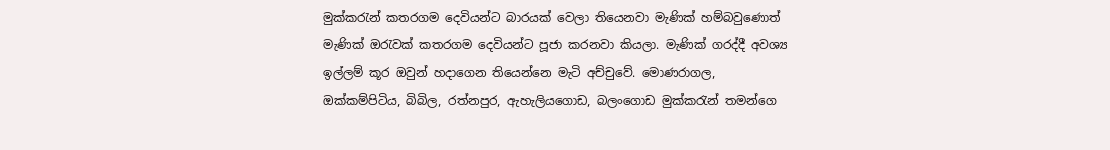මුක්කරැන් කතරගම දෙවියන්ට බාරයක් වෙලා තියෙනවා මැණික් හම්බවුණොත් මැණික් ඔරැවක් කතරගම දෙවියන්ට පූජා කරනවා කියලා. මැණික් ගරද්දී අවශ්‍ය ඉල්ලම් කූර ඔවුන් හදාගෙන තියෙන්නෙ මැටි අච්චුවේ. මොණරාගල, ඔක්කම්පිටිය, බිබිල, රත්නපුර, ඇහැලියගොඩ, බලංගොඩ මුක්කරැන් තමන්ගෙ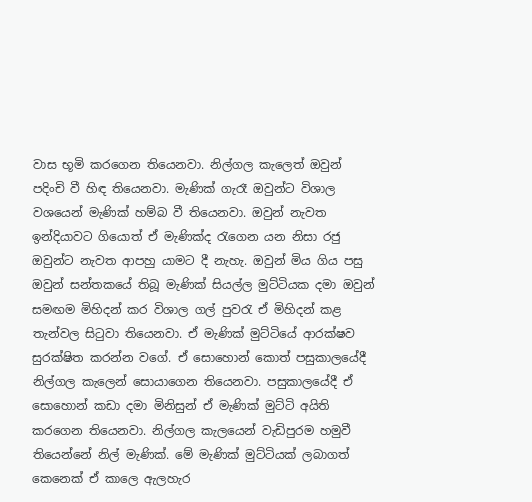වාස භූමි කරගෙන තියෙනවා. නිල්ගල කැලෙත් ඔවුන් පදිංචි වී හිඳ තියෙනවා. මැණික් ගැරෑ ඔවුන්ට විශාල වශයෙන් මැණික් හම්බ වී තියෙනවා. ඔවුන් නැවත ඉන්දියාවට ගියොත් ඒ මැණික්ද රැගෙන යන නිසා රජු ඔවුන්ට නැවත ආපහු යාමට දී නැහැ. ඔවුන් මිය ගිය පසු ඔවුන් සන්තකයේ තිබූ මැණික් සියල්ල මුට්ටියක දමා ඔවුන් සමඟම මිහිදන් කර විශාල ගල් පුවරැ ඒ මිහිදන් කළ තැන්වල සිටුවා තියෙනවා. ඒ මැණික් මුට්ටියේ ආරක්ෂව සුරක්ෂිත කරන්න වගේ. ඒ සොහොන් කොත් පසුකාලයේදී නිල්ගල කැලෙන් සොයාගෙන තියෙනවා. පසුකාලයේදී ඒ සොහොන් කඩා දමා මිනිසුන් ඒ මැණික් මුට්ටි අයිති කරගෙන තියෙනවා. නිල්ගල කැලයෙන් වැඩිපුරම හමුවී තියෙන්නේ නිල් මැණික්. මේ මැණික් මුට්ටියක් ලබාගත් කෙනෙක් ඒ කාලෙ ඇලහැර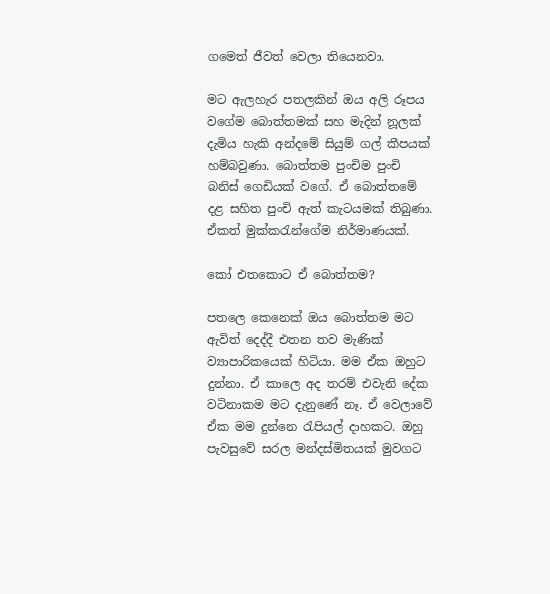ගමෙත් ජීවත් වෙලා තියෙනවා.

මට ඇලහැර පතලකින් ඔය අලි රූපය වගේම බොත්තමක් සහ මැදින් නූලක් දැමිය හැකි අන්දමේ සියුම් ගල් කීපයක් හම්බවුණා. බොත්තම පුංචිම පුංචි බනිස් ගෙඩියක් වගේ. ඒ බොත්තමේ දළ සහිත පුංචි ඇත් කැටයමක් තිබුණා. ඒකත් මුක්කරැන්ගේම නිර්මාණයක්.

කෝ එතකොට ඒ බොත්තම?

පතලෙ කෙනෙක් ඔය බොත්තම මට ඇවිත් දෙද්දී එතන තව මැණික් ව්‍යාපාරිකයෙක් හිටියා. මම ඒක ඔහුට දුන්නා. ඒ කාලෙ අද තරම් එවැනි දේක වටිනාකම මට දැනුණේ නෑ. ඒ වෙලාවේ ඒක මම දුන්නෙ රැපියල් දාහකට. ඔහු පැවසුවේ සරල මන්දස්මිතයක් මුවගට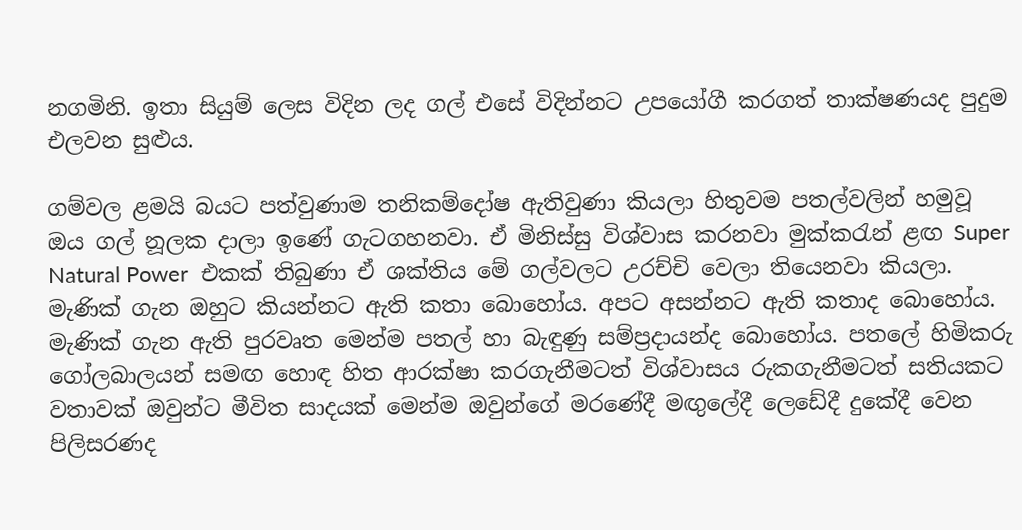නගමිනි. ඉතා සියුම් ලෙස විදින ලද ගල් එසේ විදින්නට උපයෝගී කරගත් තාක්ෂණයද පුදුම එලවන සුළුය.

ගම්වල ළමයි බයට පත්වුණාම තනිකම්දෝෂ ඇතිවුණා කියලා හිතුවම පතල්වලින් හමුවූ ඔය ගල් නූලක දාලා ඉණේ ගැටගහනවා. ඒ මිනිස්සු විශ්වාස කරනවා මුක්කරැන් ළඟ Super Natural Power  එකක් තිබුණා ඒ ශක්තිය මේ ගල්වලට උරච්චි වෙලා තියෙනවා කියලා.
මැණික් ගැන ඔහුට කියන්නට ඇති කතා බොහෝය. අපට අසන්නට ඇති කතාද බොහෝය. මැණික් ගැන ඇති පුරවෘත මෙන්ම පතල් හා බැඳුණු සම්ප්‍රදායන්ද බොහෝය. පතලේ හිමිකරු ගෝලබාලයන් සමඟ හොඳ හිත ආරක්ෂා කරගැනීමටත් විශ්වාසය රුකගැනීමටත් සතියකට වතාවක් ඔවුන්ට මීවිත සාදයක් මෙන්ම ඔවුන්ගේ මරණේදී මඟුලේදී ලෙඩේදී දුකේදී වෙන පිලිසරණද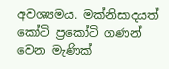අවශ්‍යමය. මක්නිසාදයත් කෝටි ප්‍රකෝටි ගණන් වෙන මැණික්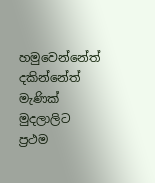හමුවෙන්නේත් දකින්නේත් මැණික් මුදලාලිට ප්‍රථම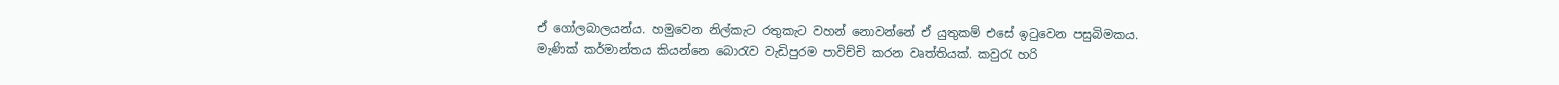ඒ ගෝලබාලයන්ය. හමුවෙන නිල්කැට රතුකැට වහන් නොවන්නේ ඒ යුතුකම් එසේ ඉටුවෙන පසුබිමකය.
මැණික් කර්මාන්තය කියන්නෙ බොරැව වැඩිපුරම පාවිච්චි කරන වෘත්තියක්. කවුරැ හරි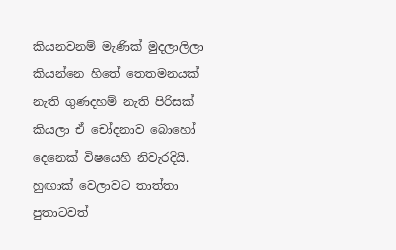කියනවනම් මැණික් මුදලාලිලා කියන්නෙ හිතේ තෙතමනයක් නැති ගුණදහම් නැති පිරිසක් කියලා ඒ චෝදනාව බොහෝ දෙනෙක් විෂයෙහි නිවැරදියි. හුඟාක් වෙලාවට තාත්තා පුතාටවත්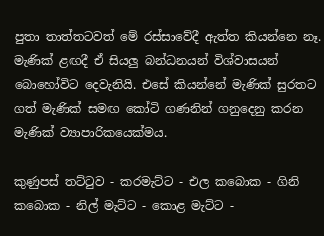පුතා තාත්තටවත් මේ රස්සාවේදී ඇත්ත කියන්නෙ නෑ. මැණික් ළඟදී ඒ සියලු බන්ධනයන් විශ්වාසයන් බොහෝවිට දෙවැනියි. එසේ කියන්නේ මැණික් සුරතට ගත් මැණික් සමඟ කෝටි ගණනින් ගනුදෙනු කරන මැණික් ව්‍යාපාරිකයෙක්මය.

කුණුපස් තට්ටුව - කරමැට්ට - එල කබොක - ගිනි කබොක - නිල් මැට්ට - කොළ මැට්ට -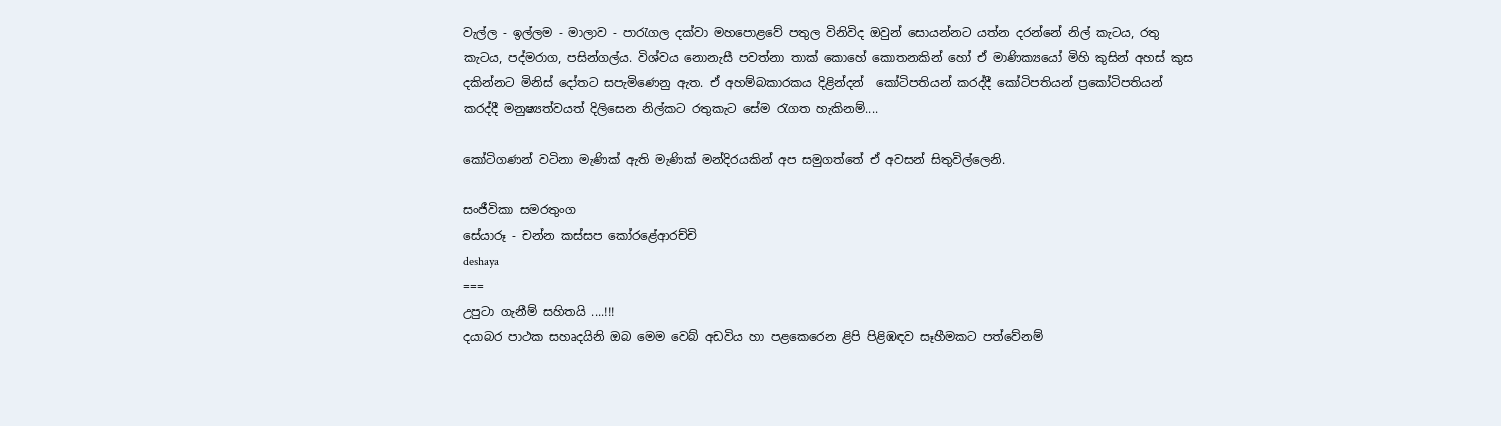වැල්ල - ඉල්ලම - මාලාව - පාරැගල දක්වා මහපොළවේ පතුල විනිවිද ඔවුන් සොයන්නට යත්න දරන්නේ නිල් කැටය, රතු කැටය, පද්මරාග, පසින්ගල්ය. විශ්වය නොනැසී පවත්නා තාක් කොහේ කොතනකින් හෝ ඒ මාණික්‍යයෝ මිහි කුසින් අහස් කුස දකින්නට මිනිස් දෝතට සපැමිණෙනු ඇත. ඒ අහම්බකාරකය දිළින්දන්  කෝටිපතියන් කරද්දී කෝටිපතියන් ප්‍රකෝටිපතියන් කරද්දී මනුෂ්‍යත්වයත් දිලිසෙන නිල්කට රතුකැට සේම රැගත හැකිනම්....

කෝටිගණන් වටිනා මැණික් ඇති මැණික් මන්දිරයකින් අප සමුගත්තේ ඒ අවසන් සිතුවිල්ලෙනි.

සංජීවිකා සමරතුංග
සේයාරූ - චන්න කස්සප කෝරළේආරච්චි
deshaya
===
උපුටා ගැනීම් සහිතයි ....!!!
දයාබර පාථක සහෘදයිනි ඔබ මෙම වෙබ් අඩවිය හා පළකෙරෙන ළිපි පිළිඹඳව සෑහීමකට පත්වේනම්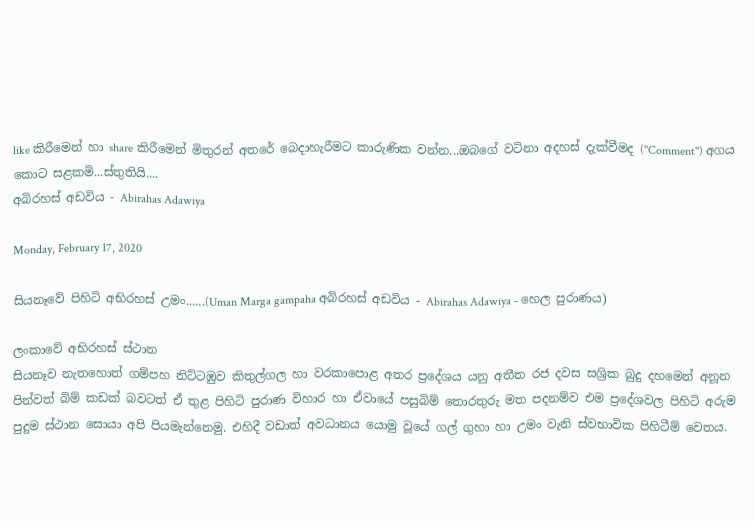like කිරීමෙන් හා share කිරීමෙන් මිතුරන් අතරේ බෙදාහැරීමට කාරුණික වන්න...ඔබගේ වටිනා අදහස් දැක්වීමද (''Comment'') අගය කොට සළකමි...ස්තුතියි....
අබිරහස් අඩවිය - Abirahas Adawiya

Monday, February 17, 2020

සියනෑවේ පිහිටි අභිරහස් උමං......(Uman Marga gampaha අබිරහස් අඩවිය - Abirahas Adawiya - හෙල පුරාණය)

ලංකාවේ අභිරහස් ස්ථාන
සියනෑව නැතහොත් ගම්පහ නිට්ටඹුව කිතුල්ගල හා වරකාපොළ අතර ප්‍රදේශය යනු අතීත රජ දවස සශ්‍රික බුදු දහමෙන් අනූන පින්වත් බිම් කඩක් බවටත් ඒ තුළ පිහිටි පුරාණ විහාර හා ඒවායේ පසුබිම් තොරතුරු මත පදනම්ව එම ප්‍රදේශවල පිහිටි අරුම පුදුම ස්ථාන සොයා අපි පියමැන්නෙමු. එහිදී වඩාත් අවධානය යොමු වූයේ ගල් ගුහා හා උමං වැනි ස්වභාවික පිහිටීම් වෙතය.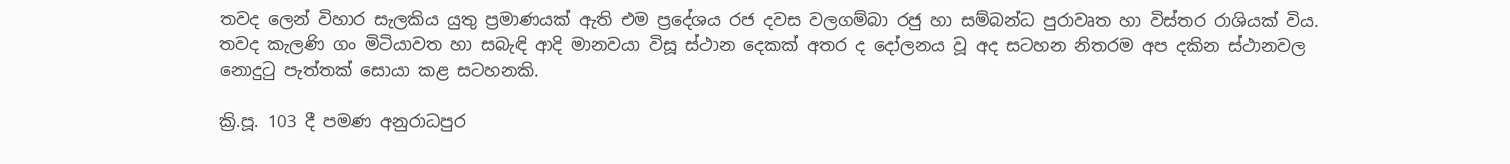තවද ලෙන් විහාර සැලකිය යුතු ප්‍රමාණයක් ඇති එම ප්‍රදේශය රජ දවස වලගම්බා රජු හා සම්බන්ධ පුරාවෘත හා විස්තර රාශියක් විය. තවද කැලණි ගං මිටියාවත හා සබැඳි ආදි මානවයා විසූ ස්ථාන දෙකක් අතර ද දෝලනය වූ අද සටහන නිතරම අප දකින ස්ථානවල නොදුටු පැත්තක් සොයා කළ සටහනකි.

ක්‍රි.පූ. 103 දී පමණ අනුරාධපුර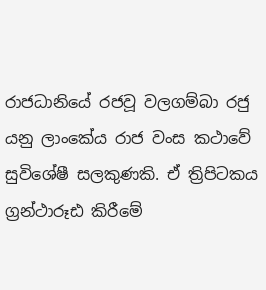රාජධානියේ රජවූ වලගම්බා රජු යනු ලාංකේය රාජ වංස කථාවේ සුවිශේෂී සලකුණකි. ඒ ත්‍රිපිටකය ග්‍රන්ථාරූඪ කිරීමේ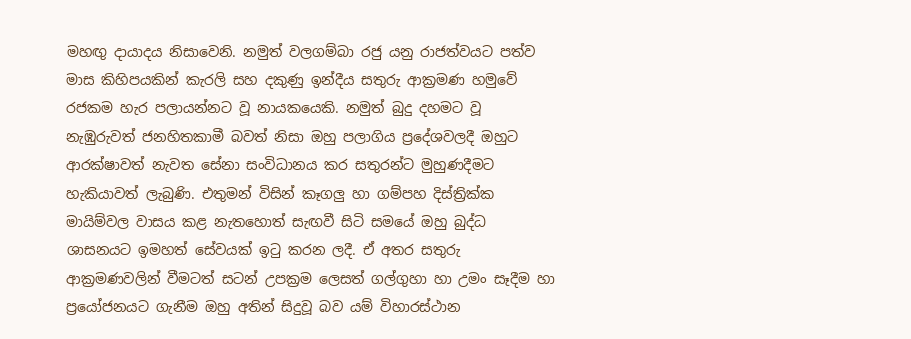මහඟු දායාදය නිසාවෙනි. නමුත් වලගම්බා රජු යනු රාජත්වයට පත්ව මාස කිහිපයකින් කැරලි සහ දකුණු ඉන්දීය සතුරු ආක්‍රමණ හමුවේ රජකම හැර පලායන්නට වූ නායකයෙකි. නමුත් බුදු දහමට වූ නැඹුරුවත් ජනහිතකාමී බවත් නිසා ඔහු පලාගිය ප්‍රදේශවලදී ඔහුට ආරක්ෂාවත් නැවත සේනා සංවිධානය කර සතුරන්ට මුහුණදීමට හැකියාවත් ලැබුණි. එතුමන් විසින් කෑගලු හා ගම්පහ දිස්ත්‍රික්ක මායිම්වල වාසය කළ නැතහොත් සැඟවී සිටි සමයේ ඔහු බුද්ධ ශාසනයට ඉමහත් සේවයක් ඉටු කරන ලදී. ඒ අතර සතුරු ආක්‍රමණවලින් වීමටත් සටන් උපක්‍රම ලෙසත් ගල්ගුහා හා උමං සෑදීම හා ප්‍රයෝජනයට ගැනීම ඔහු අතින් සිදුවූ බව යම් විහාරස්ථාන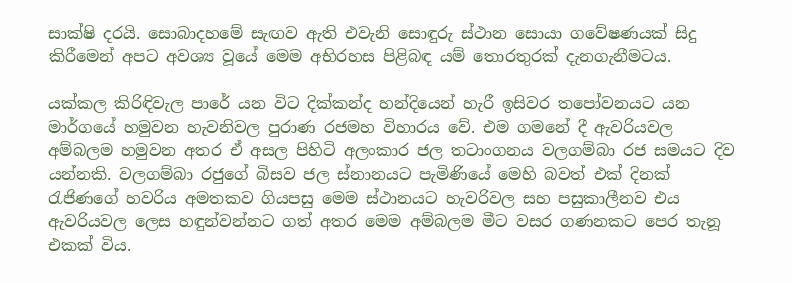සාක්ෂි දරයි. සොබාදහමේ සැඟව ඇති එවැනි සොඳුරු ස්ථාන සොයා ගවේෂණයක් සිදු කිරීමෙන් අපට අවශ්‍ය වූයේ මෙම අභිරහස පිළිබඳ යම් තොරතුරක් දැනගැනීමටය.

යක්කල කිරිඳිවැල පාරේ යන විට දික්කන්ද හන්දියෙන් හැරී ඉසිවර තපෝවනයට යන මාර්ගයේ හමුවන හැවනිවල පුරාණ රජමහ විහාරය වේ. එම ගමනේ දී ඇවරියවල අම්බලම හමුවන අතර ඒ අසල පිහිටි අලංකාර ජල තටාංගනය වලගම්බා රජ සමයට දිව යන්නකි. වලගම්බා රජුගේ බිසව ජල ස්නානයට පැමිණියේ මෙහි බවත් එක් දිනක් රැජිණගේ හවරිය අමතකව ගියපසු මෙම ස්ථානයට හැවරිවල සහ පසුකාලීනව එය ඇවරියවල ලෙස හඳුන්වන්නට ගත් අතර මෙම අම්බලම මීට වසර ගණනකට පෙර තැනූ එකක් විය.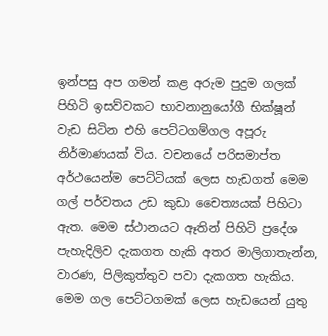ඉන්පසු අප ගමන් කළ අරුම පුදුම ගලක් පිහිටි ඉසව්වකට භාවනානුයෝගී භික්ෂූන් වැඩ සිටින එහි පෙට්ටගම්ගල අපූරු නිර්මාණයක් විය. වචනයේ පරිසමාප්ත අර්ථයෙන්ම පෙට්ටියක් ලෙස හැඩගත් මෙම ගල් පර්වතය උඩ කුඩා චෛත්‍යයක් පිහිටා ඇත. මෙම ස්ථානයට ඈතින් පිහිටි ප්‍රදේශ පැහැදිලිව දැකගත හැකි අතර මාලිගාතැන්න, වාරණ, පිලිකුත්තුව පවා දැකගත හැකිය.
මෙම ගල පෙට්ටගමක් ලෙස හැඩයෙන් යුතු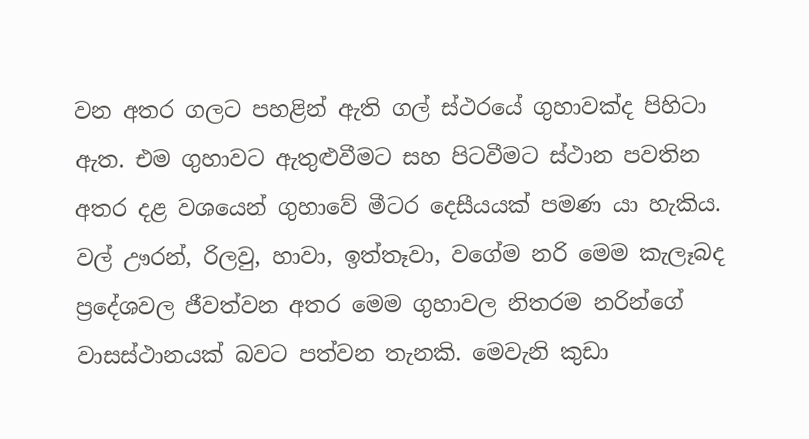වන අතර ගලට පහළින් ඇති ගල් ස්ථරයේ ගුහාවක්ද පිහිටා ඇත. එම ගුහාවට ඇතුළුවීමට සහ පිටවීමට ස්ථාන පවතින අතර දළ වශයෙන් ගුහාවේ මීටර දෙසීයයක් පමණ යා හැකිය. වල් ඌරන්, රිලවු, හාවා, ඉත්තෑවා, වගේම නරි මෙම කැලෑබද ප්‍රදේශවල ජීවත්වන අතර මෙම ගුහාවල නිතරම නරින්ගේ වාසස්ථානයක් බවට පත්වන තැනකි. මෙවැනි කුඩා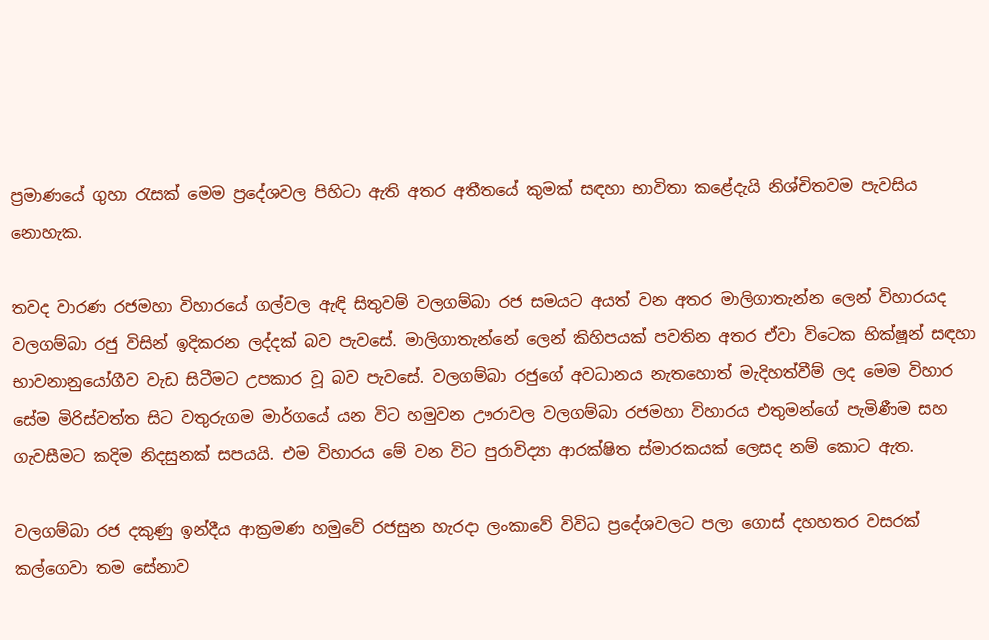ප්‍රමාණයේ ගුහා රැසක් මෙම ප්‍රදේශවල පිහිටා ඇති අතර අතීතයේ කුමක් සඳහා භාවිතා කළේදැයි නිශ්චිතවම පැවසිය නොහැක.

තවද වාරණ රජමහා විහාරයේ ගල්වල ඇඳි සිතුවම් වලගම්බා රජ සමයට අයත් වන අතර මාලිගාතැන්න ලෙන් විහාරයද වලගම්බා රජු විසින් ඉදිකරන ලද්දක් බව පැවසේ. මාලිගාතැන්නේ ලෙන් කිහිපයක් පවතින අතර ඒවා විටෙක භික්ෂූන් සඳහා භාවනානුයෝගීව වැඩ සිටීමට උපකාර වූ බව පැවසේ. වලගම්බා රජුගේ අවධානය නැතහොත් මැදිහත්වීම් ලද මෙම විහාර සේම මිරිස්වත්ත සිට වතුරුගම මාර්ගයේ යන විට හමුවන ඌරාවල වලගම්බා රජමහා විහාරය එතුමන්ගේ පැමිණීම සහ ගැවසීමට කදිම නිදසුනක් සපයයි. එම විහාරය මේ වන විට පුරාවිද්‍යා ආරක්ෂිත ස්මාරකයක් ලෙසද නම් කොට ඇත.

වලගම්බා රජ දකුණු ඉන්දීය ආක්‍රමණ හමුවේ රජසුන හැරදා ලංකාවේ විවිධ ප්‍රදේශවලට පලා ගොස් දහහතර වසරක් කල්ගෙවා තම සේනාව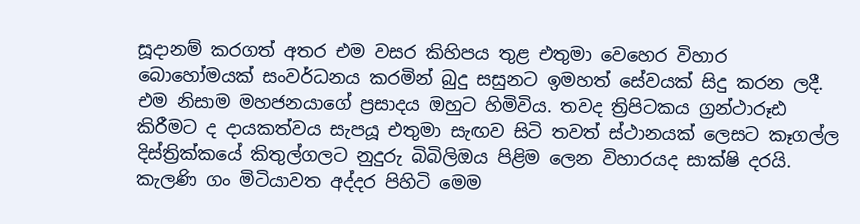සූදානම් කරගත් අතර එම වසර කිහිපය තුළ එතුමා වෙහෙර විහාර බොහෝමයක් සංවර්ධනය කරමින් බුදු සසුනට ඉමහත් සේවයක් සිදු කරන ලදී. එම නිසාම මහජනයාගේ ප්‍රසාදය ඔහුට හිමිවිය. තවද ත්‍රිපිටකය ග්‍රන්ථාරූඪ කිරීමට ද දායකත්වය සැපයූ එතුමා සැඟව සිටි තවත් ස්ථානයක් ලෙසට කෑගල්ල දිස්ත්‍රික්කයේ කිතුල්ගලට නුදුරු බිබිලිඔය පිළිම ලෙන විහාරයද සාක්ෂි දරයි. කැලණි ගං මිටියාවත අද්දර පිහිටි මෙම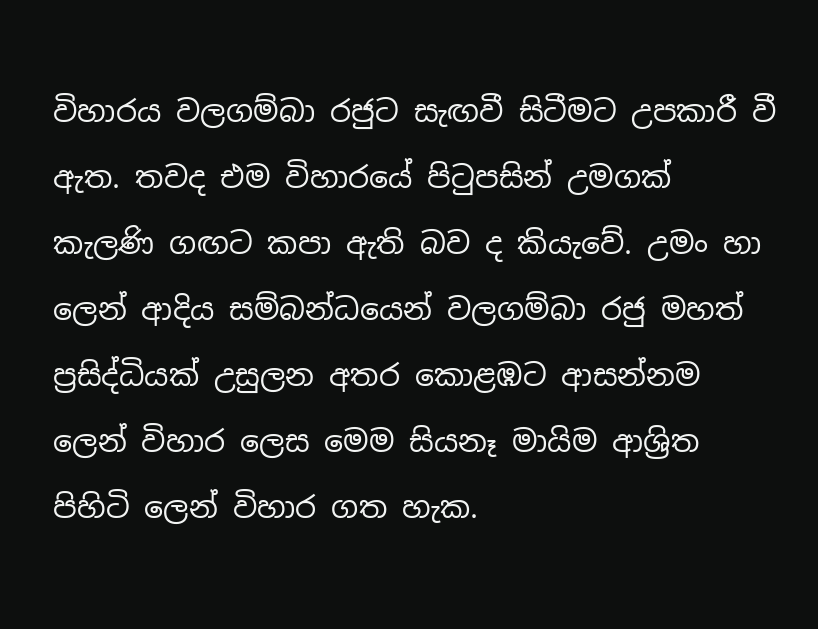විහාරය වලගම්බා රජුට සැඟවී සිටීමට උපකාරී වී ඇත. තවද එම විහාරයේ පිටුපසින් උමගක් කැලණි ගඟට කපා ඇති බව ද කියැවේ. උමං හා ලෙන් ආදිය සම්බන්ධයෙන් වලගම්බා රජු මහත් ප්‍රසිද්ධියක් උසුලන අතර කොළඹට ආසන්නම ලෙන් විහාර ලෙස මෙම සියනෑ මායිම ආශ්‍රිත පිහිටි ලෙන් විහාර ගත හැක.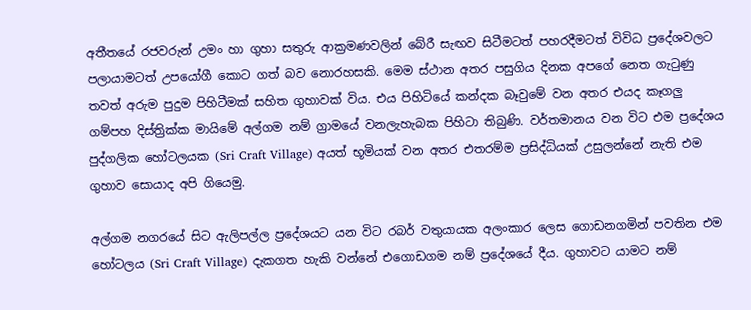අතීතයේ රජවරුන් උමං හා ගුහා සතුරු ආක්‍රමණවලින් බේරී සැඟව සිටීමටත් පහරදීමටත් විවිධ ප්‍රදේශවලට පලායාමටත් උපයෝගී කොට ගත් බව නොරහසකි. මෙම ස්ථාන අතර පසුගිය දිනක අපගේ නෙත ගැටුණු තවත් අරුම පුදුම පිහිටීමක් සහිත ගුහාවක් විය. එය පිහිටියේ කන්දක බෑවුමේ වන අතර එයද කෑගලු ගම්පහ දිස්ත්‍රික්ක මායිමේ අල්ගම නම් ග්‍රාමයේ වනලැහැබක පිහිටා තිබුණි. වර්තමානය වන විට එම ප්‍රදේශය පුද්ගලික හෝටලයක (Sri Craft Village) අයත් භූමියක් වන අතර එතරම්ම ප්‍රසිද්ධියක් උසුලන්නේ නැති එම ගුහාව සොයාද අපි ගියෙමු.

අල්ගම නගරයේ සිට ඇලිපල්ල ප්‍රදේශයට යන විට රබර් වතුයායක අලංකාර ලෙස ගොඩනගමින් පවතින එම හෝටලය (Sri Craft Village) දැකගත හැකි වන්නේ එගොඩගම නම් ප්‍රදේශයේ දීය. ගුහාවට යාමට නම්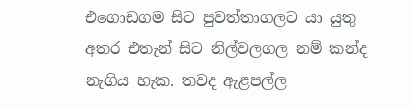එගොඩගම සිට පුවත්තාගලට යා යුතු අතර එතැන් සිට නිල්වලගල නම් කන්ද නැගිය හැක. තවද ඇළපල්ල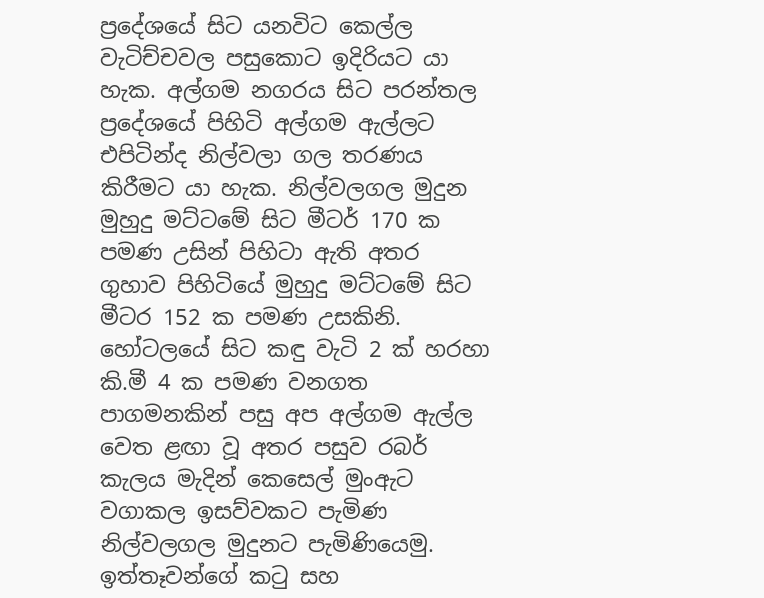ප්‍රදේශයේ සිට යනවිට කෙල්ල වැටිච්චවල පසුකොට ඉදිරියට යා හැක. අල්ගම නගරය සිට පරන්තල ප්‍රදේශයේ පිහිටි අල්ගම ඇල්ලට එපිටින්ද නිල්වලා ගල තරණය කිරීමට යා හැක. නිල්වලගල මුදුන මුහුදු මට්ටමේ සිට මීටර් 170 ක පමණ උසින් පිහිටා ඇති අතර ගුහාව පිහිටියේ මුහුදු මට්ටමේ සිට මීටර 152 ක පමණ උසකිනි.
හෝටලයේ සිට කඳු වැටි 2 ක් හරහා කි.මී 4 ක පමණ වනගත පාගමනකින් පසු අප අල්ගම ඇල්ල වෙත ළඟා වූ අතර පසුව රබර් කැලය මැදින් කෙසෙල් මුංඇට වගාකල ඉසව්වකට පැමිණ නිල්වලගල මුදුනට පැමිණියෙමු. ඉත්තෑවන්ගේ කටු සහ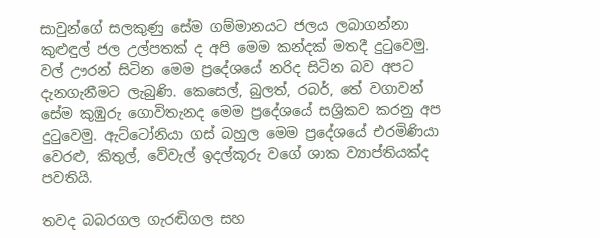සාවුන්ගේ සලකුණු සේම ගම්මානයට ජලය ලබාගන්නා කුළුඳුල් ජල උල්පතක් ද අපි මෙම කන්දක් මතදී දුටුවෙමු. වල් ඌරන් සිටින මෙම ප්‍රදේශයේ නරිද සිටින බව අපට දැනගැනීමට ලැබුණි. කෙසෙල්, බුලත්, රබර්, තේ වගාවන් සේම කුඹුරු ගොවිතැනද මෙම ප්‍රදේශයේ සශ්‍රිකව කරනු අප දුටුවෙමු. ඇට්ටෝනියා ගස් බහුල මෙම ප්‍රදේශයේ එරමිණියා වෙරළු, කිතුල්, වේවැල් ඉදල්කූරු වගේ ශාක ව්‍යාප්තියක්ද පවතියි.

තවද බබරගල ගැරඬිගල සහ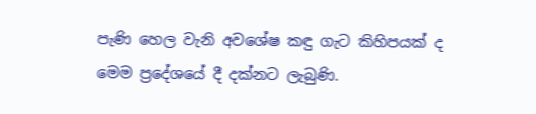පැණි හෙල වැනි අවශේෂ කඳු ගැට කිහිපයක් ද මෙම ප්‍රදේශයේ දී දක්නට ලැබුණි.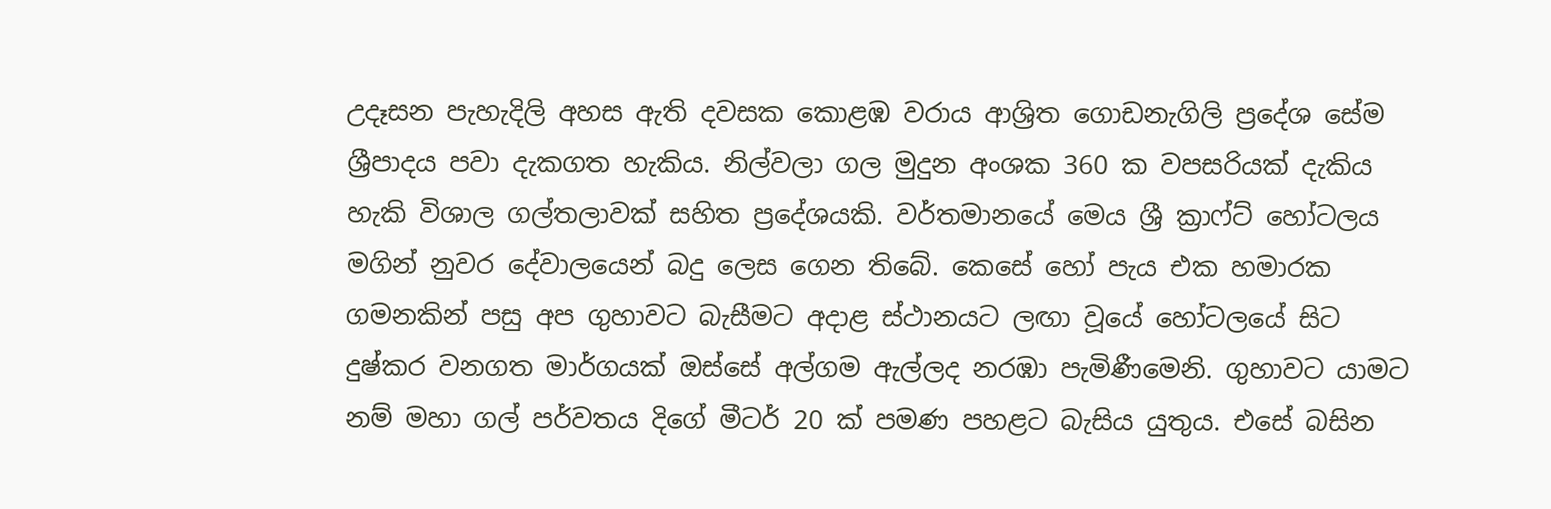උදෑසන පැහැදිලි අහස ඇති දවසක කොළඹ වරාය ආශ්‍රිත ගොඩනැගිලි ප්‍රදේශ සේම ශ්‍රීපාදය පවා දැකගත හැකිය. නිල්වලා ගල මුදුන අංශක 360 ක වපසරියක් දැකිය හැකි විශාල ගල්තලාවක් සහිත ප්‍රදේශයකි. වර්තමානයේ මෙය ශ්‍රී ක්‍රාෆ්ට් හෝටලය මගින් නුවර දේවාලයෙන් බදු ලෙස ගෙන තිබේ. කෙසේ හෝ පැය එක හමාරක ගමනකින් පසු අප ගුහාවට බැසීමට අදාළ ස්ථානයට ලඟා වූයේ හෝටලයේ සිට දුෂ්කර වනගත මාර්ගයක් ඔස්සේ අල්ගම ඇල්ලද නරඹා පැමිණීමෙනි. ගුහාවට යාමට නම් මහා ගල් පර්වතය දිගේ මීටර් 20 ක් පමණ පහළට බැසිය යුතුය. එසේ බසින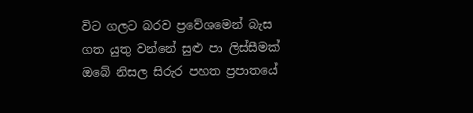විට ගලට බරව ප්‍රවේශමෙන් බැස ගත යුතු වන්නේ සුළු පා ලිස්සීමක් ඔබේ නිසල සිරුර පහත ප්‍රපාතයේ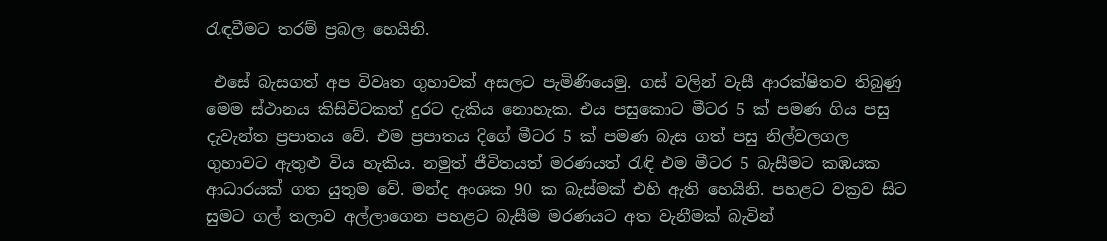රැඳවීමට තරම් ප්‍රබල හෙයිනි.

 එසේ බැසගත් අප විවෘත ගුහාවක් අසලට පැමිණියෙමු. ගස් වලින් වැසී ආරක්ෂිතව තිබුණු මෙම ස්ථානය කිසිවිටකත් දුරට දැකිය නොහැක. එය පසුකොට මීටර 5 ක් පමණ ගිය පසු දැවැන්ත ප්‍රපාතය වේ. එම ප්‍රපාතය දිගේ මීටර 5 ක් පමණ බැස ගත් පසු නිල්වලගල ගුහාවට ඇතුළු විය හැකිය. නමුත් ජීවිතයත් මරණයත් රැඳි එම මීටර 5 බැසීමට කඹයක ආධාරයක් ගත යුතුම වේ. මන්ද අංශක 90 ක බැස්මක් එහි ඇති හෙයිනි. පහළට වක්‍රව සිට සුමට ගල් තලාව අල්ලාගෙන පහළට බැසීම මරණයට අත වැනීමක් බැවින්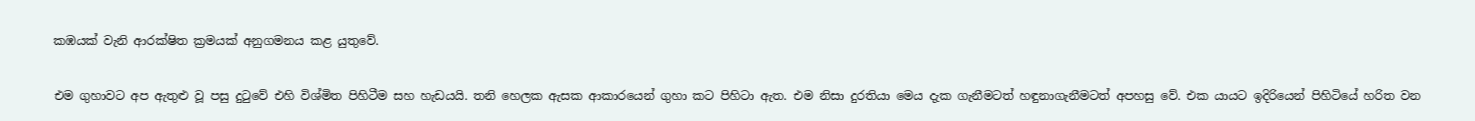කඹයක් වැනි ආරක්ෂිත ක්‍රමයක් අනුගමනය කළ යුතුවේ.

එම ගුහාවට අප ඇතුළු වූ පසු දුටුවේ එහි විශ්මිත පිහිටීම සහ හැඩයයි. තනි හෙලක ඇසක ආකාරයෙන් ගුහා කට පිහිටා ඇත. එම නිසා දුරතියා මෙය දැක ගැනීමටත් හඳුනාගැනීමටත් අපහසු වේ. එක යායට ඉදිරියෙන් පිහිටියේ හරිත වන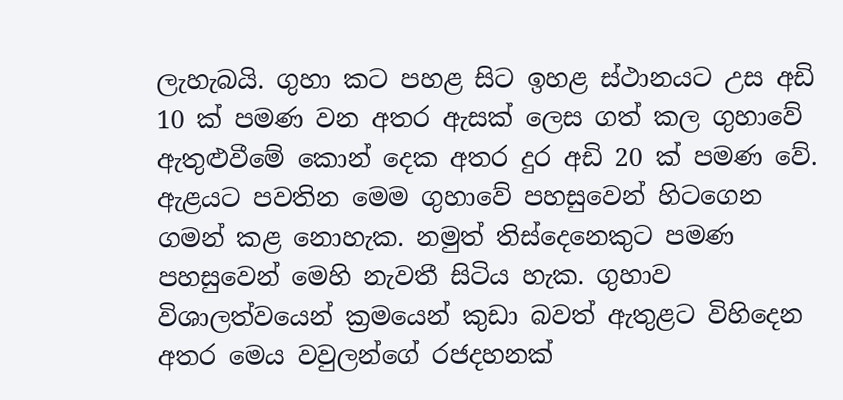ලැහැබයි. ගුහා කට පහළ සිට ඉහළ ස්ථානයට උස අඩි 10 ක් පමණ වන අතර ඇසක් ලෙස ගත් කල ගුහාවේ ඇතුළුවීමේ කොන් දෙක අතර දුර අඩි 20 ක් පමණ වේ. ඇළයට පවතින මෙම ගුහාවේ පහසුවෙන් හිටගෙන ගමන් කළ නොහැක. නමුත් තිස්දෙනෙකුට පමණ පහසුවෙන් මෙහි නැවතී සිටිය හැක. ගුහාව විශාලත්වයෙන් ක්‍රමයෙන් කුඩා බවත් ඇතුළට විහිදෙන අතර මෙය වවුලන්ගේ රජදහනක්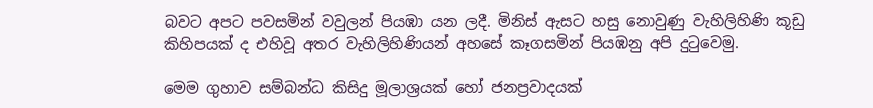බවට අපට පවසමින් වවුලන් පියඹා යන ලදී. මිනිස් ඇසට හසු නොවුණු වැහිලිහිණි කූඩු කිහිපයක් ද එහිවූ අතර වැහිලිහිණියන් අහසේ කෑගසමින් පියඹනු අපි දුටුවෙමු.

මෙම ගුහාව සම්බන්ධ කිසිදු මූලාශ්‍රයක් හෝ ජනප්‍රවාදයක්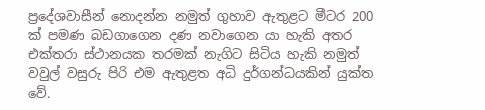ප්‍රදේශවාසීන් නොදන්න නමුත් ගුහාව ඇතුළට මීටර 200 ක් පමණ බඩගාගෙන දණ නවාගෙන යා හැකි අතර එක්තරා ස්ථානයක තරමක් නැගිට සිටිය හැකි නමුත් වවුල් වසුරු පිරි එම ඇතුළත අධි දුර්ගන්ධයකින් යුක්ත වේ.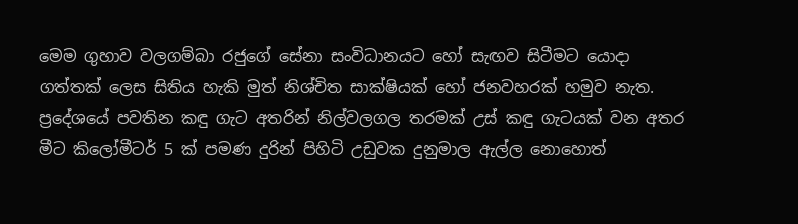මෙම ගුහාව වලගම්බා රජුගේ සේනා සංවිධානයට හෝ සැඟව සිටීමට යොදා ගත්තක් ලෙස සිතිය හැකි මුත් නිශ්චිත සාක්ෂියක් හෝ ජනවහරක් හමුව නැත. ප්‍රදේශයේ පවතින කඳු ගැට අතරින් නිල්වලගල තරමක් උස් කඳු ගැටයක් වන අතර මීට කිලෝමීටර් 5 ක් පමණ දුරින් පිහිටි උඩුවක දුනුමාල ඇල්ල නොහොත්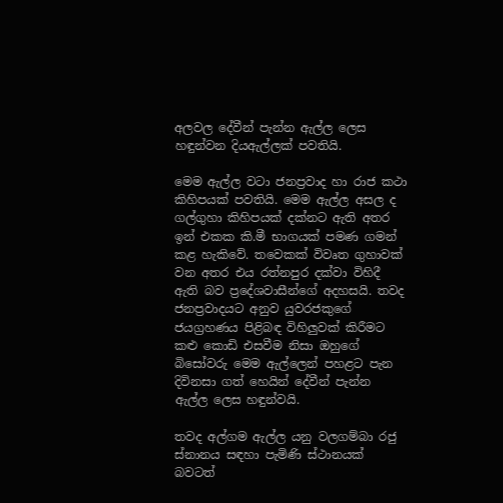අලවල දේවීන් පැන්න ඇල්ල ලෙස හඳුන්වන දියඇල්ලක් පවතියි.

මෙම ඇල්ල වටා ජනප්‍රවාද හා රාජ කථා කිහිපයක් පවතියි. මෙම ඇල්ල අසල ද ගල්ගුහා කිහිපයක් දක්නට ඇති අතර ඉන් එකක කි.මී භාගයක් පමණ ගමන් කළ හැකිවේ. තවෙකක් විවෘත ගුහාවක් වන අතර එය රත්නපුර දක්වා විහිදී ඇති බව ප්‍රදේශවාසීන්ගේ අදහසයි. තවද ජනප්‍රවාදයට අනුව යුවරජකුගේ ජයග්‍රහණය පිළිබඳ විහිලුවක් කිරීමට කළු කොඩි එසවීම නිසා ඔහුගේ බිසෝවරු මෙම ඇල්ලෙන් පහළට පැන දිවිනසා ගත් හෙයින් දේවීන් පැන්න ඇල්ල ලෙස හඳුන්වයි.

තවද අල්ගම ඇල්ල යනු වලගම්බා රජු ස්නානය සඳහා පැමිණි ස්ථානයක් බවටත්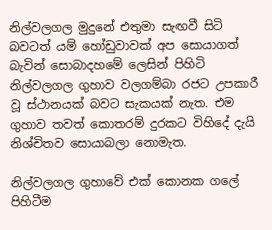නිල්වලගල මුදුනේ එතුමා සැඟවී සිටි බවටත් යම් හෝඩුවාවක් අප සොයාගත් බැවින් සොබාදහමේ ලෙසින් පිහිටි නිල්වලගල ගුහාව වලගම්බා රජට උපකාරී වූ ස්ථානයක් බවට සැකයක් නැත. එම ගුහාව තවත් කොතරම් දුරකට විහිදේ දැයි නිශ්චිතව සොයාබලා නොමැත.

නිල්වලගල ගුහාවේ එක් කොනක ගලේ පිහිටීම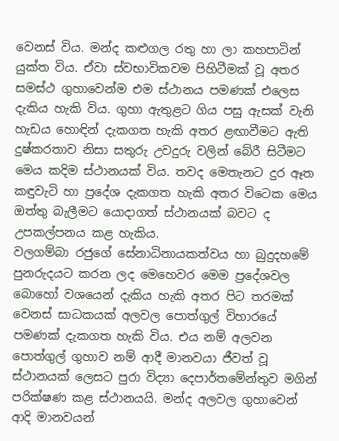වෙනස් විය. මන්ද කළුගල රතු හා ලා කහපාටින් යුක්ත විය. ඒවා ස්වභාවිකවම පිහිටීමක් වූ අතර සමස්ථ ගුහාවෙන්ම එම ස්ථානය පමණක් එලෙස දැකිය හැකි විය. ගුහා ඇතුළට ගිය පසු ඇසක් වැනි හැඩය හොඳින් දැකගත හැකි අතර ළඟාවීමට ඇති දුෂ්කරතාව නිසා සතුරු උවදුරු වලින් බේරී සිටීමට මෙය කදිම ස්ථානයක් විය. තවද මෙතැනට දුර ඈත කඳුවැටි හා ප්‍රදේශ දැකගත හැකි අතර විටෙක මෙය ඔත්තු බැලීමට යොදාගත් ස්ථානයක් බවට ද උපකල්පනය කළ හැකිය.
වලගම්බා රජුගේ සේනාධිනායකත්වය හා බුදුදහමේ පුනරුදයට කරන ලද මෙහෙවර මෙම ප්‍රදේශවල බොහෝ වශයෙන් දැකිය හැකි අතර පිට තරමක් වෙනස් සාධකයක් අලවල පොත්ගුල් විහාරයේ පමණක් දැකගත හැකි විය. එය නම් අලවන පොත්ගුල් ගුහාව නම් ආදී මානවයා ජීවත් වූ ස්ථානයක් ලෙසට පුරා විද්‍යා දෙපාර්තමේන්තුව මගින් පරික්ෂණ කළ ස්ථානයයි. මන්ද අලවල ගුහාවෙන් ආදි මානවයන්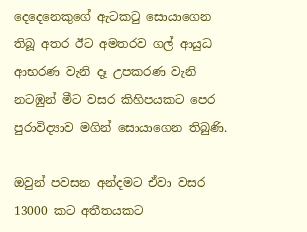දෙදෙනෙකුගේ ඇටකටු සොයාගෙන තිබූ අතර ඊට අමතරව ගල් ආයුධ ආභරණ වැනි දෑ උපකරණ වැනි නටඹුන් මීට වසර කිහිපයකට පෙර පුරාවිද්‍යාව මගින් සොයාගෙන තිබුණි.

ඔවුන් පවසන අන්දමට ඒවා වසර 13000 කට අතීතයකට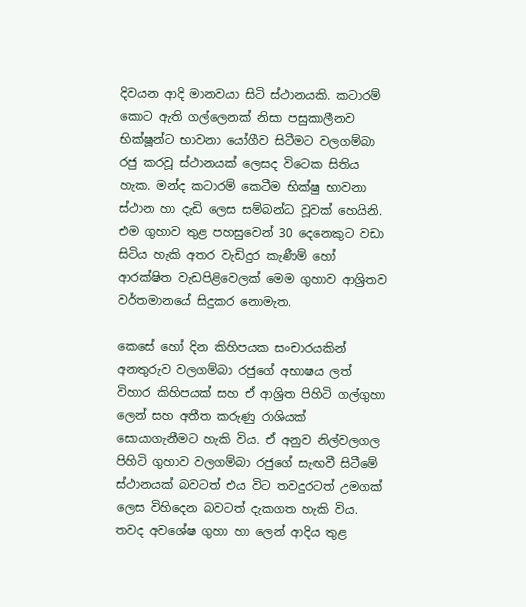දිවයන ආදි මානවයා සිටි ස්ථානයකි. කටාරම් කොට ඇති ගල්ලෙනක් නිසා පසුකාලීනව භික්ෂූන්ට භාවනා යෝගීව සිටීමට වලගම්බා රජු කරවූ ස්ථානයක් ලෙසද විටෙක සිතිය හැක. මන්ද කටාරම් කෙටීම භික්ෂු භාවනා ස්ථාන හා දැඩි ලෙස සම්බන්ධ වූවක් හෙයිනි. එම ගුහාව තුළ පහසුවෙන් 30 දෙනෙකුට වඩා සිටිය හැකි අතර වැඩිදුර කැණීම් හෝ ආරක්ෂිත වැඩපිළිවෙලක් මෙම ගුහාව ආශ්‍රිතව වර්තමානයේ සිදුකර නොමැත.

කෙසේ හෝ දින කිහිපයක සංචාරයකින් අනතුරුව වලගම්බා රජුගේ අභාෂය ලත් විහාර කිහිපයක් සහ ඒ ආශ්‍රිත පිහිටි ගල්ගුහා ලෙන් සහ අතීත කරුණු රාශියක් සොයාගැනීමට හැකි විය. ඒ අනුව නිල්වලගල පිහිටි ගුහාව වලගම්බා රජුගේ සැඟවී සිටීමේ ස්ථානයක් බවටත් එය විට තවදුරටත් උමගක් ලෙස විහිදෙන බවටත් දැකගත හැකි විය. තවද අවශේෂ ගුහා හා ලෙන් ආදිය තුළ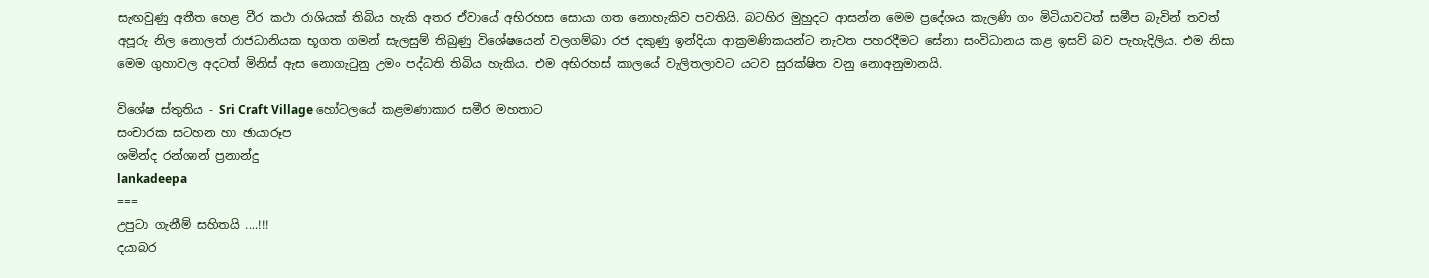සැඟවුණු අතීත හෙළ වීර කථා රාශියක් තිබිය හැකි අතර ඒවායේ අභිරහස සොයා ගත නොහැකිව පවතියි. බටහිර මුහුදට ආසන්න මෙම ප්‍රදේශය කැලණි ගං මිටියාවටත් සමීප බැවින් තවත් අපූරු නිල නොලත් රාජධානියක භූගත ගමන් සැලසුම් තිබුණු විශේෂයෙන් වලගම්බා රජ දකුණු ඉන්දියා ආක්‍රමණිකයන්ට නැවත පහරදීමට සේනා සංවිධානය කළ ඉසව් බව පැහැදිලිය. එම නිසා මෙම ගුහාවල අදටත් මිනිස් ඇස නොගැටුනු උමං පද්ධති තිබිය හැකිය. එම අභිරහස් කාලයේ වැලිතලාවට යටව සුරක්ෂිත වනු නොඅනුමානයි.

විශේෂ ස්තුතිය - Sri Craft Village හෝටලයේ කළමණාකාර සමීර මහතාට
සංචාරක සටහන හා ඡායාරූප
ශමින්ද රන්ශාන් ප්‍රනාන්දු
lankadeepa
===
උපුටා ගැනීම් සහිතයි ....!!!
දයාබර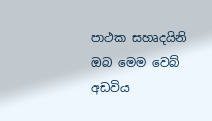පාථක සහෘදයිනි ඔබ මෙම වෙබ් අඩවිය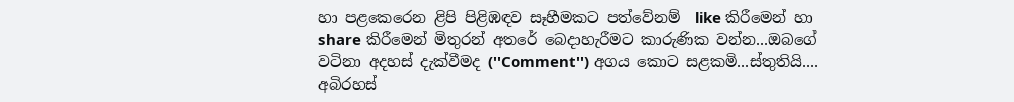හා පළකෙරෙන ළිපි පිළිඹඳව සෑහීමකට පත්වේනම්  like කිරීමෙන් හා share කිරීමෙන් මිතුරන් අතරේ බෙදාහැරීමට කාරුණික වන්න...ඔබගේ වටිනා අදහස් දැක්වීමද (''Comment'') අගය කොට සළකමි...ස්තුතියි....
අබිරහස්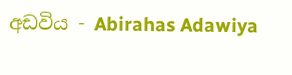අඩවිය - Abirahas Adawiya